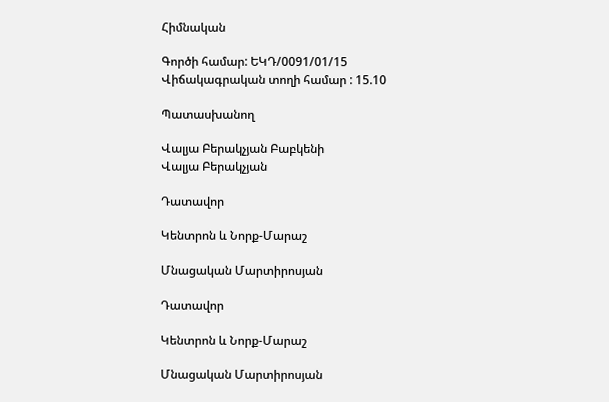Հիմնական

Գործի համար: ԵԿԴ/0091/01/15
Վիճակագրական տողի համար : 15.10

Պատասխանող

Վալյա Բերակչյան Բաբկենի
Վալյա Բերակչյան

Դատավոր

Կենտրոն և Նորք-Մարաշ

Մնացական Մարտիրոսյան

Դատավոր

Կենտրոն և Նորք-Մարաշ

Մնացական Մարտիրոսյան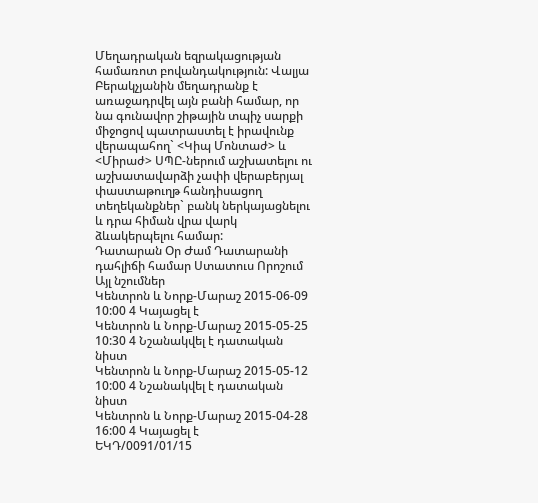Մեղադրական եզրակացության համառոտ բովանդակություն: Վալյա Բերակչյանին մեղադրանք է առաջադրվել այն բանի համար, որ նա գունավոր շիթային տպիչ սարքի միջոցով պատրաստել է իրավունք վերապահող` <Կիպ Մոնտաժ> և <Միրաժ> ՍՊԸ-ներում աշխատելու ու աշխատավարձի չափի վերաբերյալ փաստաթուղթ հանդիսացող տեղեկանքներ` բանկ ներկայացնելու և դրա հիման վրա վարկ ձևակերպելու համար:
Դատարան Օր Ժամ Դատարանի դահլիճի համար Ստատուս Որոշում Այլ նշումներ
Կենտրոն և Նորք-Մարաշ 2015-06-09 10:00 4 Կայացել է
Կենտրոն և Նորք-Մարաշ 2015-05-25 10:30 4 Նշանակվել է դատական նիստ
Կենտրոն և Նորք-Մարաշ 2015-05-12 10:00 4 Նշանակվել է դատական նիստ
Կենտրոն և Նորք-Մարաշ 2015-04-28 16:00 4 Կայացել է
ԵԿԴ/0091/01/15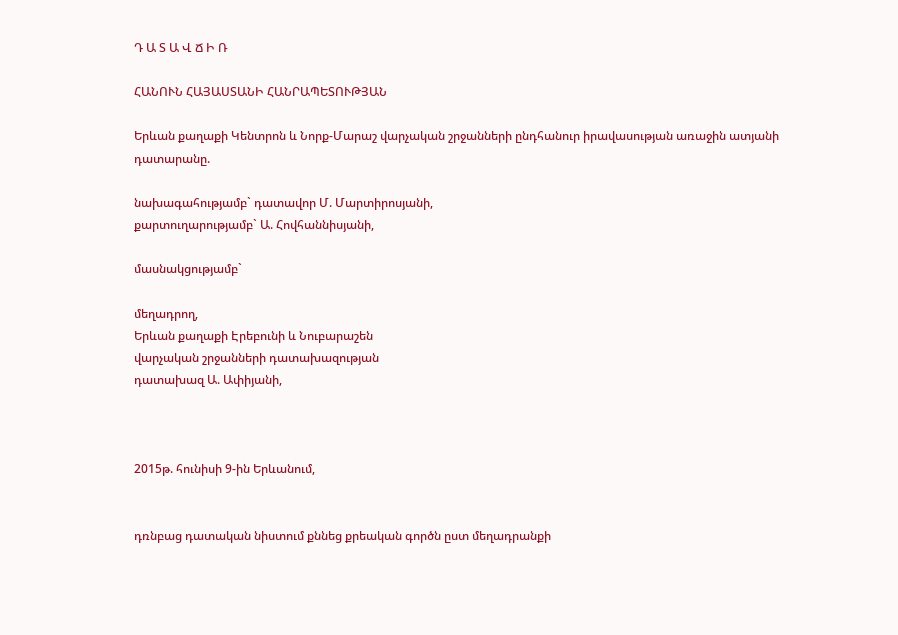Դ Ա Տ Ա Վ Ճ Ի Ռ

ՀԱՆՈՒՆ ՀԱՅԱՍՏԱՆԻ ՀԱՆՐԱՊԵՏՈՒԹՅԱՆ

Երևան քաղաքի Կենտրոն և Նորք-Մարաշ վարչական շրջանների ընդհանուր իրավասության առաջին ատյանի դատարանը.

նախագահությամբ` դատավոր Մ. Մարտիրոսյանի,
քարտուղարությամբ` Ա. Հովհաննիսյանի,

մասնակցությամբ`

մեղադրող,
Երևան քաղաքի Էրեբունի և Նուբարաշեն
վարչական շրջանների դատախազության
դատախազ Ա. Ափիյանի,



2015թ. հունիսի 9-ին Երևանում,


դռնբաց դատական նիստում քննեց քրեական գործն ըստ մեղադրանքի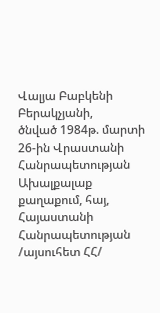Վալյա Բաբկենի Բերակչյանի,
ծնված 1984թ. մարտի 26-ին Վրաստանի Հանրապետության Ախալքալաք քաղաքում, հայ, Հայաստանի Հանրապետության /այսուհետ ՀՀ/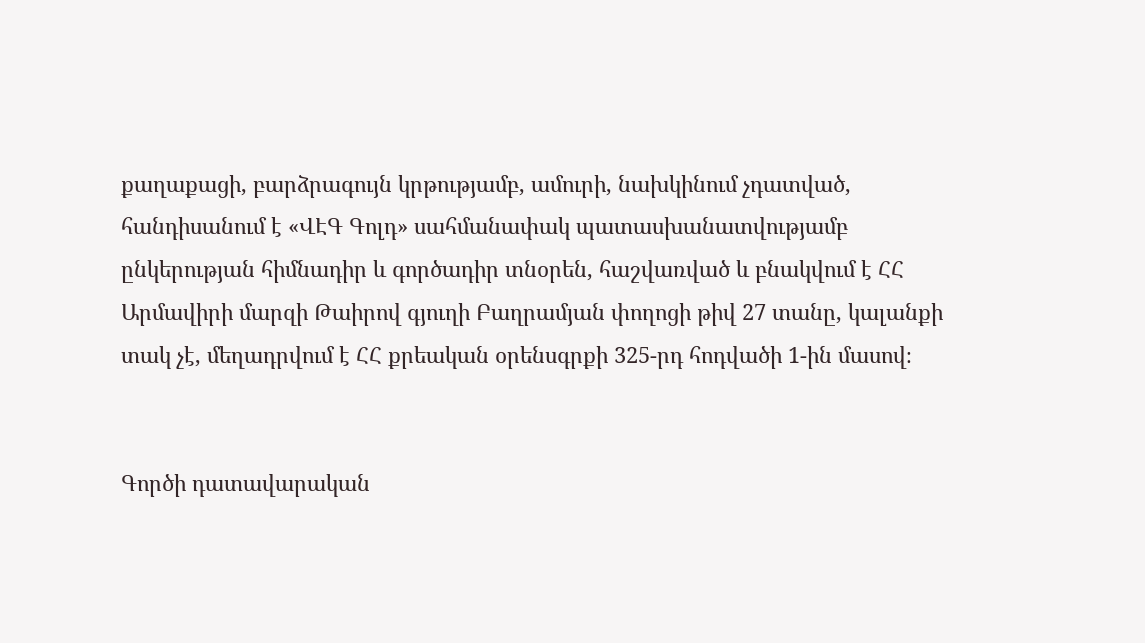քաղաքացի, բարձրագույն կրթությամբ, ամուրի, նախկինում չդատված, հանդիսանում է «ՎԷԳ Գոլդ» սահմանափակ պատասխանատվությամբ ընկերության հիմնադիր և գործադիր տնօրեն, հաշվառված և բնակվում է ՀՀ Արմավիրի մարզի Թաիրով գյուղի Բաղրամյան փողոցի թիվ 27 տանը, կալանքի տակ չէ, մեղադրվում է ՀՀ քրեական օրենսգրքի 325-րդ հոդվածի 1-ին մասով։


Գործի դատավարական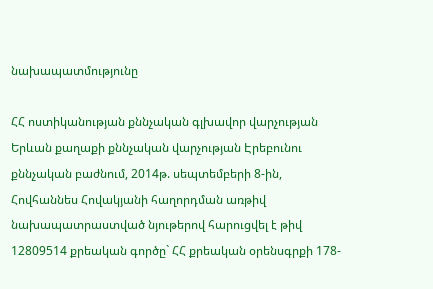նախապատմությունը

ՀՀ ոստիկանության քննչական գլխավոր վարչության Երևան քաղաքի քննչական վարչության Էրեբունու քննչական բաժնում, 2014թ. սեպտեմբերի 8-ին, Հովհաննես Հովակյանի հաղորդման առթիվ նախապատրաստված նյութերով հարուցվել է թիվ 12809514 քրեական գործը` ՀՀ քրեական օրենսգրքի 178-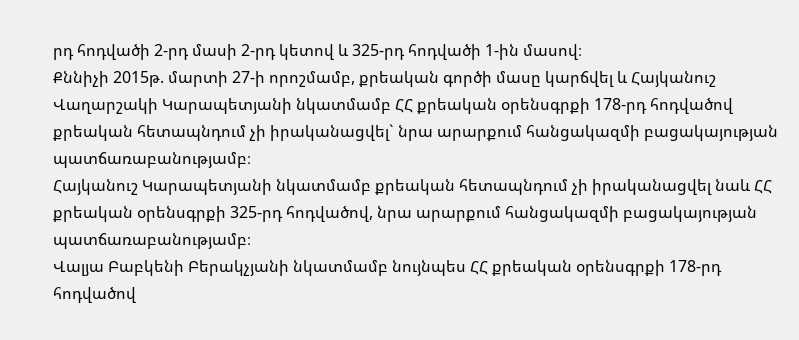րդ հոդվածի 2-րդ մասի 2-րդ կետով և 325-րդ հոդվածի 1-ին մասով։
Քննիչի 2015թ. մարտի 27-ի որոշմամբ, քրեական գործի մասը կարճվել և Հայկանուշ Վաղարշակի Կարապետյանի նկատմամբ ՀՀ քրեական օրենսգրքի 178-րդ հոդվածով քրեական հետապնդում չի իրականացվել` նրա արարքում հանցակազմի բացակայության պատճառաբանությամբ։
Հայկանուշ Կարապետյանի նկատմամբ քրեական հետապնդում չի իրականացվել նաև ՀՀ քրեական օրենսգրքի 325-րդ հոդվածով, նրա արարքում հանցակազմի բացակայության պատճառաբանությամբ։
Վալյա Բաբկենի Բերակչյանի նկատմամբ նույնպես ՀՀ քրեական օրենսգրքի 178-րդ հոդվածով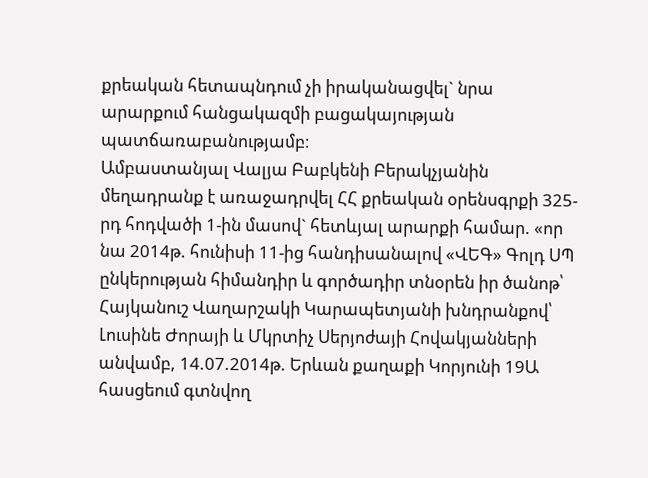քրեական հետապնդում չի իրականացվել` նրա արարքում հանցակազմի բացակայության պատճառաբանությամբ։
Ամբաստանյալ Վալյա Բաբկենի Բերակչյանին մեղադրանք է առաջադրվել ՀՀ քրեական օրենսգրքի 325-րդ հոդվածի 1-ին մասով` հետևյալ արարքի համար. «որ նա 2014թ. հունիսի 11-ից հանդիսանալով «ՎԵԳ» Գոլդ ՍՊ ընկերության հիմանդիր և գործադիր տնօրեն իր ծանոթ՝ Հայկանուշ Վաղարշակի Կարապետյանի խնդրանքով՝ Լուսինե Ժորայի և Մկրտիչ Սերյոժայի Հովակյանների անվամբ, 14.07.2014թ. Երևան քաղաքի Կորյունի 19Ա հասցեում գտնվող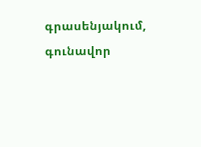գրասենյակում, գունավոր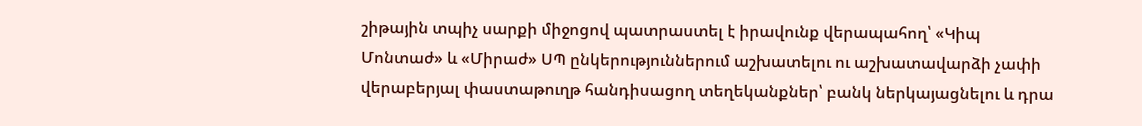շիթային տպիչ սարքի միջոցով պատրաստել է իրավունք վերապահող՝ «Կիպ Մոնտաժ» և «Միրաժ» ՍՊ ընկերություններում աշխատելու ու աշխատավարձի չափի վերաբերյալ փաստաթուղթ հանդիսացող տեղեկանքներ՝ բանկ ներկայացնելու և դրա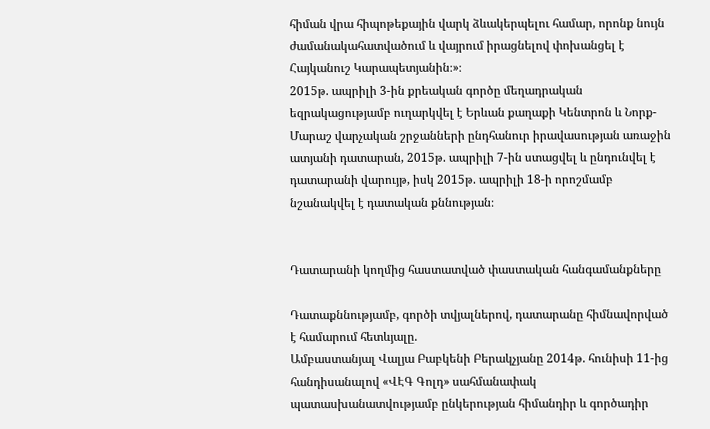հիման վրա հիպոթեքային վարկ ձևակերպելու համար, որոնք նույն ժամանակահատվածում և վայրում իրացնելով փոխանցել է Հայկանուշ Կարապետյանին։»։
2015թ. ապրիլի 3-ին քրեական գործը մեղադրական եզրակացությամբ ուղարկվել է Երևան քաղաքի Կենտրոն և Նորք-Մարաշ վարչական շրջանների ընդհանուր իրավասության առաջին ատյանի դատարան, 2015թ. ապրիլի 7-ին ստացվել և ընդունվել է դատարանի վարույթ, իսկ 2015թ. ապրիլի 18-ի որոշմամբ նշանակվել է դատական քննության։


Դատարանի կողմից հաստատված փաստական հանգամանքները

Դատաքննությամբ, գործի տվյալներով, դատարանը հիմնավորված է համարում հետևյալը.
Ամբաստանյալ Վալյա Բաբկենի Բերակչյանը 2014թ. հունիսի 11-ից հանդիսանալով «ՎԷԳ Գոլդ» սահմանափակ պատասխանատվությամբ ընկերության հիմանդիր և գործադիր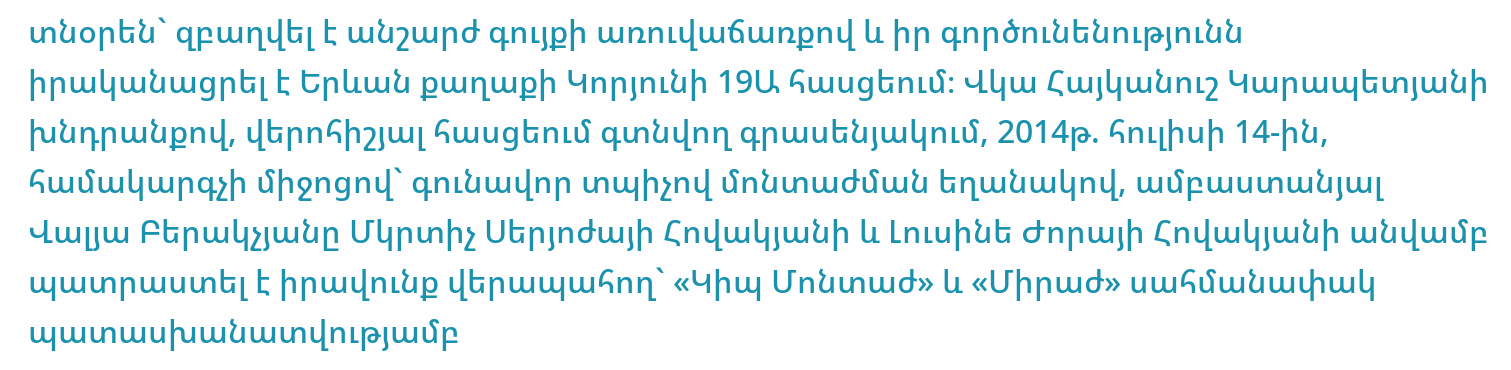տնօրեն` զբաղվել է անշարժ գույքի առուվաճառքով և իր գործունենությունն իրականացրել է Երևան քաղաքի Կորյունի 19Ա հասցեում։ Վկա Հայկանուշ Կարապետյանի խնդրանքով, վերոհիշյալ հասցեում գտնվող գրասենյակում, 2014թ. հուլիսի 14-ին, համակարգչի միջոցով` գունավոր տպիչով մոնտաժման եղանակով, ամբաստանյալ Վալյա Բերակչյանը Մկրտիչ Սերյոժայի Հովակյանի և Լուսինե Ժորայի Հովակյանի անվամբ պատրաստել է իրավունք վերապահող` «Կիպ Մոնտաժ» և «Միրաժ» սահմանափակ պատասխանատվությամբ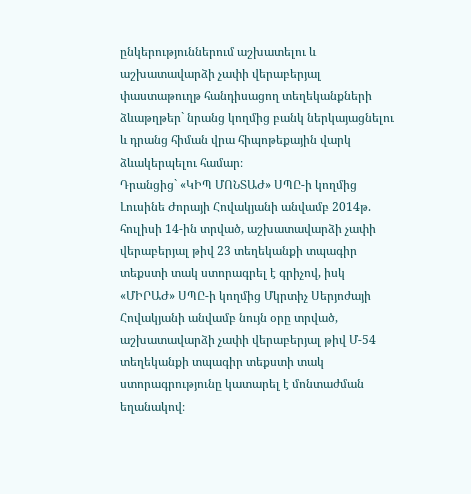ընկերություններում աշխատելու և աշխատավարձի չափի վերաբերյալ փաստաթուղթ հանդիսացող տեղեկանքների ձևաթղթեր` նրանց կողմից բանկ ներկայացնելու և դրանց հիման վրա հիպոթեքային վարկ ձևակերպելու համար։
Դրանցից` «ԿԻՊ ՄՈՆՏԱԺ» ՍՊԸ-ի կողմից Լուսինե Ժորայի Հովակյանի անվամբ 2014թ. հուլիսի 14-ին տրված, աշխատավարձի չափի վերաբերյալ թիվ 23 տեղեկանքի տպագիր տեքստի տակ ստորագրել է գրիչով, իսկ «ՄԻՐԱԺ» ՍՊԸ-ի կողմից Մկրտիչ Սերյոժայի Հովակյանի անվամբ նույն օրը տրված, աշխատավարձի չափի վերաբերյալ թիվ Մ-54 տեղեկանքի տպագիր տեքստի տակ ստորագրությունը կատարել է մոնտաժման եղանակով։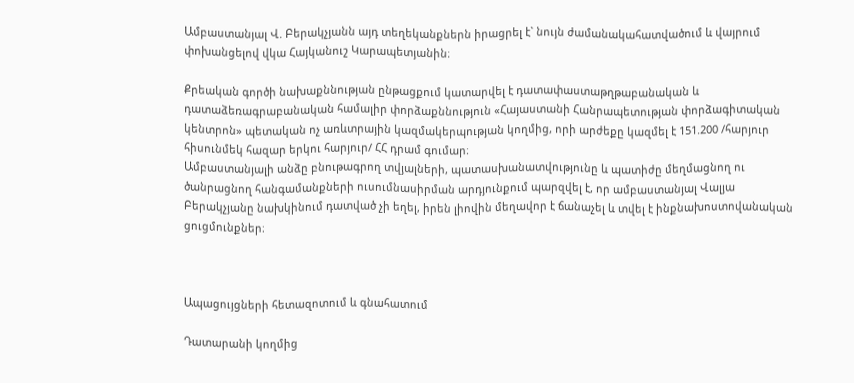Ամբաստանյալ Վ. Բերակչյանն այդ տեղեկանքներն իրացրել է` նույն ժամանակահատվածում և վայրում փոխանցելով վկա Հայկանուշ Կարապետյանին։

Քրեական գործի նախաքննության ընթացքում կատարվել է դատափաստաթղթաբանական և դատաձեռագրաբանական համալիր փորձաքննություն «Հայաստանի Հանրապետության փորձագիտական կենտրոն» պետական ոչ առևտրային կազմակերպության կողմից, որի արժեքը կազմել է 151.200 /հարյուր հիսունմեկ հազար երկու հարյուր/ ՀՀ դրամ գումար։
Ամբաստանյալի անձը բնութագրող տվյալների, պատասխանատվությունը և պատիժը մեղմացնող ու ծանրացնող հանգամանքների ուսումնասիրման արդյունքում պարզվել է, որ ամբաստանյալ Վալյա Բերակչյանը նախկինում դատված չի եղել, իրեն լիովին մեղավոր է ճանաչել և տվել է ինքնախոստովանական ցուցմունքներ։



Ապացույցների հետազոտում և գնահատում

Դատարանի կողմից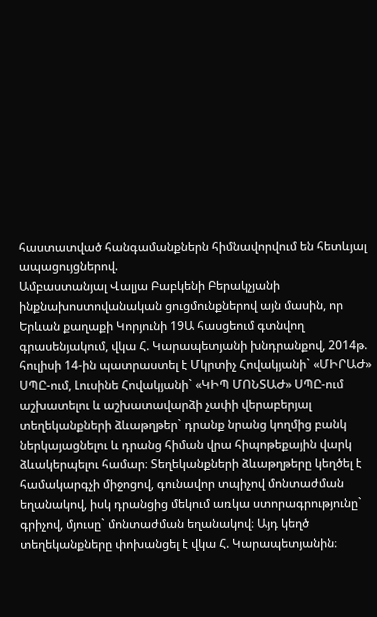հաստատված հանգամանքներն հիմնավորվում են հետևյալ ապացույցներով.
Ամբաստանյալ Վալյա Բաբկենի Բերակչյանի ինքնախոստովանական ցուցմունքներով այն մասին, որ Երևան քաղաքի Կորյունի 19Ա հասցեում գտնվող գրասենյակում, վկա Հ. Կարապետյանի խնդրանքով, 2014թ. հուլիսի 14-ին պատրաստել է Մկրտիչ Հովակյանի` «ՄԻՐԱԺ» ՍՊԸ-ում, Լուսինե Հովակյանի` «ԿԻՊ ՄՈՆՏԱԺ» ՍՊԸ-ում աշխատելու և աշխատավարձի չափի վերաբերյալ տեղեկանքների ձևաթղթեր` դրանք նրանց կողմից բանկ ներկայացնելու և դրանց հիման վրա հիպոթեքային վարկ ձևակերպելու համար։ Տեղեկանքների ձևաթղթերը կեղծել է համակարգչի միջոցով, գունավոր տպիչով մոնտաժման եղանակով, իսկ դրանցից մեկում առկա ստորագրությունը` գրիչով, մյուսը` մոնտաժման եղանակով։ Այդ կեղծ տեղեկանքները փոխանցել է վկա Հ. Կարապետյանին։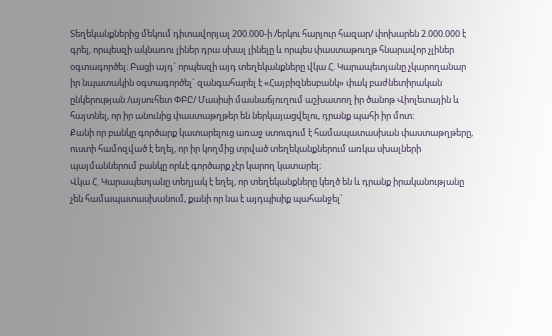Տեղեկանքներից մեկում դիտավորյալ 200.000-ի /երկու հարյուր հազար/ փոխարեն 2.000.000 է գրել, որպեսզի ակնառու լիներ դրա սխալ լինելը և որպես փաստաթուղթ հնարավոր չլիներ օգտագործել։ Բացի այդ` որպեսզի այդ տեղեկանքները վկա Հ. Կարապետյանը չկարողանար իր նպատակին օգտագործել` զանգահարել է «Հայբիզնեսբանկ» փակ բաժնետիրական ընկերության /այսուհետ ՓԲԸ/ Մասիսի մասնաճյուղում աշխատող իր ծանոթ Վիոլետային և հայտնել, որ իր անունից փաստաթղթեր են ներկայացվելու, դրանք պահի իր մոտ։
Քանի որ բանկը գործարք կատարելուց առաջ ստուգում է համապատասխան փաստաթղթերը, ուստի համոզված է եղել, որ իր կողմից տրված տեղեկանքներում առկա սխալների պայմաններում բանկը որևէ գործարք չէր կարող կատարել։
Վկա Հ. Կարապետյանը տեղյակ է եղել, որ տեղեկանքները կեղծ են և դրանք իրականությանը չեն համապատասխանում, քանի որ նա է այդպիսիք պահանջել`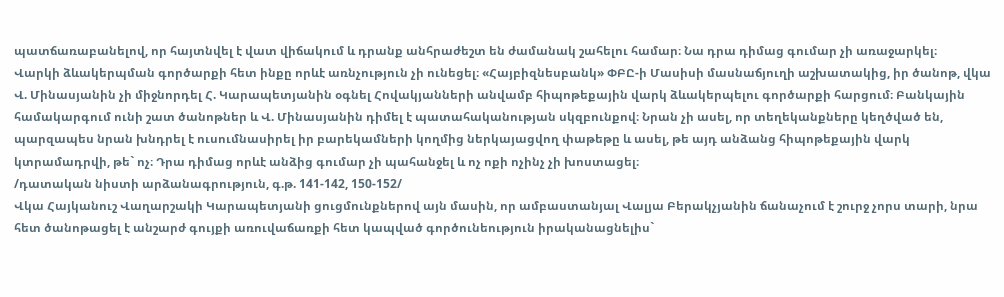պատճառաբանելով, որ հայտնվել է վատ վիճակում և դրանք անհրաժեշտ են ժամանակ շահելու համար։ Նա դրա դիմաց գումար չի առաջարկել։
Վարկի ձևակերպման գործարքի հետ ինքը որևէ առնչություն չի ունեցել։ «Հայբիզնեսբանկ» ՓԲԸ-ի Մասիսի մասնաճյուղի աշխատակից, իր ծանոթ, վկա Վ. Մինասյանին չի միջնորդել Հ. Կարապետյանին օգնել Հովակյանների անվամբ հիպոթեքային վարկ ձևակերպելու գործարքի հարցում։ Բանկային համակարգում ունի շատ ծանոթներ և Վ. Մինասյանին դիմել է պատահականության սկզբունքով։ Նրան չի ասել, որ տեղեկանքները կեղծված են, պարզապես նրան խնդրել է ուսումնասիրել իր բարեկամների կողմից ներկայացվող փաթեթը և ասել, թե այդ անձանց հիպոթեքային վարկ կտրամադրվի, թե` ոչ։ Դրա դիմաց որևէ անձից գումար չի պահանջել և ոչ ոքի ոչինչ չի խոստացել։
/դատական նիստի արձանագրություն, գ.թ. 141-142, 150-152/
Վկա Հայկանուշ Վաղարշակի Կարապետյանի ցուցմունքներով այն մասին, որ ամբաստանյալ Վալյա Բերակչյանին ճանաչում է շուրջ չորս տարի, նրա հետ ծանոթացել է անշարժ գույքի առուվաճառքի հետ կապված գործունեություն իրականացնելիս`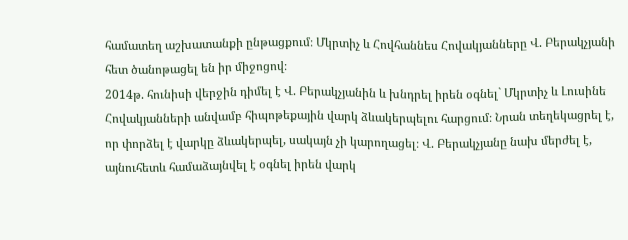համատեղ աշխատանքի ընթացքում։ Մկրտիչ և Հովհաննես Հովակյանները Վ. Բերակչյանի հետ ծանոթացել են իր միջոցով։
2014թ. հունիսի վերջին դիմել է Վ. Բերակչյանին և խնդրել իրեն օգնել` Մկրտիչ և Լուսինե Հովակյանների անվամբ հիպոթեքային վարկ ձևակերպելու հարցում։ Նրան տեղեկացրել է, որ փորձել է վարկը ձևակերպել, սակայն չի կարողացել։ Վ. Բերակչյանը նախ մերժել է, այնուհետև համաձայնվել է օգնել իրեն վարկ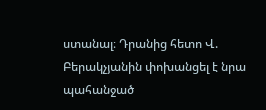ստանալ։ Դրանից հետո Վ. Բերակչյանին փոխանցել է նրա պահանջած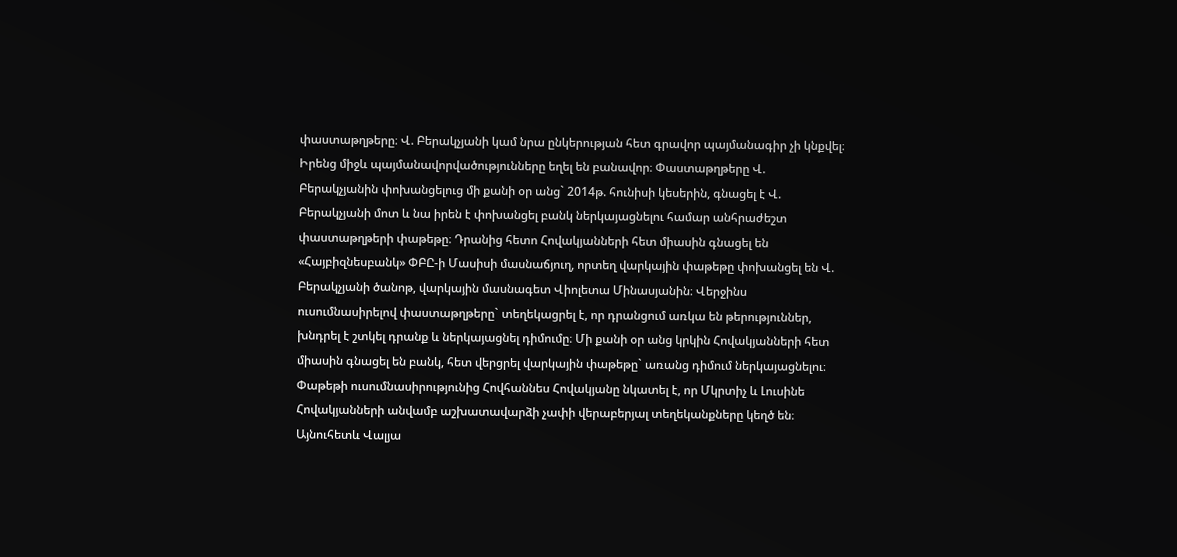փաստաթղթերը։ Վ. Բերակչյանի կամ նրա ընկերության հետ գրավոր պայմանագիր չի կնքվել։ Իրենց միջև պայմանավորվածությունները եղել են բանավոր։ Փաստաթղթերը Վ. Բերակչյանին փոխանցելուց մի քանի օր անց` 2014թ. հունիսի կեսերին, գնացել է Վ. Բերակչյանի մոտ և նա իրեն է փոխանցել բանկ ներկայացնելու համար անհրաժեշտ փաստաթղթերի փաթեթը։ Դրանից հետո Հովակյանների հետ միասին գնացել են «Հայբիզնեսբանկ» ՓԲԸ-ի Մասիսի մասնաճյուղ, որտեղ վարկային փաթեթը փոխանցել են Վ. Բերակչյանի ծանոթ, վարկային մասնագետ Վիոլետա Մինասյանին։ Վերջինս ուսումնասիրելով փաստաթղթերը` տեղեկացրել է, որ դրանցում առկա են թերություններ, խնդրել է շտկել դրանք և ներկայացնել դիմումը։ Մի քանի օր անց կրկին Հովակյանների հետ միասին գնացել են բանկ, հետ վերցրել վարկային փաթեթը` առանց դիմում ներկայացնելու։ Փաթեթի ուսումնասիրությունից Հովհաննես Հովակյանը նկատել է, որ Մկրտիչ և Լուսինե Հովակյանների անվամբ աշխատավարձի չափի վերաբերյալ տեղեկանքները կեղծ են։
Այնուհետև Վալյա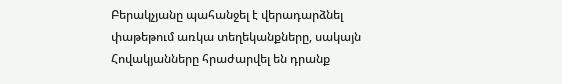Բերակչյանը պահանջել է վերադարձնել փաթեթում առկա տեղեկանքները, սակայն Հովակյանները հրաժարվել են դրանք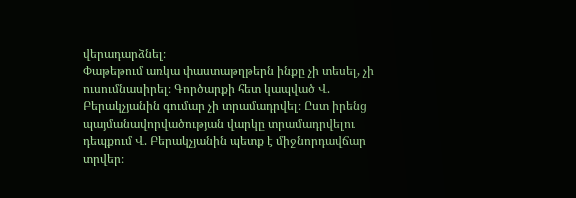վերադարձնել։
Փաթեթում առկա փաստաթղթերն ինքը չի տեսել, չի ուսումնասիրել։ Գործարքի հետ կապված Վ. Բերակչյանին գումար չի տրամադրվել։ Ըստ իրենց պայմանավորվածության վարկը տրամադրվելու դեպքում Վ. Բերակչյանին պետք է միջնորդավճար տրվեր։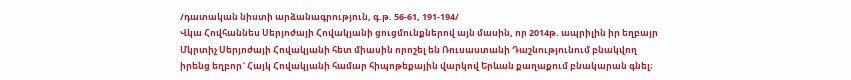/դատական նիստի արձանագրություն, գ.թ. 56-61, 191-194/
Վկա Հովհաննես Սերյոժայի Հովակյանի ցուցմունքներով այն մասին, որ 2014թ. ապրիլին իր եղբայր Մկրտիչ Սերյոժայի Հովակյանի հետ միասին որոշել են Ռուսաստանի Դաշնությունում բնակվող իրենց եղբոր` Հայկ Հովակյանի համար հիպոթեքային վարկով Երևան քաղաքում բնակարան գնել։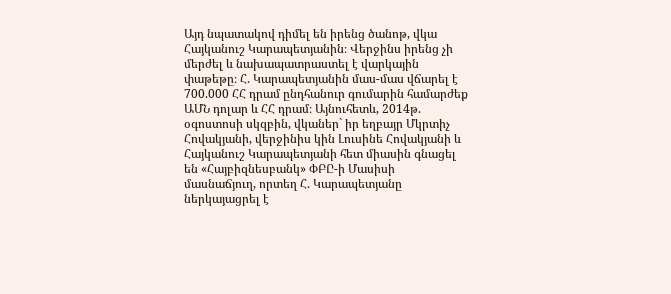Այդ նպատակով դիմել են իրենց ծանոթ, վկա Հայկանուշ Կարապետյանին։ Վերջինս իրենց չի մերժել և նախապատրաստել է վարկային փաթեթը։ Հ. Կարապետյանին մաս-մաս վճարել է 700.000 ՀՀ դրամ ընդհանուր գումարին համարժեք ԱՄՆ դոլար և ՀՀ դրամ։ Այնուհետև, 2014թ. օգոստոսի սկզբին, վկաներ` իր եղբայր Մկրտիչ Հովակյանի, վերջինիս կին Լուսինե Հովակյանի և Հայկանուշ Կարապետյանի հետ միասին գնացել են «Հայբիզնեսբանկ» ՓԲԸ-ի Մասիսի մասնաճյուղ, որտեղ Հ. Կարապետյանը ներկայացրել է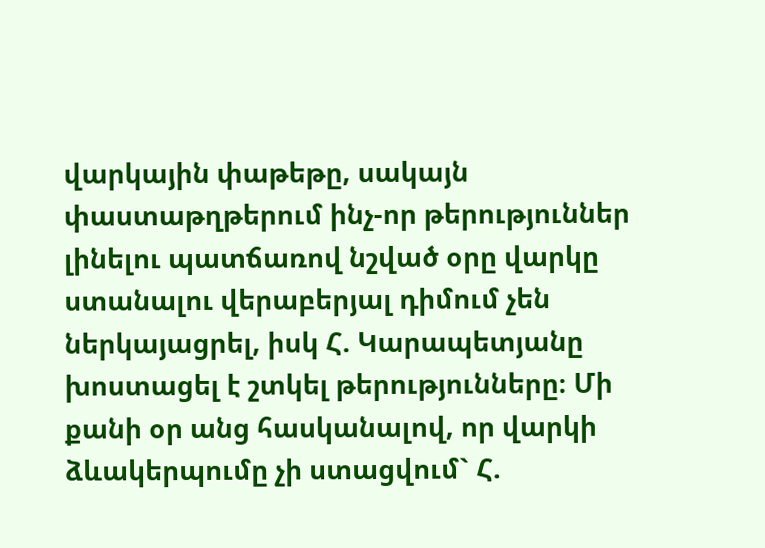վարկային փաթեթը, սակայն փաստաթղթերում ինչ-որ թերություններ լինելու պատճառով նշված օրը վարկը ստանալու վերաբերյալ դիմում չեն ներկայացրել, իսկ Հ. Կարապետյանը խոստացել է շտկել թերությունները։ Մի քանի օր անց հասկանալով, որ վարկի ձևակերպումը չի ստացվում` Հ.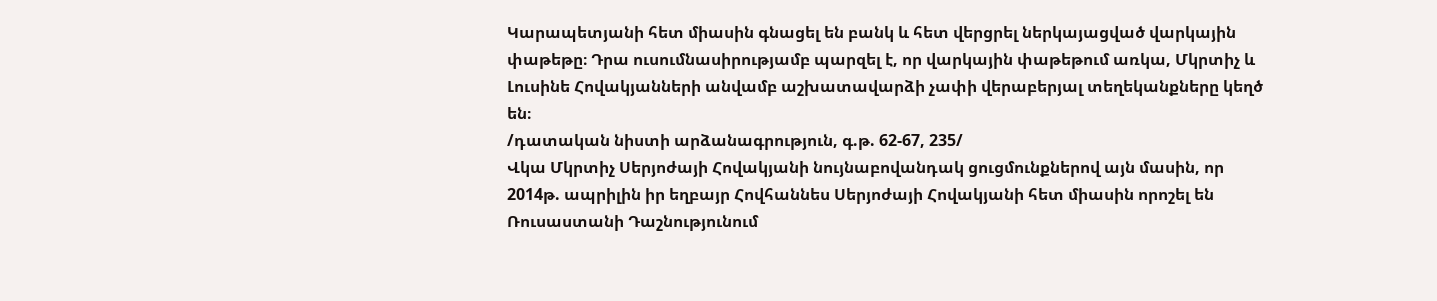Կարապետյանի հետ միասին գնացել են բանկ և հետ վերցրել ներկայացված վարկային փաթեթը։ Դրա ուսումնասիրությամբ պարզել է, որ վարկային փաթեթում առկա, Մկրտիչ և Լուսինե Հովակյանների անվամբ աշխատավարձի չափի վերաբերյալ տեղեկանքները կեղծ են։
/դատական նիստի արձանագրություն, գ.թ. 62-67, 235/
Վկա Մկրտիչ Սերյոժայի Հովակյանի նույնաբովանդակ ցուցմունքներով այն մասին, որ 2014թ. ապրիլին իր եղբայր Հովհաննես Սերյոժայի Հովակյանի հետ միասին որոշել են Ռուսաստանի Դաշնությունում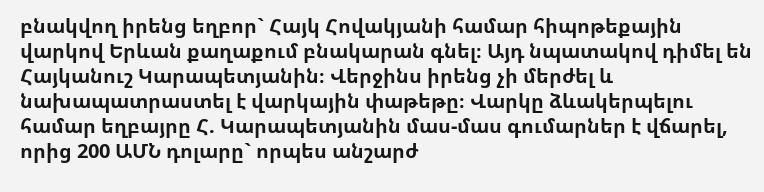բնակվող իրենց եղբոր` Հայկ Հովակյանի համար հիպոթեքային վարկով Երևան քաղաքում բնակարան գնել։ Այդ նպատակով դիմել են Հայկանուշ Կարապետյանին։ Վերջինս իրենց չի մերժել և նախապատրաստել է վարկային փաթեթը։ Վարկը ձևակերպելու համար եղբայրը Հ. Կարապետյանին մաս-մաս գումարներ է վճարել, որից 200 ԱՄՆ դոլարը` որպես անշարժ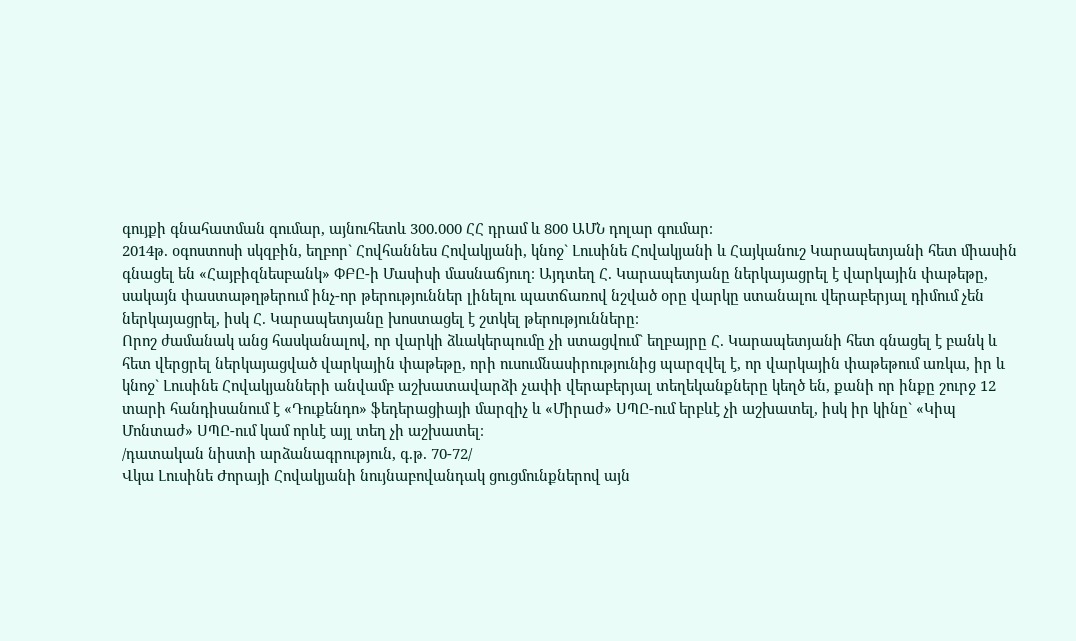գույքի գնահատման գումար, այնուհետև 300.000 ՀՀ դրամ և 800 ԱՄՆ դոլար գումար։
2014թ. օգոստոսի սկզբին, եղբոր` Հովհաննես Հովակյանի, կնոջ` Լուսինե Հովակյանի և Հայկանուշ Կարապետյանի հետ միասին գնացել են «Հայբիզնեսբանկ» ՓԲԸ-ի Մասիսի մասնաճյուղ։ Այդտեղ Հ. Կարապետյանը ներկայացրել է վարկային փաթեթը, սակայն փաստաթղթերում ինչ-որ թերություններ լինելու պատճառով նշված օրը վարկը ստանալու վերաբերյալ դիմում չեն ներկայացրել, իսկ Հ. Կարապետյանը խոստացել է շտկել թերությունները։
Որոշ ժամանակ անց հասկանալով, որ վարկի ձևակերպումը չի ստացվում` եղբայրը Հ. Կարապետյանի հետ գնացել է բանկ և հետ վերցրել ներկայացված վարկային փաթեթը, որի ուսումնասիրությունից պարզվել է, որ վարկային փաթեթում առկա, իր և կնոջ` Լուսինե Հովակյանների անվամբ աշխատավարձի չափի վերաբերյալ տեղեկանքները կեղծ են, քանի որ ինքը շուրջ 12 տարի հանդիսանում է «Դուքենդո» ֆեդերացիայի մարզիչ և «Միրաժ» ՍՊԸ-ում երբևէ չի աշխատել, իսկ իր կինը` «Կիպ Մոնտաժ» ՍՊԸ-ում կամ որևէ այլ տեղ չի աշխատել։
/դատական նիստի արձանագրություն, գ.թ. 70-72/
Վկա Լուսինե Ժորայի Հովակյանի նույնաբովանդակ ցուցմունքներով այն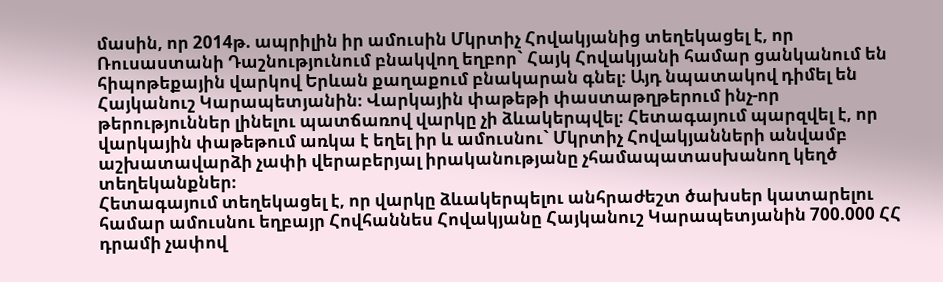մասին, որ 2014թ. ապրիլին իր ամուսին Մկրտիչ Հովակյանից տեղեկացել է, որ Ռուսաստանի Դաշնությունում բնակվող եղբոր` Հայկ Հովակյանի համար ցանկանում են հիպոթեքային վարկով Երևան քաղաքում բնակարան գնել։ Այդ նպատակով դիմել են Հայկանուշ Կարապետյանին։ Վարկային փաթեթի փաստաթղթերում ինչ-որ թերություններ լինելու պատճառով վարկը չի ձևակերպվել։ Հետագայում պարզվել է, որ վարկային փաթեթում առկա է եղել իր և ամուսնու` Մկրտիչ Հովակյանների անվամբ աշխատավարձի չափի վերաբերյալ իրականությանը չհամապատասխանող կեղծ տեղեկանքներ։
Հետագայում տեղեկացել է, որ վարկը ձևակերպելու անհրաժեշտ ծախսեր կատարելու համար ամուսնու եղբայր Հովհաննես Հովակյանը Հայկանուշ Կարապետյանին 700.000 ՀՀ դրամի չափով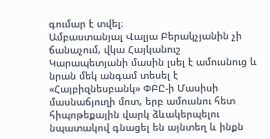գումար է տվել։
Ամբաստանյալ Վալյա Բերակչյանին չի ճանաչում, վկա Հայկանուշ Կարապետյանի մասին լսել է ամուսնուց և նրան մեկ անգամ տեսել է «Հայբիզնեսբանկ» ՓԲԸ-ի Մասիսի մասնաճյուղի մոտ, երբ ամուսնու հետ հիպոթեքային վարկ ձևակերպելու նպատակով գնացել են այնտեղ և ինքն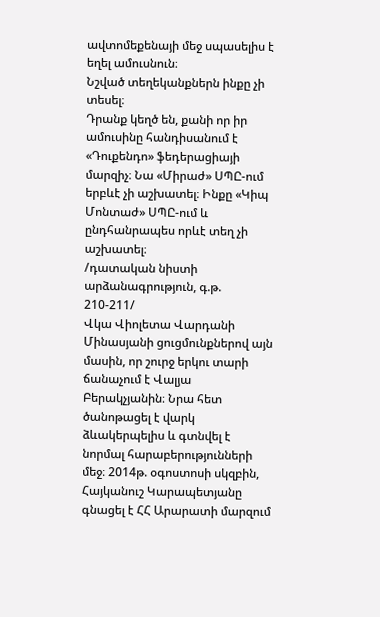ավտոմեքենայի մեջ սպասելիս է եղել ամուսնուն։
Նշված տեղեկանքներն ինքը չի տեսել։
Դրանք կեղծ են, քանի որ իր ամուսինը հանդիսանում է «Դուքենդո» ֆեդերացիայի մարզիչ։ Նա «Միրաժ» ՍՊԸ-ում երբևէ չի աշխատել։ Ինքը «Կիպ Մոնտաժ» ՍՊԸ-ում և ընդհանրապես որևէ տեղ չի աշխատել։
/դատական նիստի արձանագրություն, գ.թ. 210-211/
Վկա Վիոլետա Վարդանի Մինասյանի ցուցմունքներով այն մասին, որ շուրջ երկու տարի ճանաչում է Վալյա Բերակչյանին։ Նրա հետ ծանոթացել է վարկ ձևակերպելիս և գտնվել է նորմալ հարաբերությունների մեջ։ 2014թ. օգոստոսի սկզբին, Հայկանուշ Կարապետյանը գնացել է ՀՀ Արարատի մարզում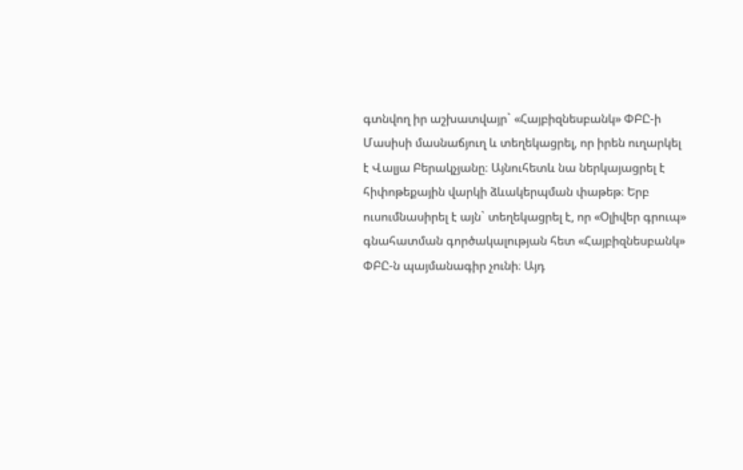գտնվող իր աշխատվայր` «Հայբիզնեսբանկ» ՓԲԸ-ի Մասիսի մասնաճյուղ և տեղեկացրել, որ իրեն ուղարկել է Վալյա Բերակչյանը։ Այնուհետև նա ներկայացրել է հիփոթեքային վարկի ձևակերպման փաթեթ։ Երբ ուսումնասիրել է այն` տեղեկացրել է, որ «Օլիվեր գրուպ» գնահատման գործակալության հետ «Հայբիզնեսբանկ» ՓԲԸ-ն պայմանագիր չունի։ Այդ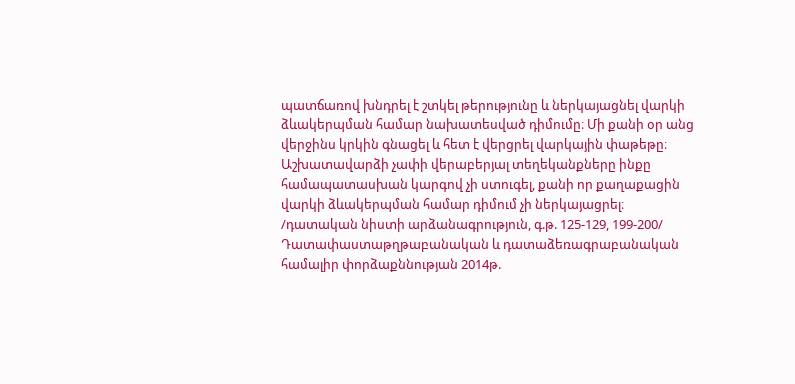պատճառով խնդրել է շտկել թերությունը և ներկայացնել վարկի ձևակերպման համար նախատեսված դիմումը։ Մի քանի օր անց վերջինս կրկին գնացել և հետ է վերցրել վարկային փաթեթը։ Աշխատավարձի չափի վերաբերյալ տեղեկանքները ինքը համապատասխան կարգով չի ստուգել, քանի որ քաղաքացին վարկի ձևակերպման համար դիմում չի ներկայացրել։
/դատական նիստի արձանագրություն, գ.թ. 125-129, 199-200/
Դատափաստաթղթաբանական և դատաձեռագրաբանական համալիր փորձաքննության 2014թ.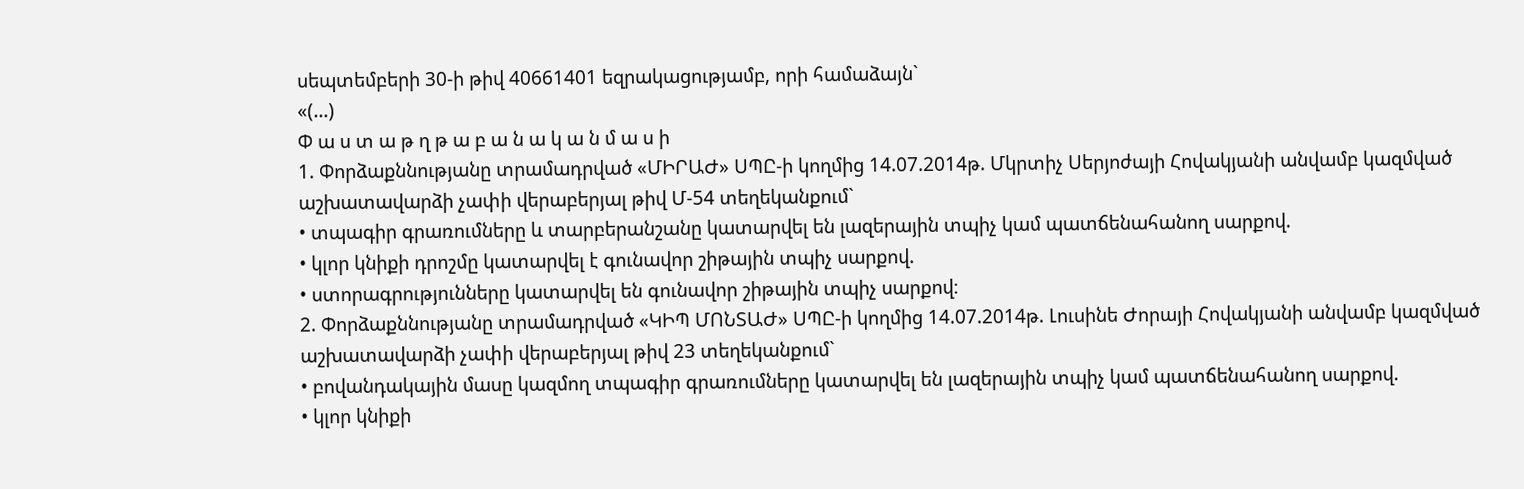սեպտեմբերի 30-ի թիվ 40661401 եզրակացությամբ, որի համաձայն`
«(…)
Փ ա ս տ ա թ ղ թ ա բ ա ն ա կ ա ն մ ա ս ի
1. Փորձաքննությանը տրամադրված «ՄԻՐԱԺ» ՍՊԸ-ի կողմից 14.07.2014թ. Մկրտիչ Սերյոժայի Հովակյանի անվամբ կազմված աշխատավարձի չափի վերաբերյալ թիվ Մ-54 տեղեկանքում`
• տպագիր գրառումները և տարբերանշանը կատարվել են լազերային տպիչ կամ պատճենահանող սարքով.
• կլոր կնիքի դրոշմը կատարվել է գունավոր շիթային տպիչ սարքով.
• ստորագրությունները կատարվել են գունավոր շիթային տպիչ սարքով։
2. Փորձաքննությանը տրամադրված «ԿԻՊ ՄՈՆՏԱԺ» ՍՊԸ-ի կողմից 14.07.2014թ. Լուսինե Ժորայի Հովակյանի անվամբ կազմված աշխատավարձի չափի վերաբերյալ թիվ 23 տեղեկանքում`
• բովանդակային մասը կազմող տպագիր գրառումները կատարվել են լազերային տպիչ կամ պատճենահանող սարքով.
• կլոր կնիքի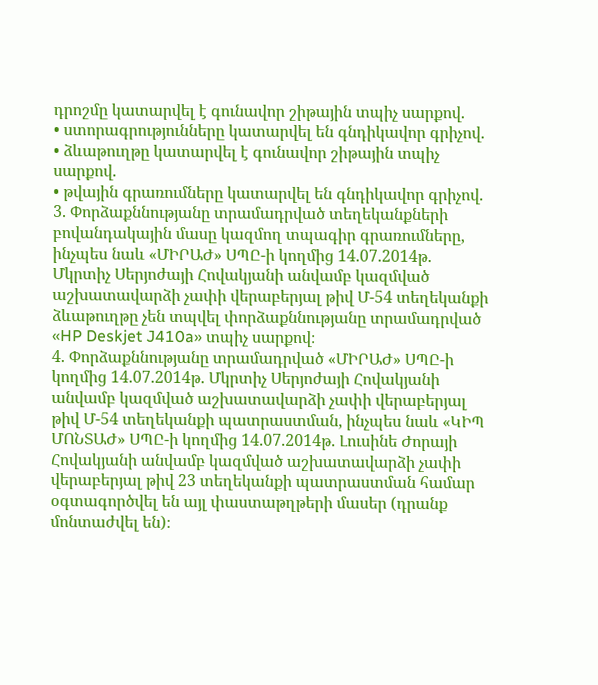դրոշմը կատարվել է գունավոր շիթային տպիչ սարքով.
• ստորագրությունները կատարվել են գնդիկավոր գրիչով.
• ձևաթուղթը կատարվել է գունավոր շիթային տպիչ սարքով.
• թվային գրառումները կատարվել են գնդիկավոր գրիչով.
3. Փորձաքննությանը տրամադրված տեղեկանքների բովանդակային մասը կազմող տպագիր գրառումները, ինչպես նաև «ՄԻՐԱԺ» ՍՊԸ-ի կողմից 14.07.2014թ. Մկրտիչ Սերյոժայի Հովակյանի անվամբ կազմված աշխատավարձի չափի վերաբերյալ թիվ Մ-54 տեղեկանքի ձևաթուղթը չեն տպվել փորձաքննությանը տրամադրված «HP Deskjet J410a» տպիչ սարքով։
4. Փորձաքննությանը տրամադրված «ՄԻՐԱԺ» ՍՊԸ-ի կողմից 14.07.2014թ. Մկրտիչ Սերյոժայի Հովակյանի անվամբ կազմված աշխատավարձի չափի վերաբերյալ թիվ Մ-54 տեղեկանքի պատրաստման, ինչպես նաև «ԿԻՊ ՄՈՆՏԱԺ» ՍՊԸ-ի կողմից 14.07.2014թ. Լուսինե Ժորայի Հովակյանի անվամբ կազմված աշխատավարձի չափի վերաբերյալ թիվ 23 տեղեկանքի պատրաստման համար օգտագործվել են այլ փաստաթղթերի մասեր (դրանք մոնտաժվել են)։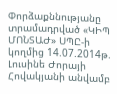Փորձաքննությանը տրամադրված «ԿԻՊ ՄՈՆՏԱԺ» ՍՊԸ-ի կողմից 14.07.2014թ. Լուսինե Ժորայի Հովակյանի անվամբ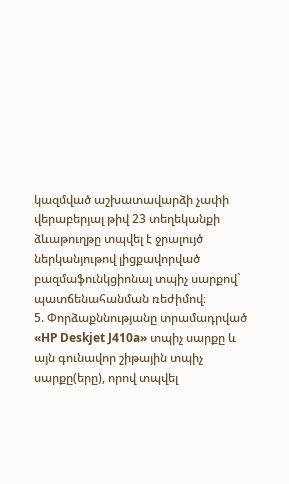կազմված աշխատավարձի չափի վերաբերյալ թիվ 23 տեղեկանքի ձևաթուղթը տպվել է ջրալույծ ներկանյութով լիցքավորված բազմաֆունկցիոնալ տպիչ սարքով` պատճենահանման ռեժիմով։
5. Փորձաքննությանը տրամադրված «HP Deskjet J410a» տպիչ սարքը և այն գունավոր շիթային տպիչ սարքը(երը), որով տպվել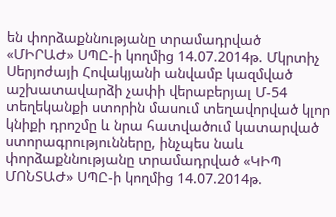են փորձաքննությանը տրամադրված «ՄԻՐԱԺ» ՍՊԸ-ի կողմից 14.07.2014թ. Մկրտիչ Սերյոժայի Հովակյանի անվամբ կազմված աշխատավարձի չափի վերաբերյալ Մ-54 տեղեկանքի ստորին մասում տեղավորված կլոր կնիքի դրոշմը և նրա հատվածում կատարված ստորագրությունները, ինչպես նաև փորձաքննությանը տրամադրված «ԿԻՊ ՄՈՆՏԱԺ» ՍՊԸ-ի կողմից 14.07.2014թ.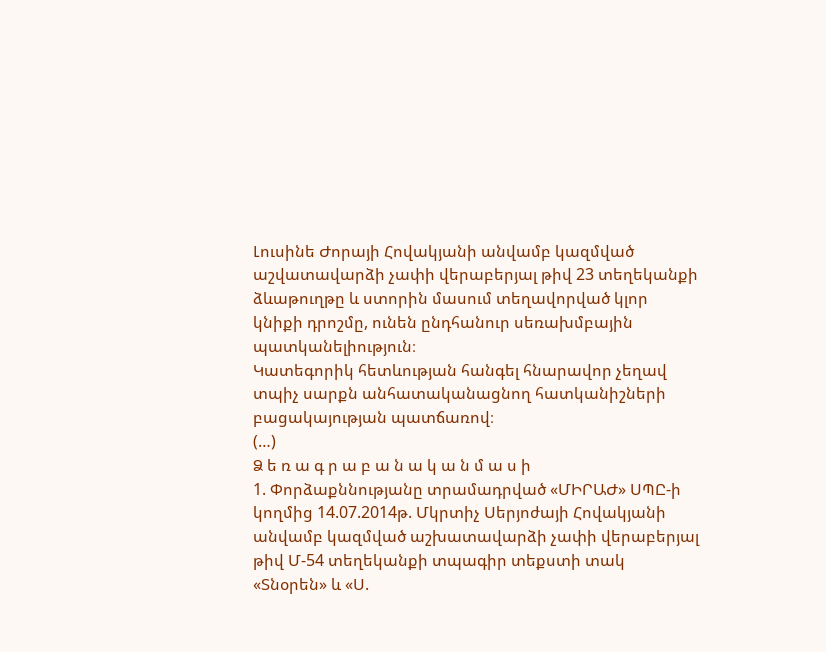Լուսինե Ժորայի Հովակյանի անվամբ կազմված աշվատավարձի չափի վերաբերյալ թիվ 23 տեղեկանքի ձևաթուղթը և ստորին մասում տեղավորված կլոր կնիքի դրոշմը, ունեն ընդհանուր սեռախմբային պատկանելիություն։
Կատեգորիկ հետևության հանգել հնարավոր չեղավ տպիչ սարքն անհատականացնող հատկանիշների բացակայության պատճառով։
(…)
Ձ ե ռ ա գ ր ա բ ա ն ա կ ա ն մ ա ս ի
1. Փորձաքննությանը տրամադրված «ՄԻՐԱԺ» ՍՊԸ-ի կողմից 14.07.2014թ. Մկրտիչ Սերյոժայի Հովակյանի անվամբ կազմված աշխատավարձի չափի վերաբերյալ թիվ Մ-54 տեղեկանքի տպագիր տեքստի տակ «Տնօրեն» և «Ս.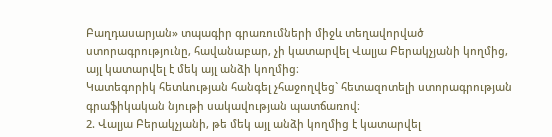Բաղդասարյան» տպագիր գրառումների միջև տեղավորված ստորագրությունը, հավանաբար, չի կատարվել Վալյա Բերակչյանի կողմից, այլ կատարվել է մեկ այլ անձի կողմից։
Կատեգորիկ հետևության հանգել չհաջողվեց` հետազոտելի ստորագրության գրաֆիկական նյութի սակավության պատճառով։
2. Վալյա Բերակչյանի, թե մեկ այլ անձի կողմից է կատարվել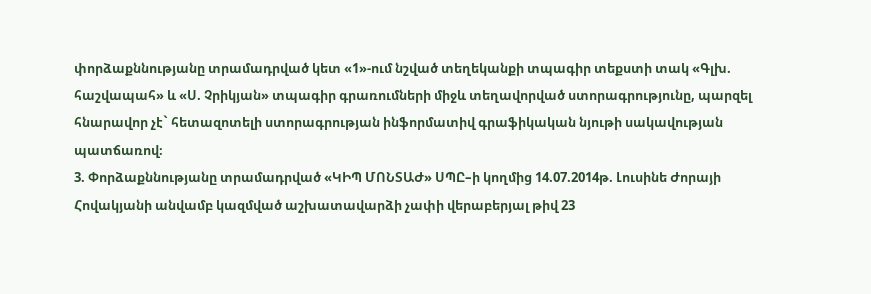փորձաքննությանը տրամադրված կետ «1»-ում նշված տեղեկանքի տպագիր տեքստի տակ «Գլխ. հաշվապահ» և «Ս. Չրիկյան» տպագիր գրառումների միջև տեղավորված ստորագրությունը, պարզել հնարավոր չէ` հետազոտելի ստորագրության ինֆորմատիվ գրաֆիկական նյութի սակավության պատճառով։
3. Փորձաքննությանը տրամադրված «ԿԻՊ ՄՈՆՏԱԺ» ՍՊԸ–ի կողմից 14.07.2014թ. Լուսինե Ժորայի Հովակյանի անվամբ կազմված աշխատավարձի չափի վերաբերյալ թիվ 23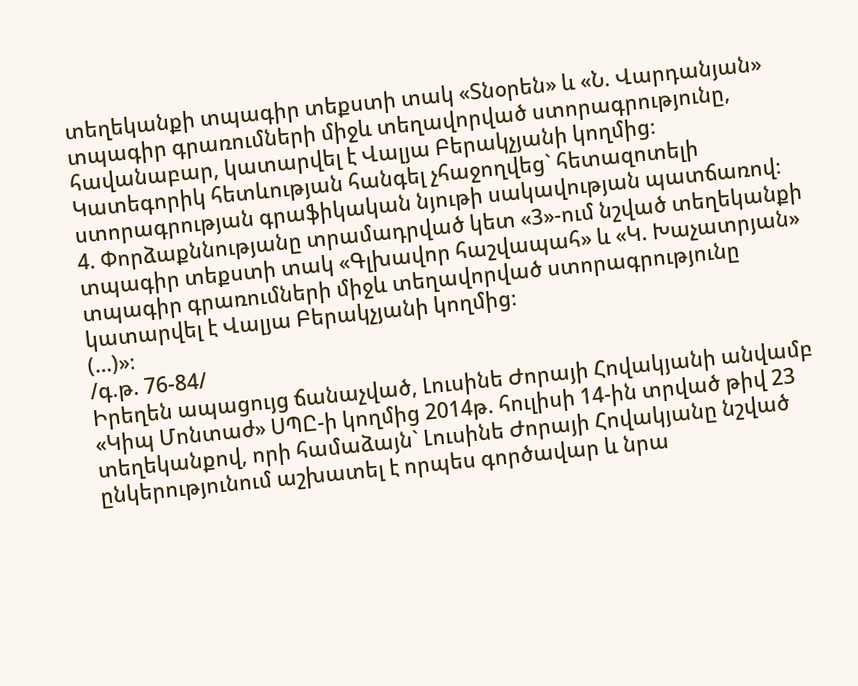տեղեկանքի տպագիր տեքստի տակ «Տնօրեն» և «Ն. Վարդանյան» տպագիր գրառումների միջև տեղավորված ստորագրությունը, հավանաբար, կատարվել է Վալյա Բերակչյանի կողմից։
Կատեգորիկ հետևության հանգել չհաջողվեց` հետազոտելի ստորագրության գրաֆիկական նյութի սակավության պատճառով։
4. Փորձաքննությանը տրամադրված կետ «3»-ում նշված տեղեկանքի տպագիր տեքստի տակ «Գլխավոր հաշվապահ» և «Կ. Խաչատրյան» տպագիր գրառումների միջև տեղավորված ստորագրությունը կատարվել է Վալյա Բերակչյանի կողմից։
(…)»։
/գ.թ. 76-84/
Իրեղեն ապացույց ճանաչված, Լուսինե Ժորայի Հովակյանի անվամբ «Կիպ Մոնտաժ» ՍՊԸ-ի կողմից 2014թ. հուլիսի 14-ին տրված թիվ 23 տեղեկանքով, որի համաձայն` Լուսինե Ժորայի Հովակյանը նշված ընկերությունում աշխատել է որպես գործավար և նրա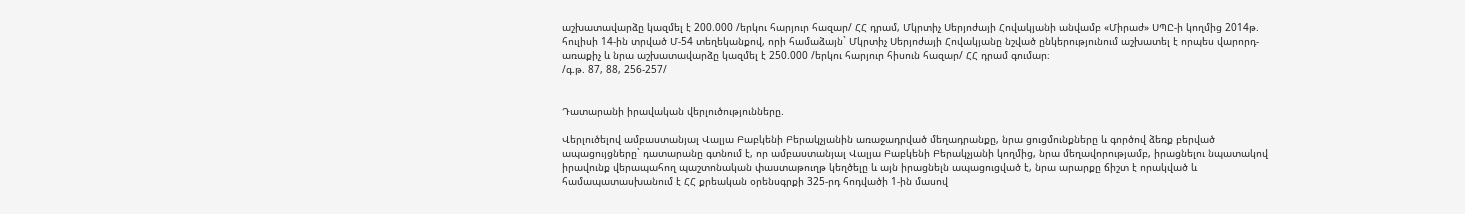աշխատավարձը կազմել է 200.000 /երկու հարյուր հազար/ ՀՀ դրամ, Մկրտիչ Սերյոժայի Հովակյանի անվամբ «Միրաժ» ՍՊԸ-ի կողմից 2014թ. հուլիսի 14-ին տրված Մ-54 տեղեկանքով, որի համաձայն` Մկրտիչ Սերյոժայի Հովակյանը նշված ընկերությունում աշխատել է որպես վարորդ-առաքիչ և նրա աշխատավարձը կազմել է 250.000 /երկու հարյուր հիսուն հազար/ ՀՀ դրամ գումար։
/գ.թ. 87, 88, 256-257/


Դատարանի իրավական վերլուծությունները.

Վերլուծելով ամբաստանյալ Վալյա Բաբկենի Բերակչյանին առաջադրված մեղադրանքը, նրա ցուցմունքները և գործով ձեռք բերված ապացույցները` դատարանը գտնում է, որ ամբաստանյալ Վալյա Բաբկենի Բերակչյանի կողմից, նրա մեղավորությամբ, իրացնելու նպատակով իրավունք վերապահող պաշտոնական փաստաթուղթ կեղծելը և այն իրացնելն ապացուցված է, նրա արարքը ճիշտ է որակված և համապատասխանում է ՀՀ քրեական օրենսգրքի 325-րդ հոդվածի 1-ին մասով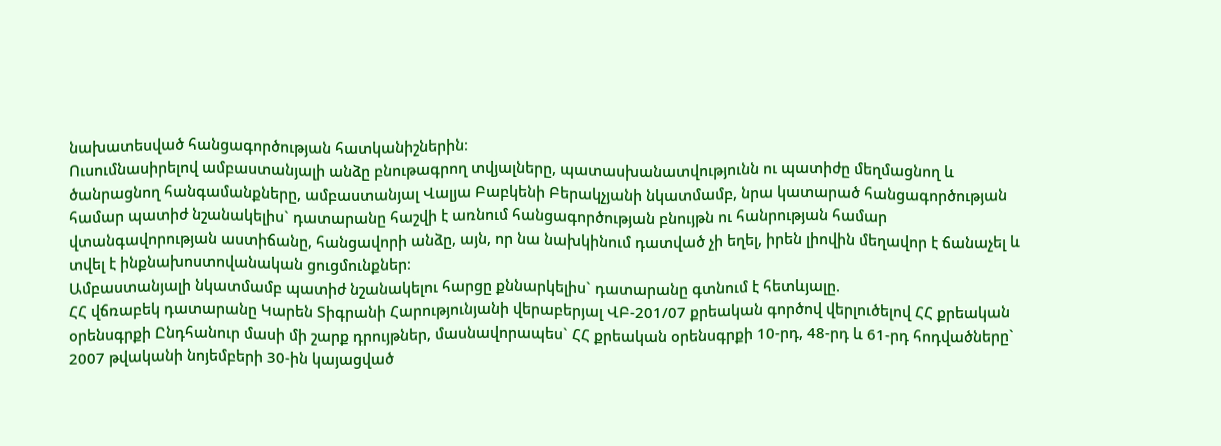նախատեսված հանցագործության հատկանիշներին։
Ուսումնասիրելով ամբաստանյալի անձը բնութագրող տվյալները, պատասխանատվությունն ու պատիժը մեղմացնող և ծանրացնող հանգամանքները, ամբաստանյալ Վալյա Բաբկենի Բերակչյանի նկատմամբ, նրա կատարած հանցագործության համար պատիժ նշանակելիս` դատարանը հաշվի է առնում հանցագործության բնույթն ու հանրության համար վտանգավորության աստիճանը, հանցավորի անձը, այն, որ նա նախկինում դատված չի եղել, իրեն լիովին մեղավոր է ճանաչել և տվել է ինքնախոստովանական ցուցմունքներ։
Ամբաստանյալի նկատմամբ պատիժ նշանակելու հարցը քննարկելիս` դատարանը գտնում է հետևյալը.
ՀՀ վճռաբեկ դատարանը Կարեն Տիգրանի Հարությունյանի վերաբերյալ ՎԲ-201/07 քրեական գործով վերլուծելով ՀՀ քրեական օրենսգրքի Ընդհանուր մասի մի շարք դրույթներ, մասնավորապես` ՀՀ քրեական օրենսգրքի 10-րդ, 48-րդ և 61-րդ հոդվածները` 2007 թվականի նոյեմբերի 30-ին կայացված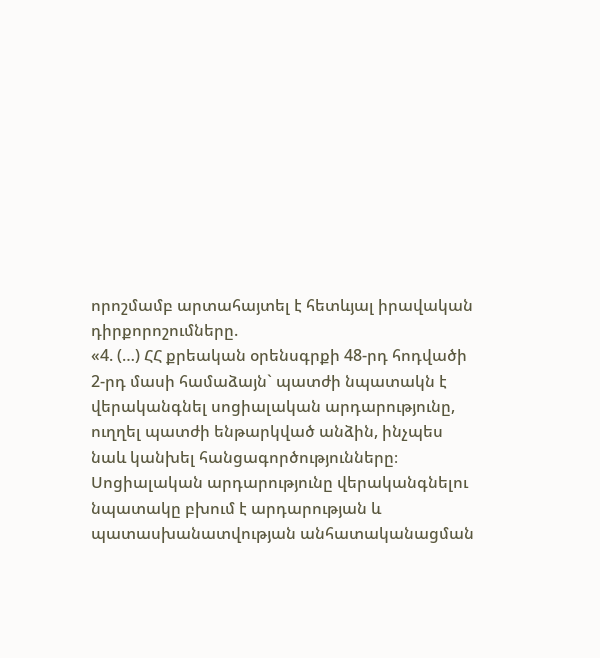որոշմամբ արտահայտել է հետևյալ իրավական դիրքորոշումները.
«4. (…) ՀՀ քրեական օրենսգրքի 48-րդ հոդվածի 2-րդ մասի համաձայն` պատժի նպատակն է վերականգնել սոցիալական արդարությունը, ուղղել պատժի ենթարկված անձին, ինչպես նաև կանխել հանցագործությունները։ Սոցիալական արդարությունը վերականգնելու նպատակը բխում է արդարության և պատասխանատվության անհատականացման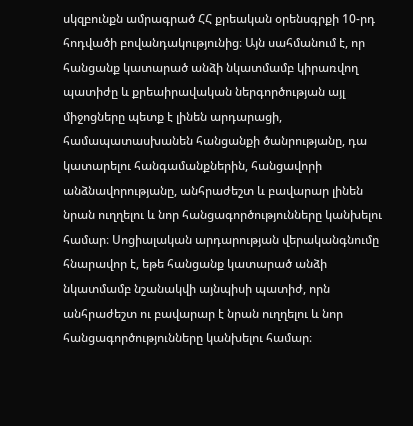սկզբունքն ամրագրած ՀՀ քրեական օրենսգրքի 10-րդ հոդվածի բովանդակությունից։ Այն սահմանում է, որ հանցանք կատարած անձի նկատմամբ կիրառվող պատիժը և քրեաիրավական ներգործության այլ միջոցները պետք է լինեն արդարացի, համապատասխանեն հանցանքի ծանրությանը, դա կատարելու հանգամանքներին, հանցավորի անձնավորությանը, անհրաժեշտ և բավարար լինեն նրան ուղղելու և նոր հանցագործությունները կանխելու համար։ Սոցիալական արդարության վերականգնումը հնարավոր է, եթե հանցանք կատարած անձի նկատմամբ նշանակվի այնպիսի պատիժ, որն անհրաժեշտ ու բավարար է նրան ուղղելու և նոր հանցագործությունները կանխելու համար։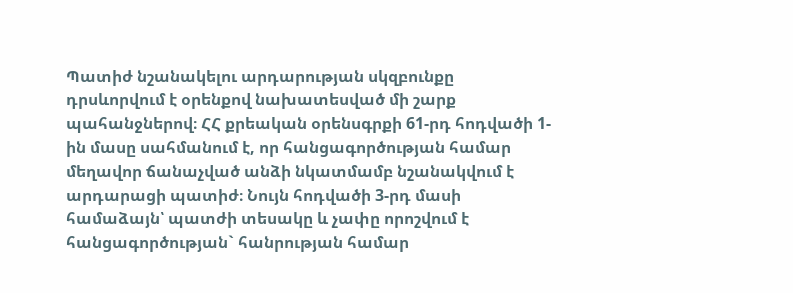Պատիժ նշանակելու արդարության սկզբունքը դրսևորվում է օրենքով նախատեսված մի շարք պահանջներով։ ՀՀ քրեական օրենսգրքի 61-րդ հոդվածի 1-ին մասը սահմանում է, որ հանցագործության համար մեղավոր ճանաչված անձի նկատմամբ նշանակվում է արդարացի պատիժ։ Նույն հոդվածի 3-րդ մասի համաձայն՝ պատժի տեսակը և չափը որոշվում է հանցագործության` հանրության համար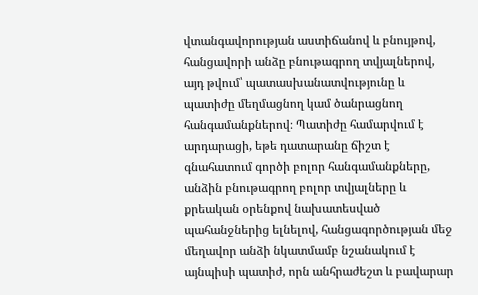վտանգավորության աստիճանով և բնույթով, հանցավորի անձը բնութագրող տվյալներով, այդ թվում՝ պատասխանատվությունը և պատիժը մեղմացնող կամ ծանրացնող հանգամանքներով։ Պատիժը համարվում է արդարացի, եթե դատարանը ճիշտ է գնահատում գործի բոլոր հանգամանքները, անձին բնութագրող բոլոր տվյալները և քրեական օրենքով նախատեսված պահանջներից ելնելով, հանցագործության մեջ մեղավոր անձի նկատմամբ նշանակում է այնպիսի պատիժ, որն անհրաժեշտ և բավարար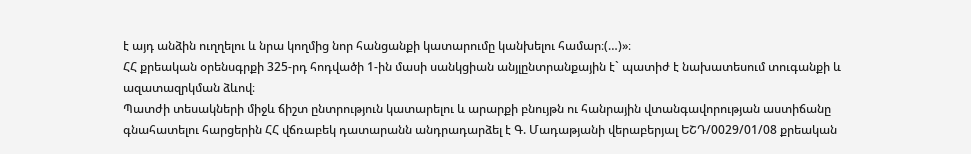է այդ անձին ուղղելու և նրա կողմից նոր հանցանքի կատարումը կանխելու համար։(…)»։
ՀՀ քրեական օրենսգրքի 325-րդ հոդվածի 1-ին մասի սանկցիան անյլընտրանքային է` պատիժ է նախատեսում տուգանքի և ազատազրկման ձևով։
Պատժի տեսակների միջև ճիշտ ընտրություն կատարելու և արարքի բնույթն ու հանրային վտանգավորության աստիճանը գնահատելու հարցերին ՀՀ վճռաբեկ դատարանն անդրադարձել է Գ. Մադաթյանի վերաբերյալ ԵՇԴ/0029/01/08 քրեական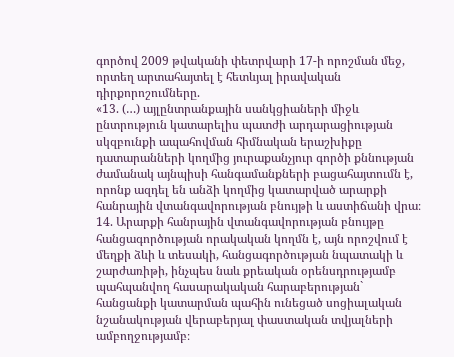գործով 2009 թվականի փետրվարի 17-ի որոշման մեջ, որտեղ արտահայտել է հետևյալ իրավական դիրքորոշումները.
«13. (…) այլընտրանքային սանկցիաների միջև ընտրություն կատարելիս պատժի արդարացիության սկզբունքի ապահովման հիմնական երաշխիքը դատարանների կողմից յուրաքանչյուր գործի քննության ժամանակ այնպիսի հանգամանքների բացահայտումն է, որոնք ազդել են անձի կողմից կատարված արարքի հանրային վտանգավորության բնույթի և աստիճանի վրա։
14. Արարքի հանրային վտանգավորության բնույթը հանցագործության որակական կողմն է, այն որոշվում է մեղքի ձևի և տեսակի, հանցագործության նպատակի և շարժառիթի, ինչպես նաև քրեական օրենսդրությամբ պահպանվող հասարակական հարաբերության` հանցանքի կատարման պահին ունեցած սոցիալական նշանակության վերաբերյալ փաստական տվյալների ամբողջությամբ։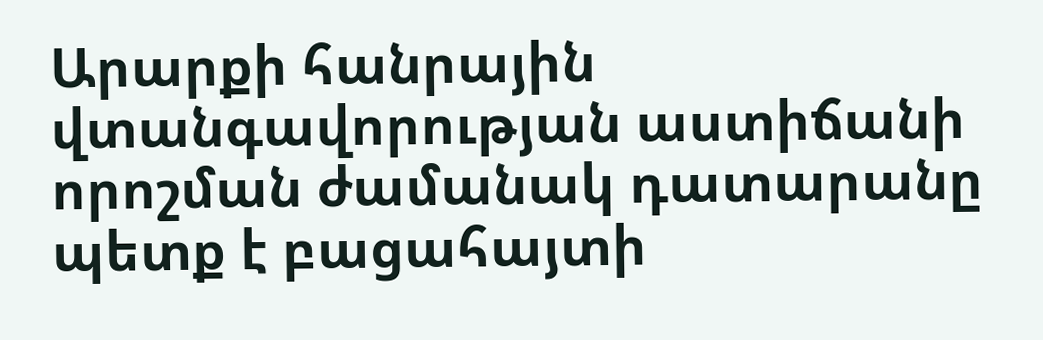Արարքի հանրային վտանգավորության աստիճանի որոշման ժամանակ դատարանը պետք է բացահայտի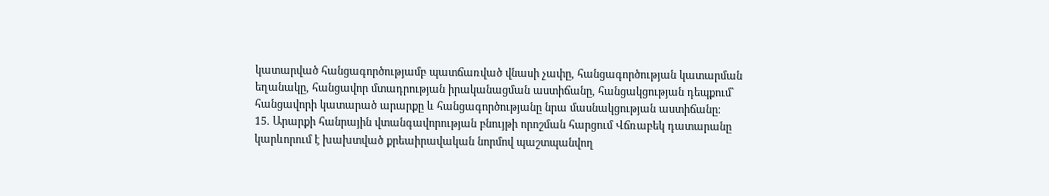կատարված հանցագործությամբ պատճառված վնասի չափը, հանցագործության կատարման եղանակը, հանցավոր մտադրության իրականացման աստիճանը, հանցակցության դեպքում` հանցավորի կատարած արարքը և հանցագործությանը նրա մասնակցության աստիճանը։
15. Արարքի հանրային վտանգավորության բնույթի որոշման հարցում Վճռաբեկ դատարանը կարևորում է խախտված քրեաիրավական նորմով պաշտպանվող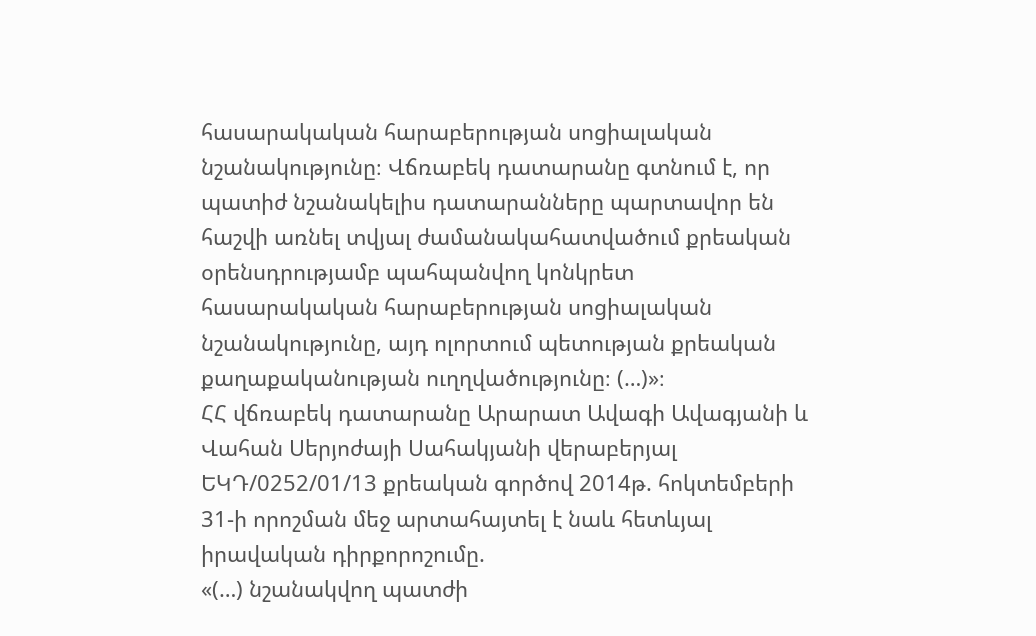հասարակական հարաբերության սոցիալական նշանակությունը։ Վճռաբեկ դատարանը գտնում է, որ պատիժ նշանակելիս դատարանները պարտավոր են հաշվի առնել տվյալ ժամանակահատվածում քրեական օրենսդրությամբ պահպանվող կոնկրետ հասարակական հարաբերության սոցիալական նշանակությունը, այդ ոլորտում պետության քրեական քաղաքականության ուղղվածությունը։ (…)»։
ՀՀ վճռաբեկ դատարանը Արարատ Ավագի Ավագյանի և Վահան Սերյոժայի Սահակյանի վերաբերյալ ԵԿԴ/0252/01/13 քրեական գործով 2014թ. հոկտեմբերի 31-ի որոշման մեջ արտահայտել է նաև հետևյալ իրավական դիրքորոշումը.
«(…) նշանակվող պատժի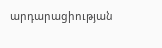արդարացիության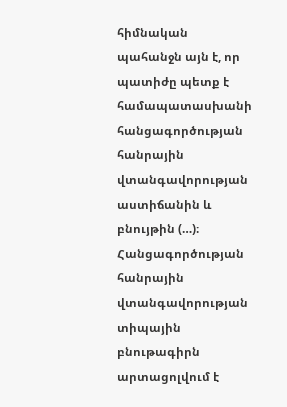հիմնական պահանջն այն է, որ պատիժը պետք է համապատասխանի հանցագործության հանրային վտանգավորության աստիճանին և բնույթին (…)։
Հանցագործության հանրային վտանգավորության տիպային բնութագիրն արտացոլվում է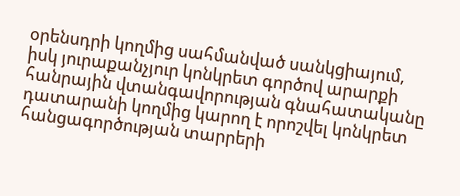օրենսդրի կողմից սահմանված սանկցիայում, իսկ յուրաքանչյուր կոնկրետ գործով արարքի հանրային վտանգավորության գնահատականը դատարանի կողմից կարող է որոշվել կոնկրետ հանցագործության տարրերի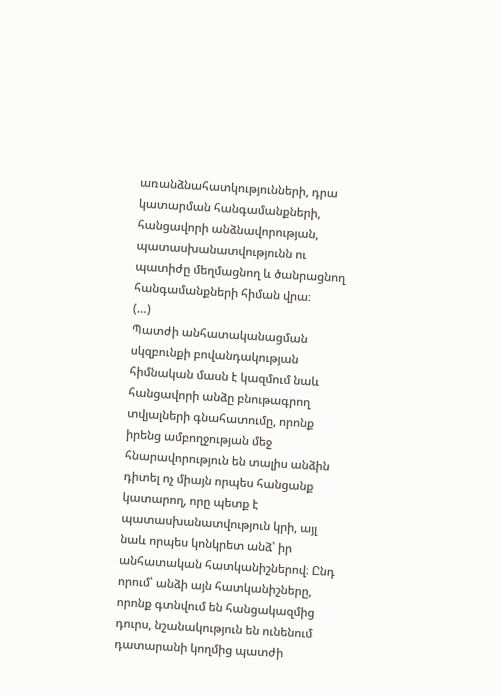առանձնահատկությունների, դրա կատարման հանգամանքների, հանցավորի անձնավորության, պատասխանատվությունն ու պատիժը մեղմացնող և ծանրացնող հանգամանքների հիման վրա։
(…)
Պատժի անհատականացման սկզբունքի բովանդակության հիմնական մասն է կազմում նաև հանցավորի անձը բնութագրող տվյալների գնահատումը, որոնք իրենց ամբողջության մեջ հնարավորություն են տալիս անձին դիտել ոչ միայն որպես հանցանք կատարող, որը պետք է պատասխանատվություն կրի, այլ նաև որպես կոնկրետ անձ՝ իր անհատական հատկանիշներով։ Ընդ որում՝ անձի այն հատկանիշները, որոնք գտնվում են հանցակազմից դուրս, նշանակություն են ունենում դատարանի կողմից պատժի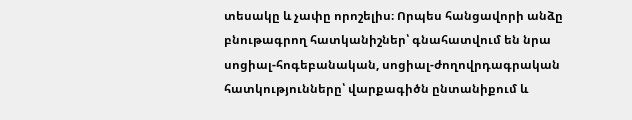տեսակը և չափը որոշելիս։ Որպես հանցավորի անձը բնութագրող հատկանիշներ՝ գնահատվում են նրա սոցիալ-հոգեբանական, սոցիալ-ժողովրդագրական հատկությունները՝ վարքագիծն ընտանիքում և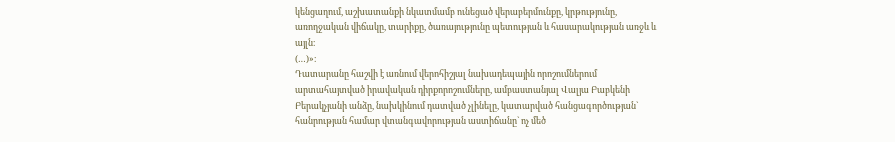կենցաղում, աշխատանքի նկատմամբ ունեցած վերաբերմունքը, կրթությունը, առողջական վիճակը, տարիքը, ծառայությունը պետության և հասարակության առջև և այլն։
(…)»։
Դատարանը հաշվի է առնում վերոհիշյալ նախադեպային որոշումներում արտահայտված իրավական դիրքորոշումները, ամբաստանյալ Վալյա Բաբկենի Բերակչյանի անձը, նախկինում դատված չլինելը, կատարված հանցագործության` հանրության համար վտանգավորության աստիճանը` ոչ մեծ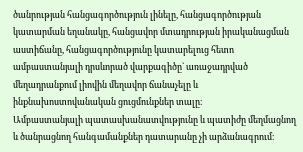ծանրության հանցագործություն լինելը, հանցագործության կատարման եղանակը, հանցավոր մտադրության իրականացման աստիճանը, հանցագործությունը կատարելուց հետո ամբաստանյալի դրսևորած վարքագիծը` առաջադրված մեղադրանքում լիովին մեղավոր ճանաչելը և ինքնախոստովանական ցուցմունքներ տալը։
Ամբաստանյալի պատասխանատվությունը և պատիժը մեղմացնող և ծանրացնող հանգամանքներ դատարանը չի արձանագրում։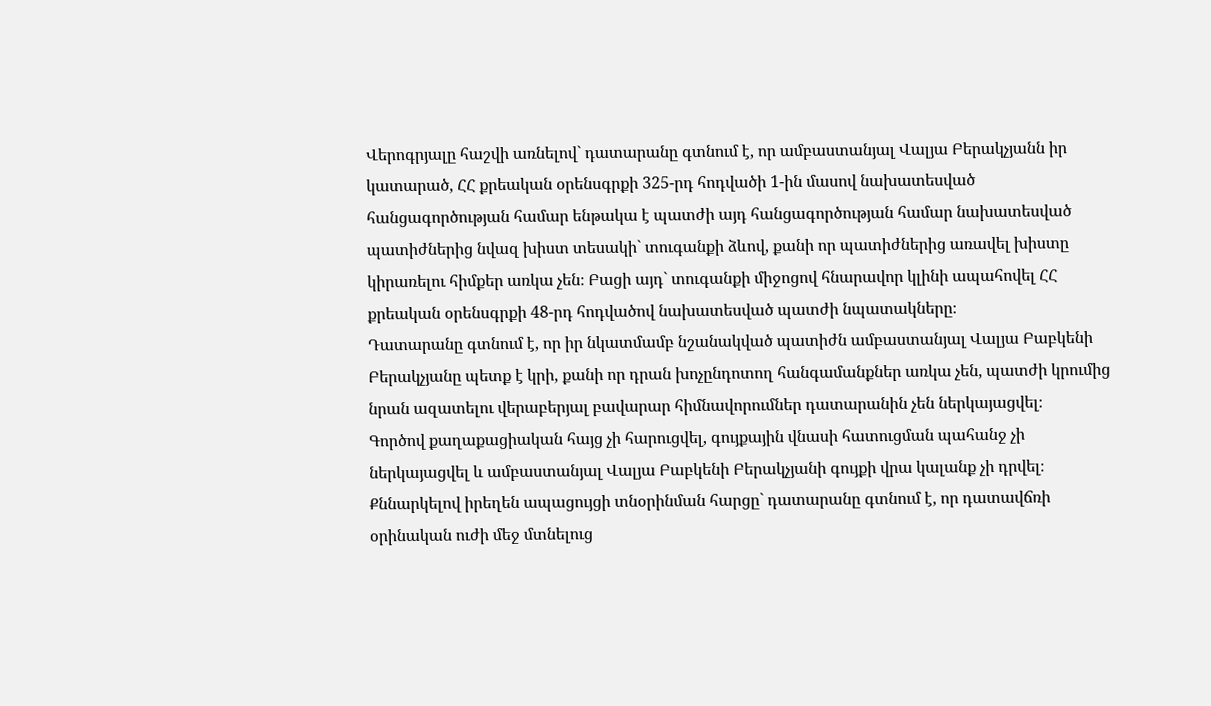Վերոգրյալը հաշվի առնելով` դատարանը գտնում է, որ ամբաստանյալ Վալյա Բերակչյանն իր կատարած, ՀՀ քրեական օրենսգրքի 325-րդ հոդվածի 1-ին մասով նախատեսված հանցագործության համար ենթակա է պատժի այդ հանցագործության համար նախատեսված պատիժներից նվազ խիստ տեսակի` տուգանքի ձևով, քանի որ պատիժներից առավել խիստը կիրառելու հիմքեր առկա չեն։ Բացի այդ` տուգանքի միջոցով հնարավոր կլինի ապահովել ՀՀ քրեական օրենսգրքի 48-րդ հոդվածով նախատեսված պատժի նպատակները։
Դատարանը գտնում է, որ իր նկատմամբ նշանակված պատիժն ամբաստանյալ Վալյա Բաբկենի Բերակչյանը պետք է կրի, քանի որ դրան խոչընդոտող հանգամանքներ առկա չեն, պատժի կրումից նրան ազատելու վերաբերյալ բավարար հիմնավորումներ դատարանին չեն ներկայացվել։
Գործով քաղաքացիական հայց չի հարուցվել, գույքային վնասի հատուցման պահանջ չի ներկայացվել և ամբաստանյալ Վալյա Բաբկենի Բերակչյանի գույքի վրա կալանք չի դրվել։
Քննարկելով իրեղեն ապացույցի տնօրինման հարցը` դատարանը գտնում է, որ դատավճռի օրինական ուժի մեջ մտնելուց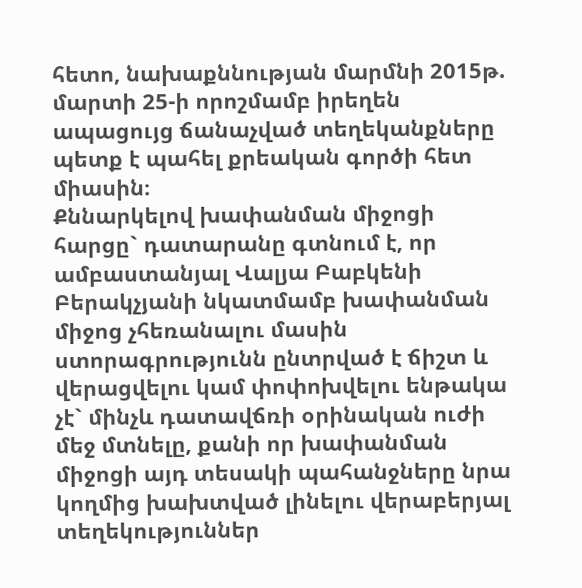հետո, նախաքննության մարմնի 2015թ. մարտի 25-ի որոշմամբ իրեղեն ապացույց ճանաչված տեղեկանքները պետք է պահել քրեական գործի հետ միասին։
Քննարկելով խափանման միջոցի հարցը` դատարանը գտնում է, որ ամբաստանյալ Վալյա Բաբկենի Բերակչյանի նկատմամբ խափանման միջոց չհեռանալու մասին ստորագրությունն ընտրված է ճիշտ և վերացվելու կամ փոփոխվելու ենթակա չէ` մինչև դատավճռի օրինական ուժի մեջ մտնելը, քանի որ խափանման միջոցի այդ տեսակի պահանջները նրա կողմից խախտված լինելու վերաբերյալ տեղեկություններ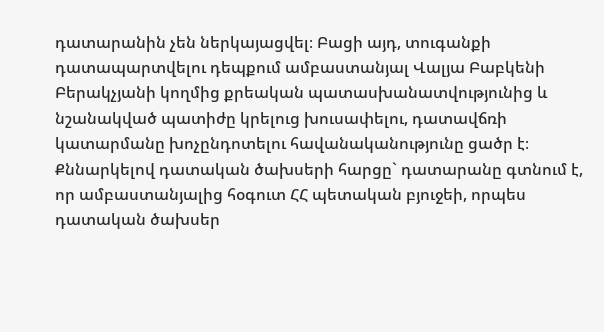դատարանին չեն ներկայացվել։ Բացի այդ, տուգանքի դատապարտվելու դեպքում ամբաստանյալ Վալյա Բաբկենի Բերակչյանի կողմից քրեական պատասխանատվությունից և նշանակված պատիժը կրելուց խուսափելու, դատավճռի կատարմանը խոչընդոտելու հավանականությունը ցածր է։
Քննարկելով դատական ծախսերի հարցը` դատարանը գտնում է, որ ամբաստանյալից հօգուտ ՀՀ պետական բյուջեի, որպես դատական ծախսեր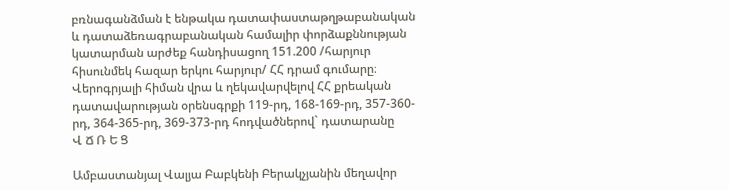բռնագանձման է ենթակա դատափաստաթղթաբանական և դատաձեռագրաբանական համալիր փորձաքննության կատարման արժեք հանդիսացող 151.200 /հարյուր հիսունմեկ հազար երկու հարյուր/ ՀՀ դրամ գումարը։
Վերոգրյալի հիման վրա և ղեկավարվելով ՀՀ քրեական դատավարության օրենսգրքի 119-րդ, 168-169-րդ, 357-360-րդ, 364-365-րդ, 369-373-րդ հոդվածներով` դատարանը
Վ Ճ Ռ Ե Ց

Ամբաստանյալ Վալյա Բաբկենի Բերակչյանին մեղավոր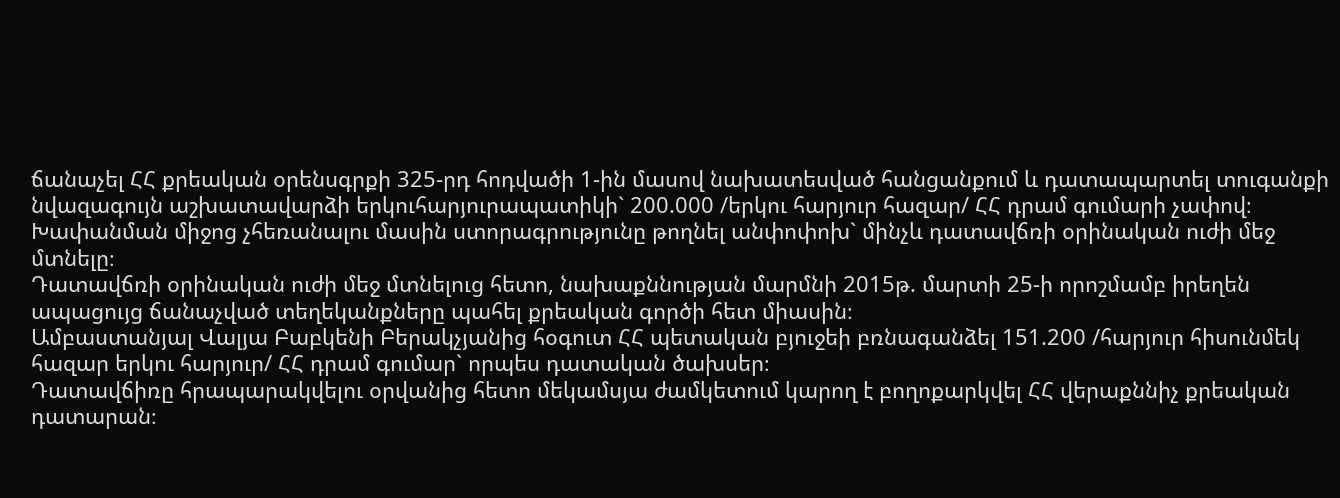ճանաչել ՀՀ քրեական օրենսգրքի 325-րդ հոդվածի 1-ին մասով նախատեսված հանցանքում և դատապարտել տուգանքի նվազագույն աշխատավարձի երկուհարյուրապատիկի` 200.000 /երկու հարյուր հազար/ ՀՀ դրամ գումարի չափով։
Խափանման միջոց չհեռանալու մասին ստորագրությունը թողնել անփոփոխ` մինչև դատավճռի օրինական ուժի մեջ մտնելը։
Դատավճռի օրինական ուժի մեջ մտնելուց հետո, նախաքննության մարմնի 2015թ. մարտի 25-ի որոշմամբ իրեղեն ապացույց ճանաչված տեղեկանքները պահել քրեական գործի հետ միասին։
Ամբաստանյալ Վալյա Բաբկենի Բերակչյանից հօգուտ ՀՀ պետական բյուջեի բռնագանձել 151.200 /հարյուր հիսունմեկ հազար երկու հարյուր/ ՀՀ դրամ գումար` որպես դատական ծախսեր։
Դատավճիռը հրապարակվելու օրվանից հետո մեկամսյա ժամկետում կարող է բողոքարկվել ՀՀ վերաքննիչ քրեական դատարան։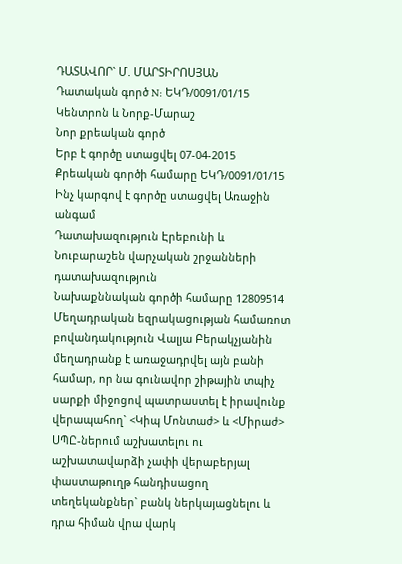ԴԱՏԱՎՈՐ` Մ. ՄԱՐՏԻՐՈՍՅԱՆ
Դատական գործ N: ԵԿԴ/0091/01/15
Կենտրոն և Նորք-Մարաշ
Նոր քրեական գործ
Երբ է գործը ստացվել 07-04-2015
Քրեական գործի համարը ԵԿԴ/0091/01/15
Ինչ կարգով է գործը ստացվել Առաջին անգամ
Դատախազություն Էրեբունի և Նուբարաշեն վարչական շրջանների դատախազություն
Նախաքննական գործի համարը 12809514
Մեղադրական եզրակացության համառոտ բովանդակություն Վալյա Բերակչյանին մեղադրանք է առաջադրվել այն բանի համար, որ նա գունավոր շիթային տպիչ սարքի միջոցով պատրաստել է իրավունք վերապահող` <Կիպ Մոնտաժ> և <Միրաժ> ՍՊԸ-ներում աշխատելու ու աշխատավարձի չափի վերաբերյալ փաստաթուղթ հանդիսացող տեղեկանքներ` բանկ ներկայացնելու և դրա հիման վրա վարկ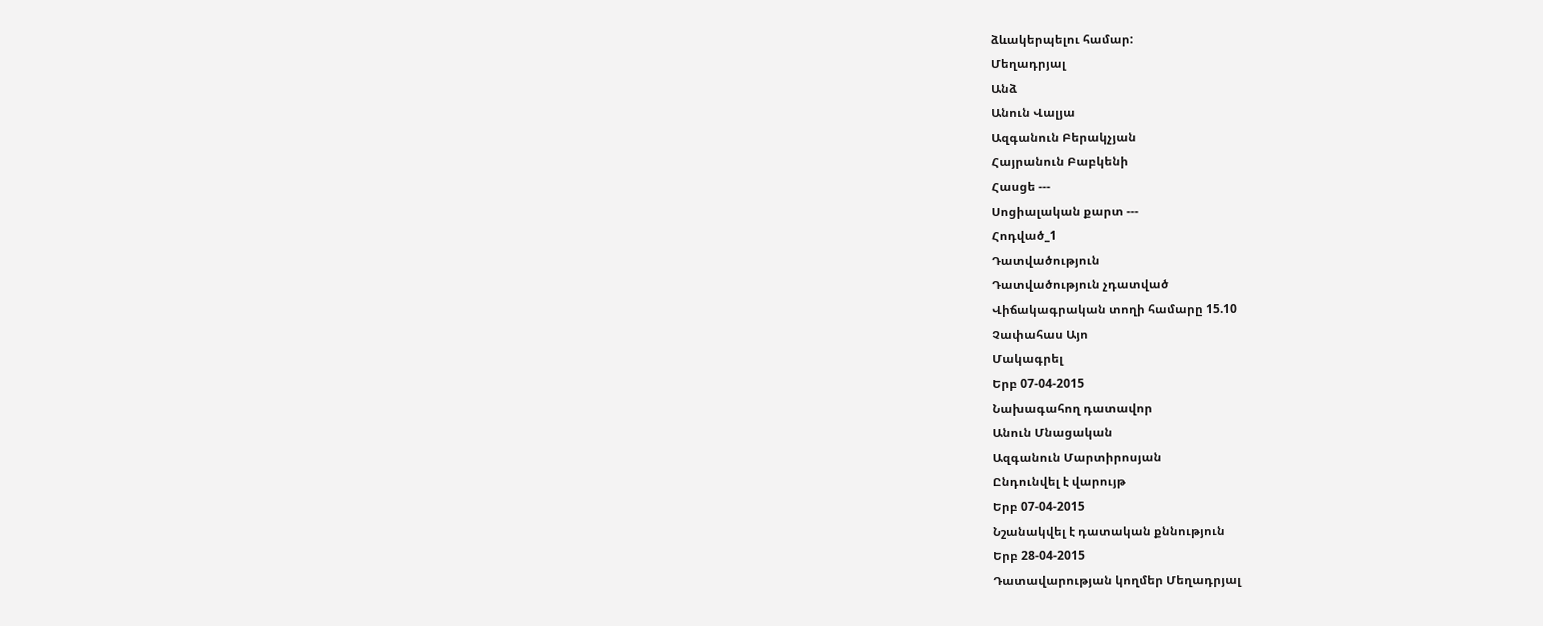ձևակերպելու համար:
Մեղադրյալ
Անձ
Անուն Վալյա
Ազգանուն Բերակչյան
Հայրանուն Բաբկենի
Հասցե ---
Սոցիալական քարտ ---
Հոդված_1
Դատվածություն
Դատվածություն չդատված
Վիճակագրական տողի համարը 15.10
Չափահաս Այո
Մակագրել
Երբ 07-04-2015
Նախագահող դատավոր
Անուն Մնացական
Ազգանուն Մարտիրոսյան
Ընդունվել է վարույթ
Երբ 07-04-2015
Նշանակվել է դատական քննություն
Երբ 28-04-2015
Դատավարության կողմեր Մեղադրյալ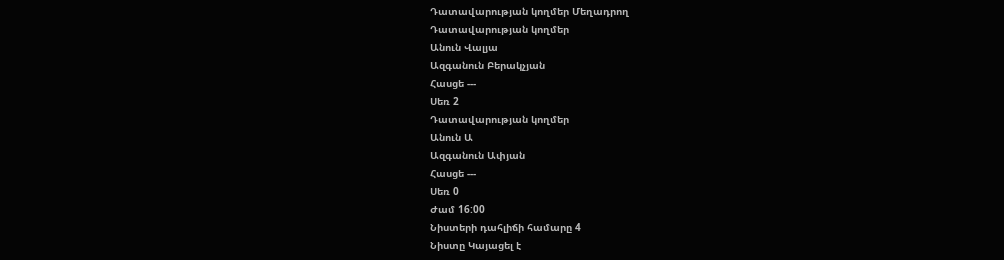Դատավարության կողմեր Մեղադրող
Դատավարության կողմեր
Անուն Վալյա
Ազգանուն Բերակչյան
Հասցե ---
Սեռ 2
Դատավարության կողմեր
Անուն Ա
Ազգանուն Ափյան
Հասցե ---
Սեռ 0
Ժամ 16:00
Նիստերի դահլիճի համարը 4
Նիստը Կայացել է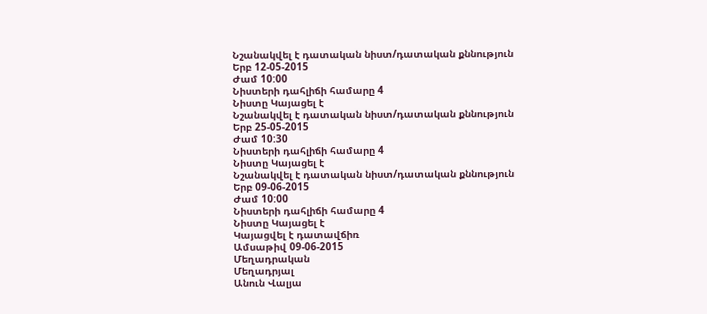Նշանակվել է դատական նիստ/դատական քննություն
Երբ 12-05-2015
Ժամ 10:00
Նիստերի դահլիճի համարը 4
Նիստը Կայացել է
Նշանակվել է դատական նիստ/դատական քննություն
Երբ 25-05-2015
Ժամ 10:30
Նիստերի դահլիճի համարը 4
Նիստը Կայացել է
Նշանակվել է դատական նիստ/դատական քննություն
Երբ 09-06-2015
Ժամ 10:00
Նիստերի դահլիճի համարը 4
Նիստը Կայացել է
Կայացվել է դատավճիռ
Ամսաթիվ 09-06-2015
Մեղադրական
Մեղադրյալ
Անուն Վալյա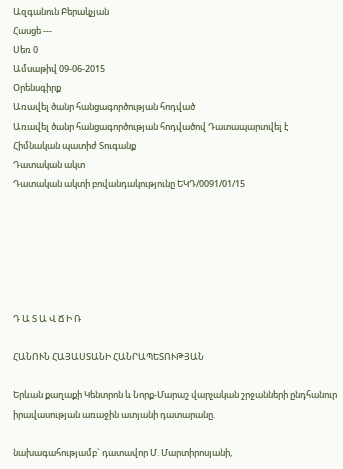Ազգանուն Բերակչյան
Հասցե ---
Սեռ 0
Ամսաթիվ 09-06-2015
Օրենսգիրք
Առավել ծանր հանցագործության հոդված
Առավել ծանր հանցագործության հոդվածով Դատապարտվել է
Հիմնական պատիժ Տուգանք
Դատական ակտ
Դատական ակտի բովանդակությունը ԵԿԴ/0091/01/15






Դ Ա Տ Ա Վ Ճ Ի Ռ

ՀԱՆՈՒՆ ՀԱՅԱՍՏԱՆԻ ՀԱՆՐԱՊԵՏՈՒԹՅԱՆ

Երևան քաղաքի Կենտրոն և Նորք-Մարաշ վարչական շրջանների ընդհանուր իրավասության առաջին ատյանի դատարանը.

նախագահությամբ` դատավոր Մ. Մարտիրոսյանի,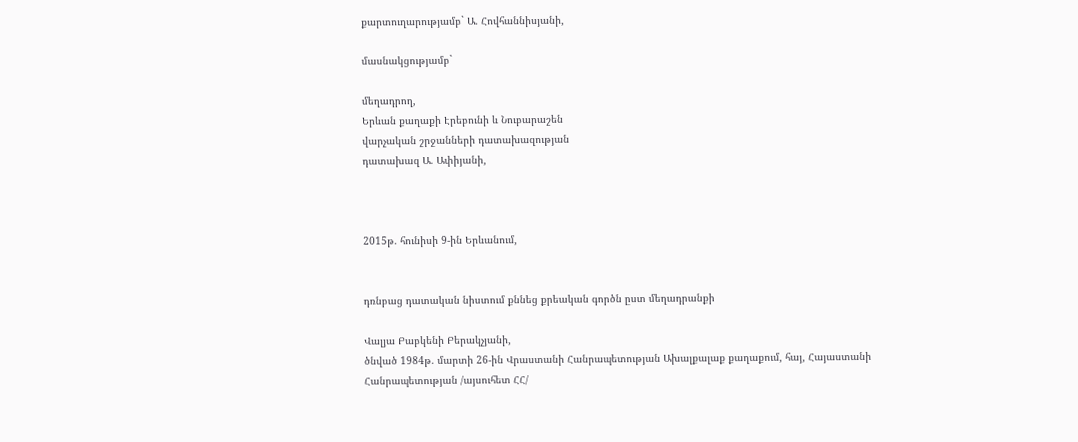քարտուղարությամբ` Ա. Հովհաննիսյանի,

մասնակցությամբ`

մեղադրող,
Երևան քաղաքի Էրեբունի և Նուբարաշեն
վարչական շրջանների դատախազության
դատախազ Ա. Ափիյանի,



2015թ. հունիսի 9-ին Երևանում,


դռնբաց դատական նիստում քննեց քրեական գործն ըստ մեղադրանքի

Վալյա Բաբկենի Բերակչյանի,
ծնված 1984թ. մարտի 26-ին Վրաստանի Հանրապետության Ախալքալաք քաղաքում, հայ, Հայաստանի Հանրապետության /այսուհետ ՀՀ/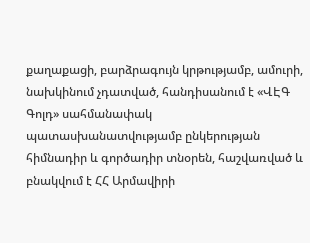քաղաքացի, բարձրագույն կրթությամբ, ամուրի, նախկինում չդատված, հանդիսանում է «ՎԷԳ Գոլդ» սահմանափակ պատասխանատվությամբ ընկերության հիմնադիր և գործադիր տնօրեն, հաշվառված և բնակվում է ՀՀ Արմավիրի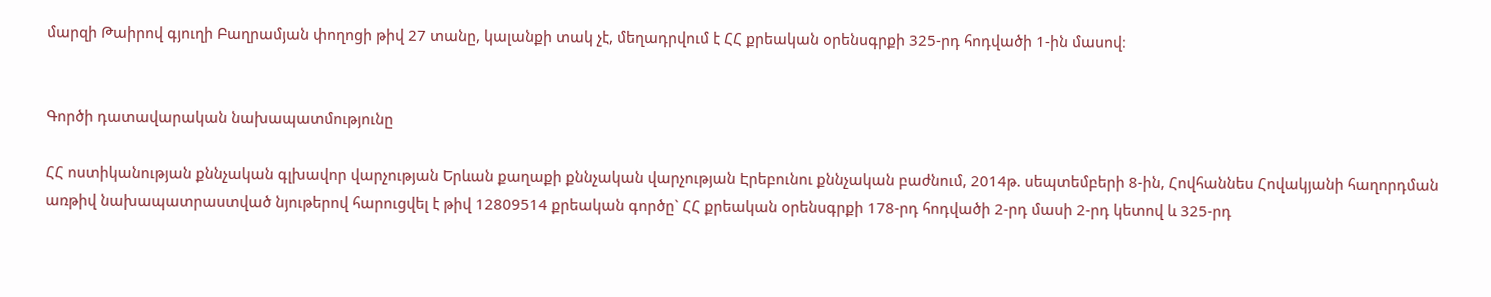մարզի Թաիրով գյուղի Բաղրամյան փողոցի թիվ 27 տանը, կալանքի տակ չէ, մեղադրվում է ՀՀ քրեական օրենսգրքի 325-րդ հոդվածի 1-ին մասով։


Գործի դատավարական նախապատմությունը

ՀՀ ոստիկանության քննչական գլխավոր վարչության Երևան քաղաքի քննչական վարչության Էրեբունու քննչական բաժնում, 2014թ. սեպտեմբերի 8-ին, Հովհաննես Հովակյանի հաղորդման առթիվ նախապատրաստված նյութերով հարուցվել է թիվ 12809514 քրեական գործը` ՀՀ քրեական օրենսգրքի 178-րդ հոդվածի 2-րդ մասի 2-րդ կետով և 325-րդ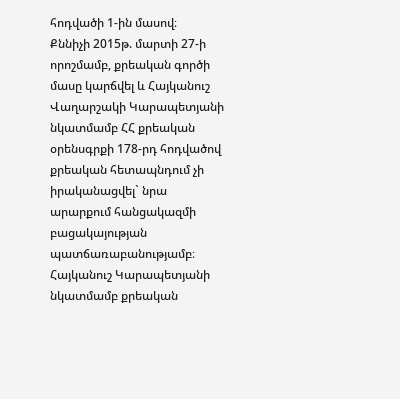հոդվածի 1-ին մասով։
Քննիչի 2015թ. մարտի 27-ի որոշմամբ, քրեական գործի մասը կարճվել և Հայկանուշ Վաղարշակի Կարապետյանի նկատմամբ ՀՀ քրեական օրենսգրքի 178-րդ հոդվածով քրեական հետապնդում չի իրականացվել` նրա արարքում հանցակազմի բացակայության պատճառաբանությամբ։
Հայկանուշ Կարապետյանի նկատմամբ քրեական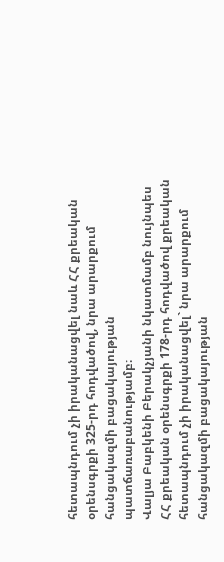հետապնդում չի իրականացվել նաև ՀՀ քրեական օրենսգրքի 325-րդ հոդվածով, նրա արարքում հանցակազմի բացակայության պատճառաբանությամբ։
Վալյա Բաբկենի Բերակչյանի նկատմամբ նույնպես ՀՀ քրեական օրենսգրքի 178-րդ հոդվածով քրեական հետապնդում չի իրականացվել` նրա արարքում հանցակազմի բացակայության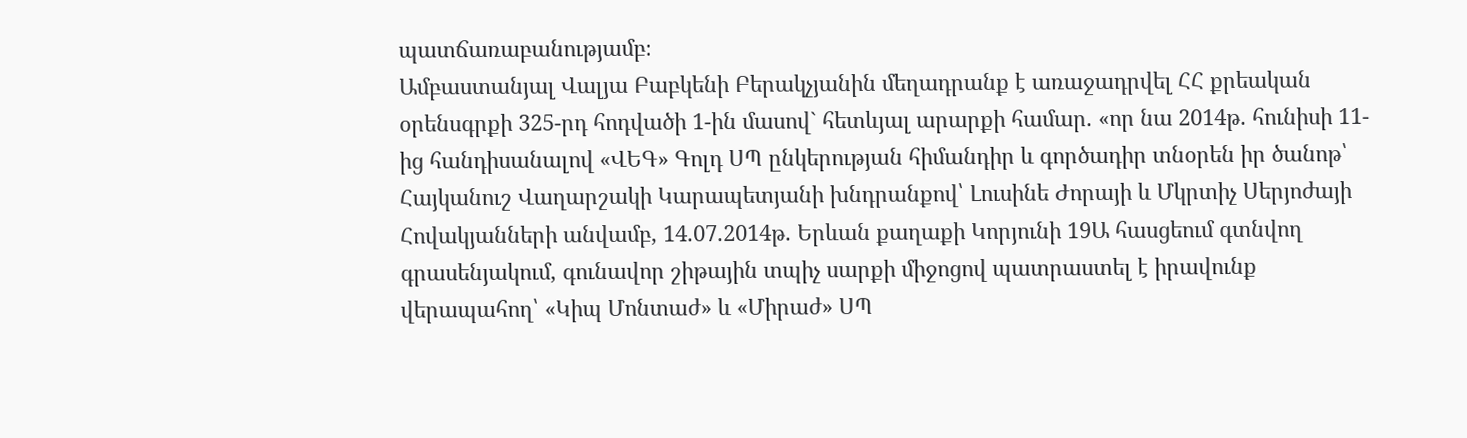պատճառաբանությամբ։
Ամբաստանյալ Վալյա Բաբկենի Բերակչյանին մեղադրանք է առաջադրվել ՀՀ քրեական օրենսգրքի 325-րդ հոդվածի 1-ին մասով` հետևյալ արարքի համար. «որ նա 2014թ. հունիսի 11-ից հանդիսանալով «ՎԵԳ» Գոլդ ՍՊ ընկերության հիմանդիր և գործադիր տնօրեն իր ծանոթ՝ Հայկանուշ Վաղարշակի Կարապետյանի խնդրանքով՝ Լուսինե Ժորայի և Մկրտիչ Սերյոժայի Հովակյանների անվամբ, 14.07.2014թ. Երևան քաղաքի Կորյունի 19Ա հասցեում գտնվող գրասենյակում, գունավոր շիթային տպիչ սարքի միջոցով պատրաստել է իրավունք վերապահող՝ «Կիպ Մոնտաժ» և «Միրաժ» ՍՊ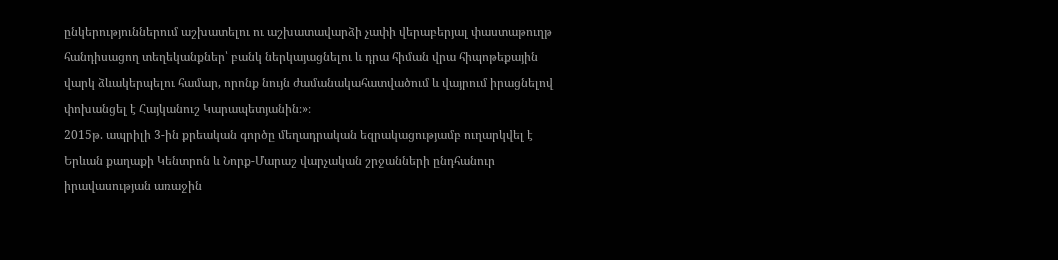ընկերություններում աշխատելու ու աշխատավարձի չափի վերաբերյալ փաստաթուղթ հանդիսացող տեղեկանքներ՝ բանկ ներկայացնելու և դրա հիման վրա հիպոթեքային վարկ ձևակերպելու համար, որոնք նույն ժամանակահատվածում և վայրում իրացնելով փոխանցել է Հայկանուշ Կարապետյանին։»։
2015թ. ապրիլի 3-ին քրեական գործը մեղադրական եզրակացությամբ ուղարկվել է Երևան քաղաքի Կենտրոն և Նորք-Մարաշ վարչական շրջանների ընդհանուր իրավասության առաջին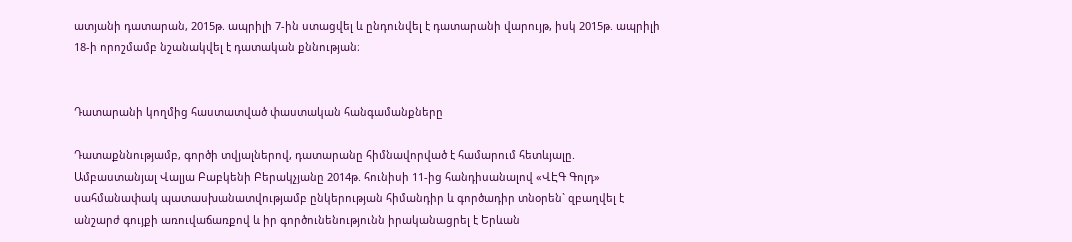ատյանի դատարան, 2015թ. ապրիլի 7-ին ստացվել և ընդունվել է դատարանի վարույթ, իսկ 2015թ. ապրիլի 18-ի որոշմամբ նշանակվել է դատական քննության։


Դատարանի կողմից հաստատված փաստական հանգամանքները

Դատաքննությամբ, գործի տվյալներով, դատարանը հիմնավորված է համարում հետևյալը.
Ամբաստանյալ Վալյա Բաբկենի Բերակչյանը 2014թ. հունիսի 11-ից հանդիսանալով «ՎԷԳ Գոլդ» սահմանափակ պատասխանատվությամբ ընկերության հիմանդիր և գործադիր տնօրեն` զբաղվել է անշարժ գույքի առուվաճառքով և իր գործունենությունն իրականացրել է Երևան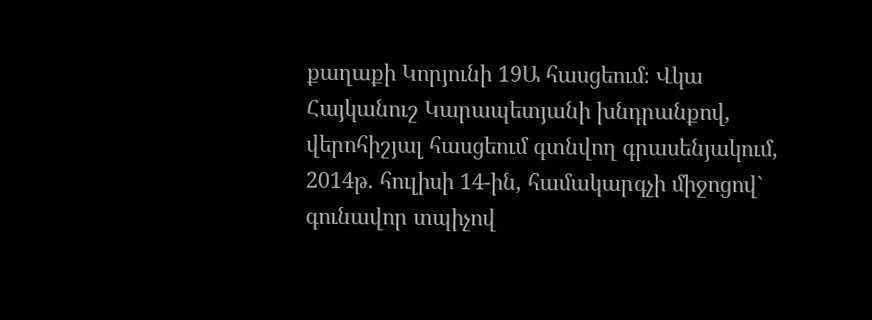քաղաքի Կորյունի 19Ա հասցեում։ Վկա Հայկանուշ Կարապետյանի խնդրանքով, վերոհիշյալ հասցեում գտնվող գրասենյակում, 2014թ. հուլիսի 14-ին, համակարգչի միջոցով` գունավոր տպիչով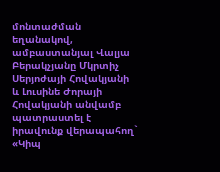մոնտաժման եղանակով, ամբաստանյալ Վալյա Բերակչյանը Մկրտիչ Սերյոժայի Հովակյանի և Լուսինե Ժորայի Հովակյանի անվամբ պատրաստել է իրավունք վերապահող` «Կիպ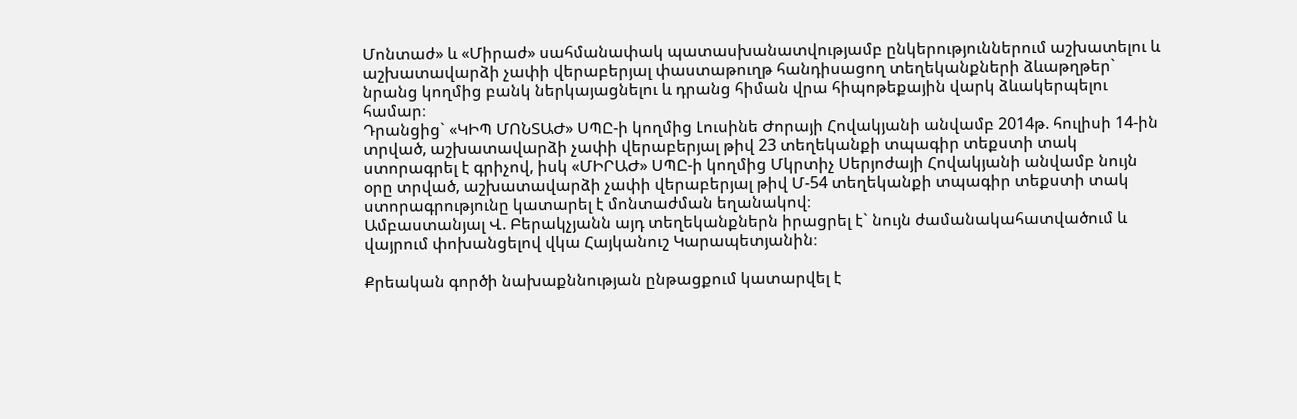Մոնտաժ» և «Միրաժ» սահմանափակ պատասխանատվությամբ ընկերություններում աշխատելու և աշխատավարձի չափի վերաբերյալ փաստաթուղթ հանդիսացող տեղեկանքների ձևաթղթեր` նրանց կողմից բանկ ներկայացնելու և դրանց հիման վրա հիպոթեքային վարկ ձևակերպելու համար։
Դրանցից` «ԿԻՊ ՄՈՆՏԱԺ» ՍՊԸ-ի կողմից Լուսինե Ժորայի Հովակյանի անվամբ 2014թ. հուլիսի 14-ին տրված, աշխատավարձի չափի վերաբերյալ թիվ 23 տեղեկանքի տպագիր տեքստի տակ ստորագրել է գրիչով, իսկ «ՄԻՐԱԺ» ՍՊԸ-ի կողմից Մկրտիչ Սերյոժայի Հովակյանի անվամբ նույն օրը տրված, աշխատավարձի չափի վերաբերյալ թիվ Մ-54 տեղեկանքի տպագիր տեքստի տակ ստորագրությունը կատարել է մոնտաժման եղանակով։
Ամբաստանյալ Վ. Բերակչյանն այդ տեղեկանքներն իրացրել է` նույն ժամանակահատվածում և վայրում փոխանցելով վկա Հայկանուշ Կարապետյանին։

Քրեական գործի նախաքննության ընթացքում կատարվել է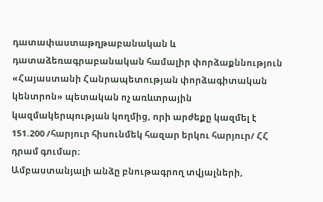դատափաստաթղթաբանական և դատաձեռագրաբանական համալիր փորձաքննություն «Հայաստանի Հանրապետության փորձագիտական կենտրոն» պետական ոչ առևտրային կազմակերպության կողմից, որի արժեքը կազմել է 151.200 /հարյուր հիսունմեկ հազար երկու հարյուր/ ՀՀ դրամ գումար։
Ամբաստանյալի անձը բնութագրող տվյալների,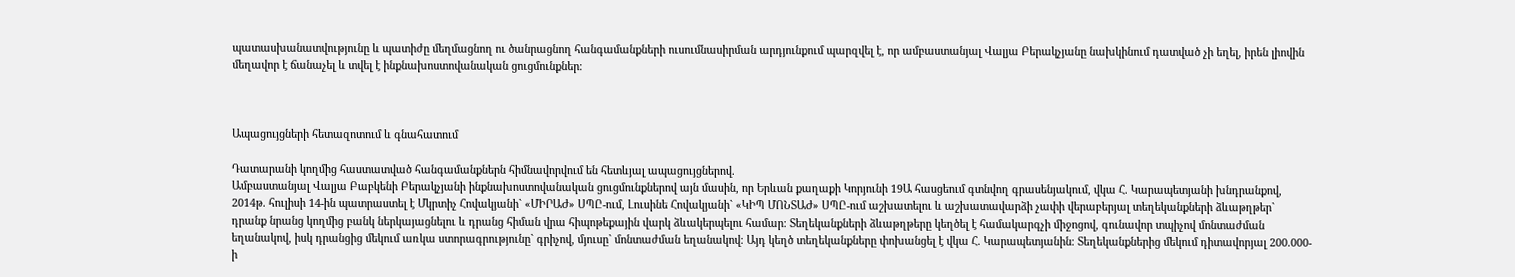պատասխանատվությունը և պատիժը մեղմացնող ու ծանրացնող հանգամանքների ուսումնասիրման արդյունքում պարզվել է, որ ամբաստանյալ Վալյա Բերակչյանը նախկինում դատված չի եղել, իրեն լիովին մեղավոր է ճանաչել և տվել է ինքնախոստովանական ցուցմունքներ։



Ապացույցների հետազոտում և գնահատում

Դատարանի կողմից հաստատված հանգամանքներն հիմնավորվում են հետևյալ ապացույցներով.
Ամբաստանյալ Վալյա Բաբկենի Բերակչյանի ինքնախոստովանական ցուցմունքներով այն մասին, որ Երևան քաղաքի Կորյունի 19Ա հասցեում գտնվող գրասենյակում, վկա Հ. Կարապետյանի խնդրանքով, 2014թ. հուլիսի 14-ին պատրաստել է Մկրտիչ Հովակյանի` «ՄԻՐԱԺ» ՍՊԸ-ում, Լուսինե Հովակյանի` «ԿԻՊ ՄՈՆՏԱԺ» ՍՊԸ-ում աշխատելու և աշխատավարձի չափի վերաբերյալ տեղեկանքների ձևաթղթեր` դրանք նրանց կողմից բանկ ներկայացնելու և դրանց հիման վրա հիպոթեքային վարկ ձևակերպելու համար։ Տեղեկանքների ձևաթղթերը կեղծել է համակարգչի միջոցով, գունավոր տպիչով մոնտաժման եղանակով, իսկ դրանցից մեկում առկա ստորագրությունը` գրիչով, մյուսը` մոնտաժման եղանակով։ Այդ կեղծ տեղեկանքները փոխանցել է վկա Հ. Կարապետյանին։ Տեղեկանքներից մեկում դիտավորյալ 200.000-ի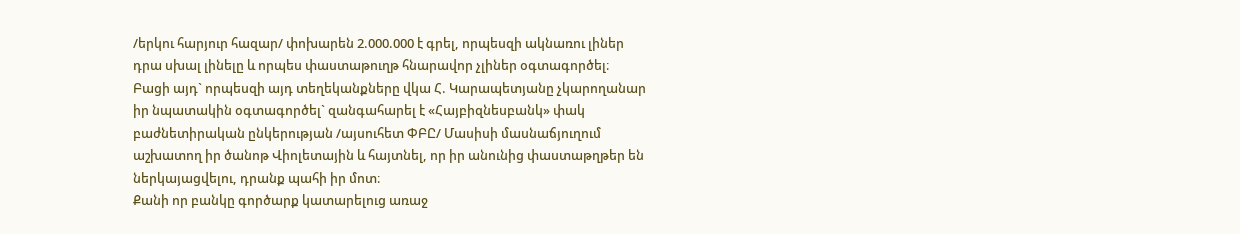/երկու հարյուր հազար/ փոխարեն 2.000.000 է գրել, որպեսզի ակնառու լիներ դրա սխալ լինելը և որպես փաստաթուղթ հնարավոր չլիներ օգտագործել։ Բացի այդ` որպեսզի այդ տեղեկանքները վկա Հ. Կարապետյանը չկարողանար իր նպատակին օգտագործել` զանգահարել է «Հայբիզնեսբանկ» փակ բաժնետիրական ընկերության /այսուհետ ՓԲԸ/ Մասիսի մասնաճյուղում աշխատող իր ծանոթ Վիոլետային և հայտնել, որ իր անունից փաստաթղթեր են ներկայացվելու, դրանք պահի իր մոտ։
Քանի որ բանկը գործարք կատարելուց առաջ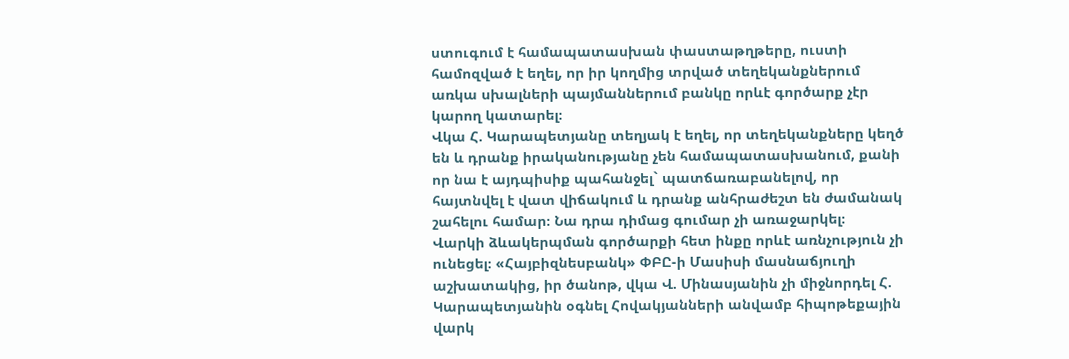ստուգում է համապատասխան փաստաթղթերը, ուստի համոզված է եղել, որ իր կողմից տրված տեղեկանքներում առկա սխալների պայմաններում բանկը որևէ գործարք չէր կարող կատարել։
Վկա Հ. Կարապետյանը տեղյակ է եղել, որ տեղեկանքները կեղծ են և դրանք իրականությանը չեն համապատասխանում, քանի որ նա է այդպիսիք պահանջել` պատճառաբանելով, որ հայտնվել է վատ վիճակում և դրանք անհրաժեշտ են ժամանակ շահելու համար։ Նա դրա դիմաց գումար չի առաջարկել։
Վարկի ձևակերպման գործարքի հետ ինքը որևէ առնչություն չի ունեցել։ «Հայբիզնեսբանկ» ՓԲԸ-ի Մասիսի մասնաճյուղի աշխատակից, իր ծանոթ, վկա Վ. Մինասյանին չի միջնորդել Հ. Կարապետյանին օգնել Հովակյանների անվամբ հիպոթեքային վարկ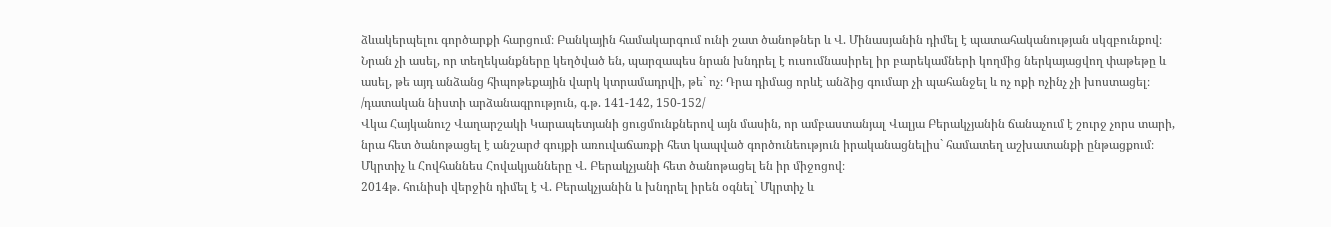ձևակերպելու գործարքի հարցում։ Բանկային համակարգում ունի շատ ծանոթներ և Վ. Մինասյանին դիմել է պատահականության սկզբունքով։ Նրան չի ասել, որ տեղեկանքները կեղծված են, պարզապես նրան խնդրել է ուսումնասիրել իր բարեկամների կողմից ներկայացվող փաթեթը և ասել, թե այդ անձանց հիպոթեքային վարկ կտրամադրվի, թե` ոչ։ Դրա դիմաց որևէ անձից գումար չի պահանջել և ոչ ոքի ոչինչ չի խոստացել։
/դատական նիստի արձանագրություն, գ.թ. 141-142, 150-152/
Վկա Հայկանուշ Վաղարշակի Կարապետյանի ցուցմունքներով այն մասին, որ ամբաստանյալ Վալյա Բերակչյանին ճանաչում է շուրջ չորս տարի, նրա հետ ծանոթացել է անշարժ գույքի առուվաճառքի հետ կապված գործունեություն իրականացնելիս` համատեղ աշխատանքի ընթացքում։ Մկրտիչ և Հովհաննես Հովակյանները Վ. Բերակչյանի հետ ծանոթացել են իր միջոցով։
2014թ. հունիսի վերջին դիմել է Վ. Բերակչյանին և խնդրել իրեն օգնել` Մկրտիչ և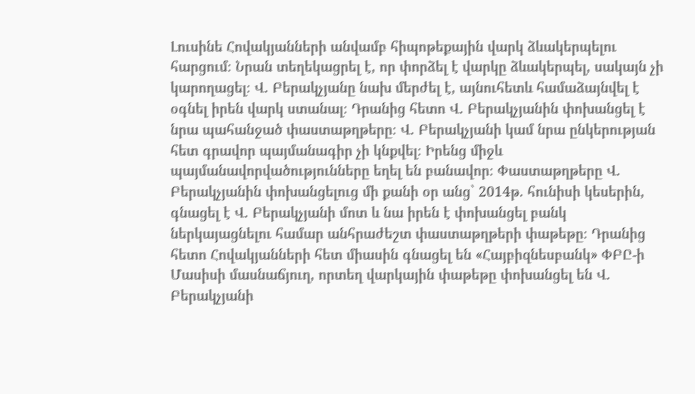Լուսինե Հովակյանների անվամբ հիպոթեքային վարկ ձևակերպելու հարցում։ Նրան տեղեկացրել է, որ փորձել է վարկը ձևակերպել, սակայն չի կարողացել։ Վ. Բերակչյանը նախ մերժել է, այնուհետև համաձայնվել է օգնել իրեն վարկ ստանալ։ Դրանից հետո Վ. Բերակչյանին փոխանցել է նրա պահանջած փաստաթղթերը։ Վ. Բերակչյանի կամ նրա ընկերության հետ գրավոր պայմանագիր չի կնքվել։ Իրենց միջև պայմանավորվածությունները եղել են բանավոր։ Փաստաթղթերը Վ. Բերակչյանին փոխանցելուց մի քանի օր անց` 2014թ. հունիսի կեսերին, գնացել է Վ. Բերակչյանի մոտ և նա իրեն է փոխանցել բանկ ներկայացնելու համար անհրաժեշտ փաստաթղթերի փաթեթը։ Դրանից հետո Հովակյանների հետ միասին գնացել են «Հայբիզնեսբանկ» ՓԲԸ-ի Մասիսի մասնաճյուղ, որտեղ վարկային փաթեթը փոխանցել են Վ. Բերակչյանի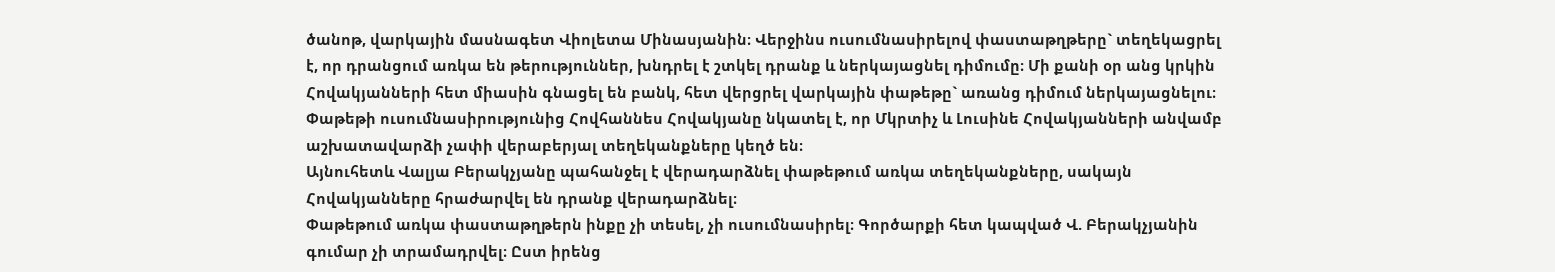ծանոթ, վարկային մասնագետ Վիոլետա Մինասյանին։ Վերջինս ուսումնասիրելով փաստաթղթերը` տեղեկացրել է, որ դրանցում առկա են թերություններ, խնդրել է շտկել դրանք և ներկայացնել դիմումը։ Մի քանի օր անց կրկին Հովակյանների հետ միասին գնացել են բանկ, հետ վերցրել վարկային փաթեթը` առանց դիմում ներկայացնելու։ Փաթեթի ուսումնասիրությունից Հովհաննես Հովակյանը նկատել է, որ Մկրտիչ և Լուսինե Հովակյանների անվամբ աշխատավարձի չափի վերաբերյալ տեղեկանքները կեղծ են։
Այնուհետև Վալյա Բերակչյանը պահանջել է վերադարձնել փաթեթում առկա տեղեկանքները, սակայն Հովակյանները հրաժարվել են դրանք վերադարձնել։
Փաթեթում առկա փաստաթղթերն ինքը չի տեսել, չի ուսումնասիրել։ Գործարքի հետ կապված Վ. Բերակչյանին գումար չի տրամադրվել։ Ըստ իրենց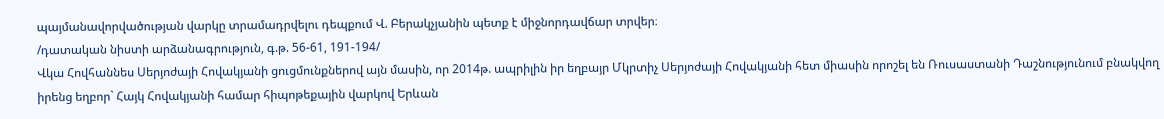պայմանավորվածության վարկը տրամադրվելու դեպքում Վ. Բերակչյանին պետք է միջնորդավճար տրվեր։
/դատական նիստի արձանագրություն, գ.թ. 56-61, 191-194/
Վկա Հովհաննես Սերյոժայի Հովակյանի ցուցմունքներով այն մասին, որ 2014թ. ապրիլին իր եղբայր Մկրտիչ Սերյոժայի Հովակյանի հետ միասին որոշել են Ռուսաստանի Դաշնությունում բնակվող իրենց եղբոր` Հայկ Հովակյանի համար հիպոթեքային վարկով Երևան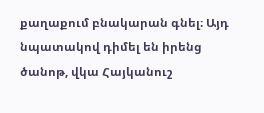քաղաքում բնակարան գնել։ Այդ նպատակով դիմել են իրենց ծանոթ, վկա Հայկանուշ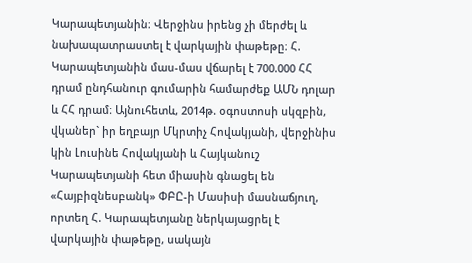Կարապետյանին։ Վերջինս իրենց չի մերժել և նախապատրաստել է վարկային փաթեթը։ Հ. Կարապետյանին մաս-մաս վճարել է 700.000 ՀՀ դրամ ընդհանուր գումարին համարժեք ԱՄՆ դոլար և ՀՀ դրամ։ Այնուհետև, 2014թ. օգոստոսի սկզբին, վկաներ` իր եղբայր Մկրտիչ Հովակյանի, վերջինիս կին Լուսինե Հովակյանի և Հայկանուշ Կարապետյանի հետ միասին գնացել են «Հայբիզնեսբանկ» ՓԲԸ-ի Մասիսի մասնաճյուղ, որտեղ Հ. Կարապետյանը ներկայացրել է վարկային փաթեթը, սակայն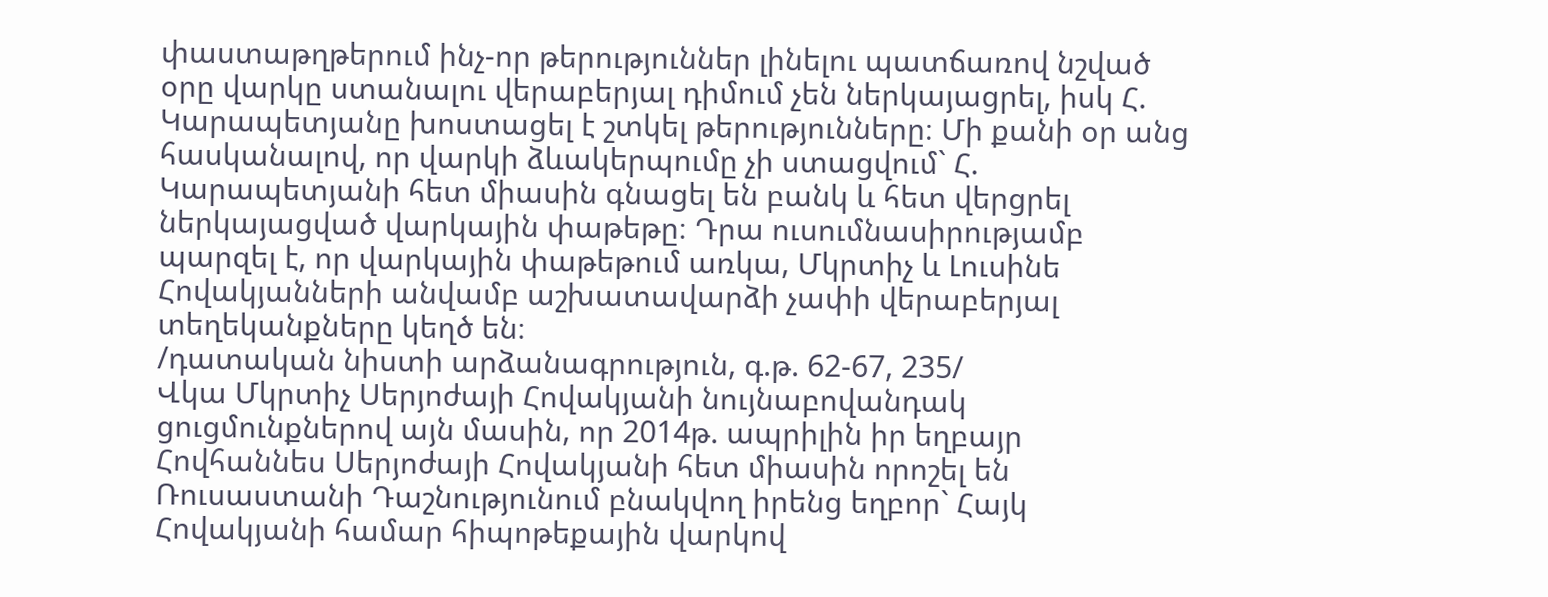փաստաթղթերում ինչ-որ թերություններ լինելու պատճառով նշված օրը վարկը ստանալու վերաբերյալ դիմում չեն ներկայացրել, իսկ Հ. Կարապետյանը խոստացել է շտկել թերությունները։ Մի քանի օր անց հասկանալով, որ վարկի ձևակերպումը չի ստացվում` Հ. Կարապետյանի հետ միասին գնացել են բանկ և հետ վերցրել ներկայացված վարկային փաթեթը։ Դրա ուսումնասիրությամբ պարզել է, որ վարկային փաթեթում առկա, Մկրտիչ և Լուսինե Հովակյանների անվամբ աշխատավարձի չափի վերաբերյալ տեղեկանքները կեղծ են։
/դատական նիստի արձանագրություն, գ.թ. 62-67, 235/
Վկա Մկրտիչ Սերյոժայի Հովակյանի նույնաբովանդակ ցուցմունքներով այն մասին, որ 2014թ. ապրիլին իր եղբայր Հովհաննես Սերյոժայի Հովակյանի հետ միասին որոշել են Ռուսաստանի Դաշնությունում բնակվող իրենց եղբոր` Հայկ Հովակյանի համար հիպոթեքային վարկով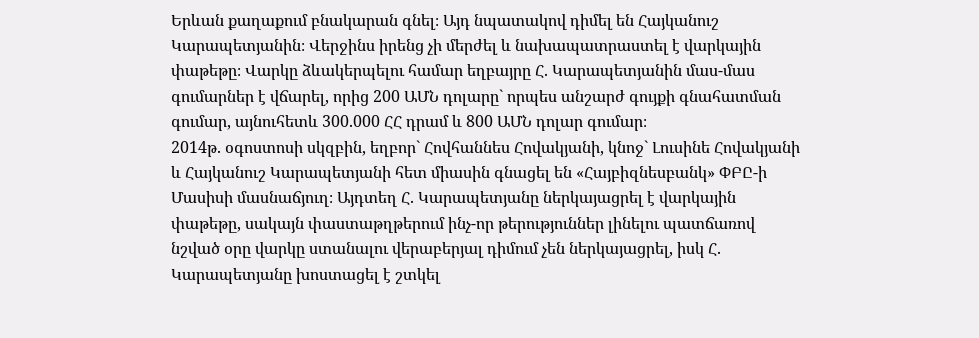Երևան քաղաքում բնակարան գնել։ Այդ նպատակով դիմել են Հայկանուշ Կարապետյանին։ Վերջինս իրենց չի մերժել և նախապատրաստել է վարկային փաթեթը։ Վարկը ձևակերպելու համար եղբայրը Հ. Կարապետյանին մաս-մաս գումարներ է վճարել, որից 200 ԱՄՆ դոլարը` որպես անշարժ գույքի գնահատման գումար, այնուհետև 300.000 ՀՀ դրամ և 800 ԱՄՆ դոլար գումար։
2014թ. օգոստոսի սկզբին, եղբոր` Հովհաննես Հովակյանի, կնոջ` Լուսինե Հովակյանի և Հայկանուշ Կարապետյանի հետ միասին գնացել են «Հայբիզնեսբանկ» ՓԲԸ-ի Մասիսի մասնաճյուղ։ Այդտեղ Հ. Կարապետյանը ներկայացրել է վարկային փաթեթը, սակայն փաստաթղթերում ինչ-որ թերություններ լինելու պատճառով նշված օրը վարկը ստանալու վերաբերյալ դիմում չեն ներկայացրել, իսկ Հ. Կարապետյանը խոստացել է շտկել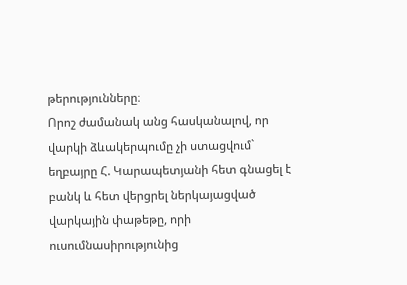թերությունները։
Որոշ ժամանակ անց հասկանալով, որ վարկի ձևակերպումը չի ստացվում` եղբայրը Հ. Կարապետյանի հետ գնացել է բանկ և հետ վերցրել ներկայացված վարկային փաթեթը, որի ուսումնասիրությունից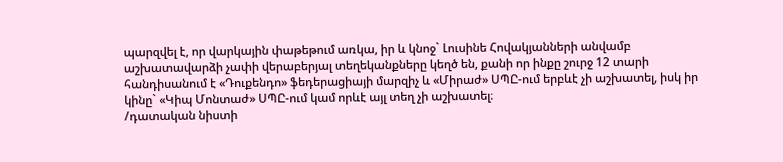պարզվել է, որ վարկային փաթեթում առկա, իր և կնոջ` Լուսինե Հովակյանների անվամբ աշխատավարձի չափի վերաբերյալ տեղեկանքները կեղծ են, քանի որ ինքը շուրջ 12 տարի հանդիսանում է «Դուքենդո» ֆեդերացիայի մարզիչ և «Միրաժ» ՍՊԸ-ում երբևէ չի աշխատել, իսկ իր կինը` «Կիպ Մոնտաժ» ՍՊԸ-ում կամ որևէ այլ տեղ չի աշխատել։
/դատական նիստի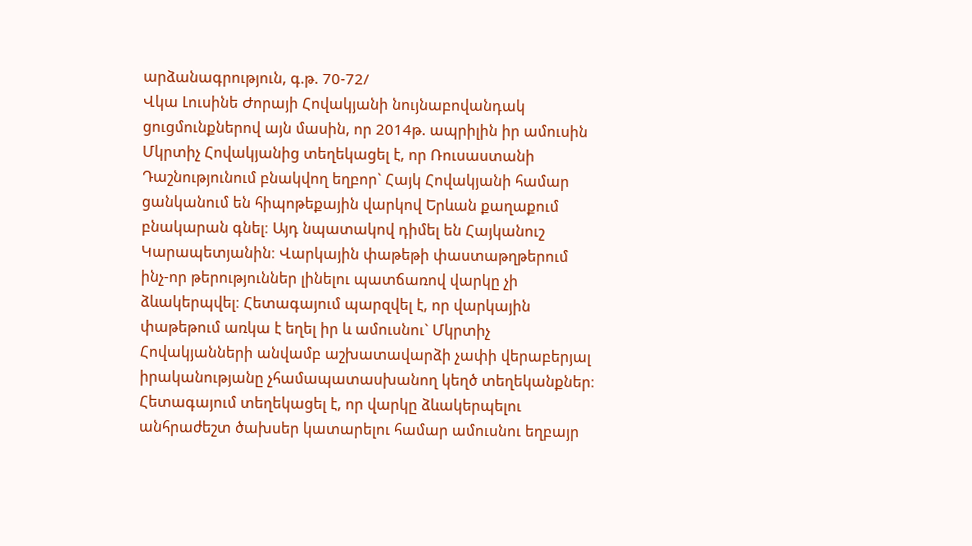արձանագրություն, գ.թ. 70-72/
Վկա Լուսինե Ժորայի Հովակյանի նույնաբովանդակ ցուցմունքներով այն մասին, որ 2014թ. ապրիլին իր ամուսին Մկրտիչ Հովակյանից տեղեկացել է, որ Ռուսաստանի Դաշնությունում բնակվող եղբոր` Հայկ Հովակյանի համար ցանկանում են հիպոթեքային վարկով Երևան քաղաքում բնակարան գնել։ Այդ նպատակով դիմել են Հայկանուշ Կարապետյանին։ Վարկային փաթեթի փաստաթղթերում ինչ-որ թերություններ լինելու պատճառով վարկը չի ձևակերպվել։ Հետագայում պարզվել է, որ վարկային փաթեթում առկա է եղել իր և ամուսնու` Մկրտիչ Հովակյանների անվամբ աշխատավարձի չափի վերաբերյալ իրականությանը չհամապատասխանող կեղծ տեղեկանքներ։
Հետագայում տեղեկացել է, որ վարկը ձևակերպելու անհրաժեշտ ծախսեր կատարելու համար ամուսնու եղբայր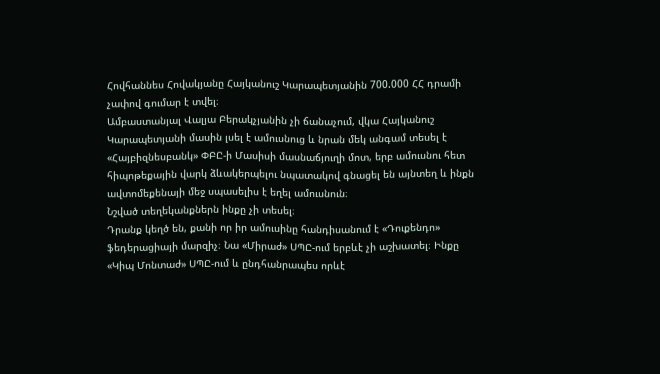Հովհաննես Հովակյանը Հայկանուշ Կարապետյանին 700.000 ՀՀ դրամի չափով գումար է տվել։
Ամբաստանյալ Վալյա Բերակչյանին չի ճանաչում, վկա Հայկանուշ Կարապետյանի մասին լսել է ամուսնուց և նրան մեկ անգամ տեսել է «Հայբիզնեսբանկ» ՓԲԸ-ի Մասիսի մասնաճյուղի մոտ, երբ ամուսնու հետ հիպոթեքային վարկ ձևակերպելու նպատակով գնացել են այնտեղ և ինքն ավտոմեքենայի մեջ սպասելիս է եղել ամուսնուն։
Նշված տեղեկանքներն ինքը չի տեսել։
Դրանք կեղծ են, քանի որ իր ամուսինը հանդիսանում է «Դուքենդո» ֆեդերացիայի մարզիչ։ Նա «Միրաժ» ՍՊԸ-ում երբևէ չի աշխատել։ Ինքը «Կիպ Մոնտաժ» ՍՊԸ-ում և ընդհանրապես որևէ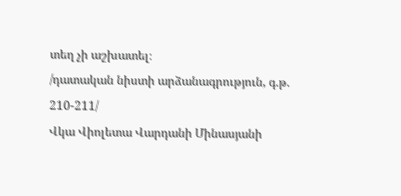տեղ չի աշխատել։
/դատական նիստի արձանագրություն, գ.թ. 210-211/
Վկա Վիոլետա Վարդանի Մինասյանի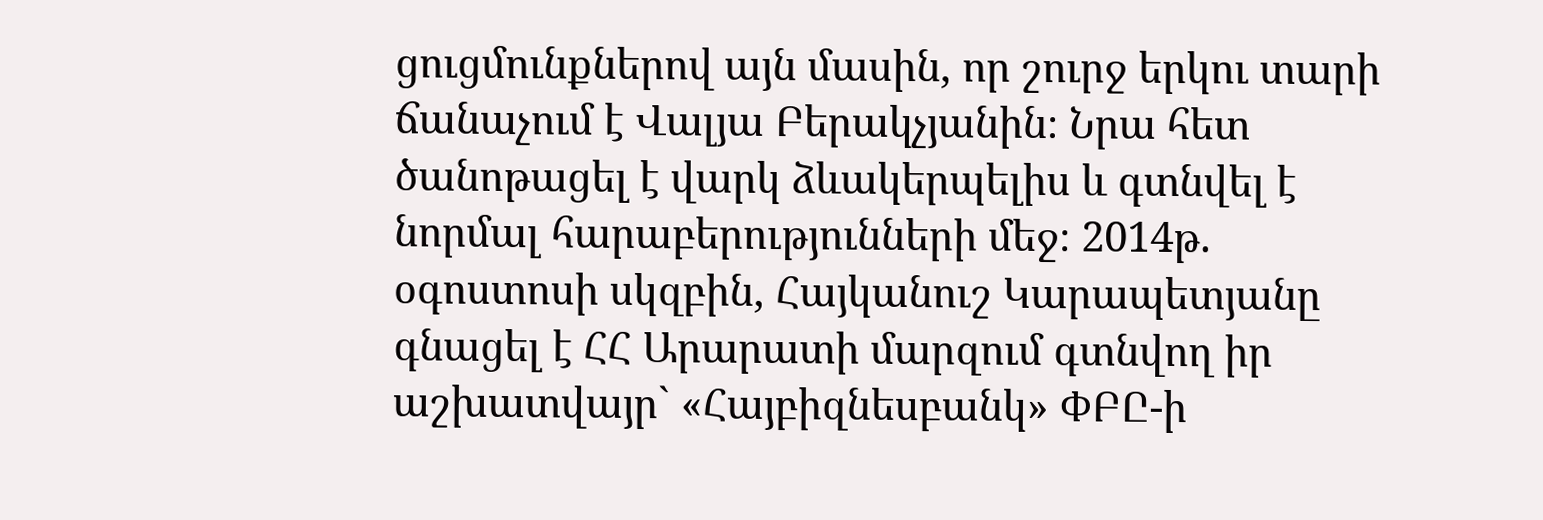ցուցմունքներով այն մասին, որ շուրջ երկու տարի ճանաչում է Վալյա Բերակչյանին։ Նրա հետ ծանոթացել է վարկ ձևակերպելիս և գտնվել է նորմալ հարաբերությունների մեջ։ 2014թ. օգոստոսի սկզբին, Հայկանուշ Կարապետյանը գնացել է ՀՀ Արարատի մարզում գտնվող իր աշխատվայր` «Հայբիզնեսբանկ» ՓԲԸ-ի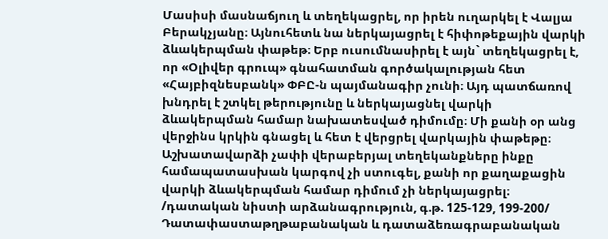Մասիսի մասնաճյուղ և տեղեկացրել, որ իրեն ուղարկել է Վալյա Բերակչյանը։ Այնուհետև նա ներկայացրել է հիփոթեքային վարկի ձևակերպման փաթեթ։ Երբ ուսումնասիրել է այն` տեղեկացրել է, որ «Օլիվեր գրուպ» գնահատման գործակալության հետ «Հայբիզնեսբանկ» ՓԲԸ-ն պայմանագիր չունի։ Այդ պատճառով խնդրել է շտկել թերությունը և ներկայացնել վարկի ձևակերպման համար նախատեսված դիմումը։ Մի քանի օր անց վերջինս կրկին գնացել և հետ է վերցրել վարկային փաթեթը։ Աշխատավարձի չափի վերաբերյալ տեղեկանքները ինքը համապատասխան կարգով չի ստուգել, քանի որ քաղաքացին վարկի ձևակերպման համար դիմում չի ներկայացրել։
/դատական նիստի արձանագրություն, գ.թ. 125-129, 199-200/
Դատափաստաթղթաբանական և դատաձեռագրաբանական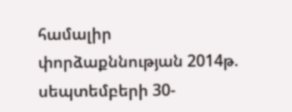համալիր փորձաքննության 2014թ. սեպտեմբերի 30-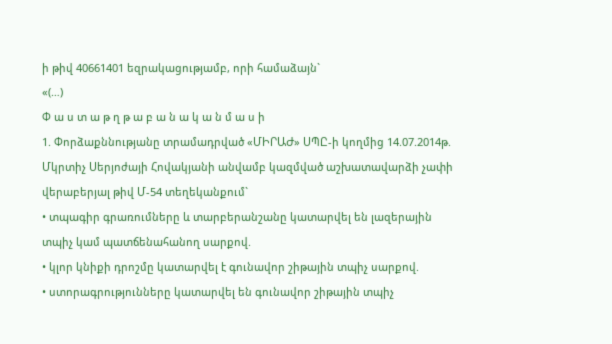ի թիվ 40661401 եզրակացությամբ, որի համաձայն`
«(…)
Փ ա ս տ ա թ ղ թ ա բ ա ն ա կ ա ն մ ա ս ի
1. Փորձաքննությանը տրամադրված «ՄԻՐԱԺ» ՍՊԸ-ի կողմից 14.07.2014թ. Մկրտիչ Սերյոժայի Հովակյանի անվամբ կազմված աշխատավարձի չափի վերաբերյալ թիվ Մ-54 տեղեկանքում`
• տպագիր գրառումները և տարբերանշանը կատարվել են լազերային տպիչ կամ պատճենահանող սարքով.
• կլոր կնիքի դրոշմը կատարվել է գունավոր շիթային տպիչ սարքով.
• ստորագրությունները կատարվել են գունավոր շիթային տպիչ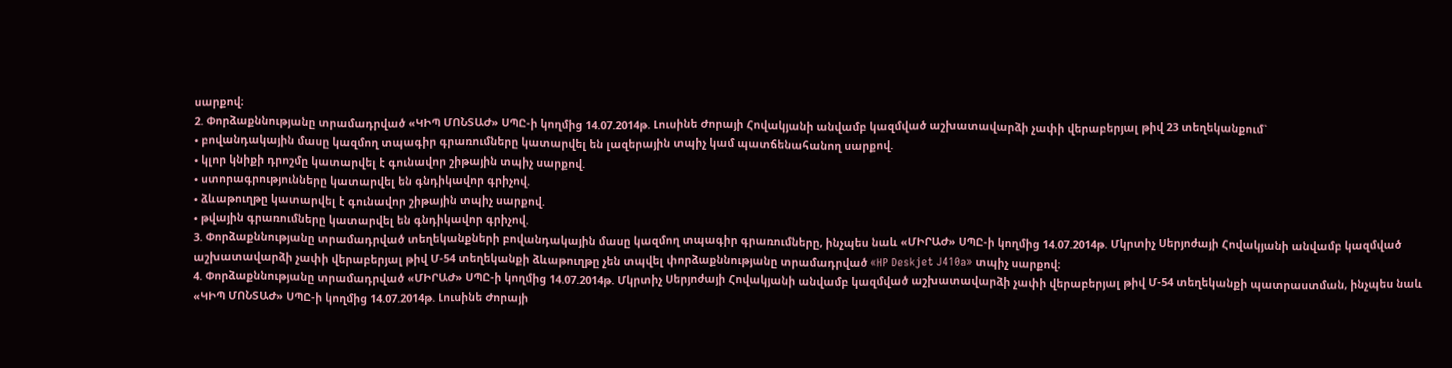սարքով։
2. Փորձաքննությանը տրամադրված «ԿԻՊ ՄՈՆՏԱԺ» ՍՊԸ-ի կողմից 14.07.2014թ. Լուսինե Ժորայի Հովակյանի անվամբ կազմված աշխատավարձի չափի վերաբերյալ թիվ 23 տեղեկանքում`
• բովանդակային մասը կազմող տպագիր գրառումները կատարվել են լազերային տպիչ կամ պատճենահանող սարքով.
• կլոր կնիքի դրոշմը կատարվել է գունավոր շիթային տպիչ սարքով.
• ստորագրությունները կատարվել են գնդիկավոր գրիչով.
• ձևաթուղթը կատարվել է գունավոր շիթային տպիչ սարքով.
• թվային գրառումները կատարվել են գնդիկավոր գրիչով.
3. Փորձաքննությանը տրամադրված տեղեկանքների բովանդակային մասը կազմող տպագիր գրառումները, ինչպես նաև «ՄԻՐԱԺ» ՍՊԸ-ի կողմից 14.07.2014թ. Մկրտիչ Սերյոժայի Հովակյանի անվամբ կազմված աշխատավարձի չափի վերաբերյալ թիվ Մ-54 տեղեկանքի ձևաթուղթը չեն տպվել փորձաքննությանը տրամադրված «HP Deskjet J410a» տպիչ սարքով։
4. Փորձաքննությանը տրամադրված «ՄԻՐԱԺ» ՍՊԸ-ի կողմից 14.07.2014թ. Մկրտիչ Սերյոժայի Հովակյանի անվամբ կազմված աշխատավարձի չափի վերաբերյալ թիվ Մ-54 տեղեկանքի պատրաստման, ինչպես նաև «ԿԻՊ ՄՈՆՏԱԺ» ՍՊԸ-ի կողմից 14.07.2014թ. Լուսինե Ժորայի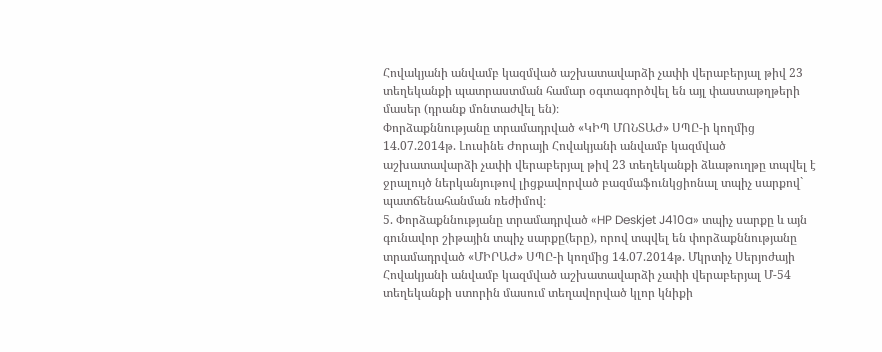Հովակյանի անվամբ կազմված աշխատավարձի չափի վերաբերյալ թիվ 23 տեղեկանքի պատրաստման համար օգտագործվել են այլ փաստաթղթերի մասեր (դրանք մոնտաժվել են)։
Փորձաքննությանը տրամադրված «ԿԻՊ ՄՈՆՏԱԺ» ՍՊԸ-ի կողմից 14.07.2014թ. Լուսինե Ժորայի Հովակյանի անվամբ կազմված աշխատավարձի չափի վերաբերյալ թիվ 23 տեղեկանքի ձևաթուղթը տպվել է ջրալույծ ներկանյութով լիցքավորված բազմաֆունկցիոնալ տպիչ սարքով` պատճենահանման ռեժիմով։
5. Փորձաքննությանը տրամադրված «HP Deskjet J410a» տպիչ սարքը և այն գունավոր շիթային տպիչ սարքը(երը), որով տպվել են փորձաքննությանը տրամադրված «ՄԻՐԱԺ» ՍՊԸ-ի կողմից 14.07.2014թ. Մկրտիչ Սերյոժայի Հովակյանի անվամբ կազմված աշխատավարձի չափի վերաբերյալ Մ-54 տեղեկանքի ստորին մասում տեղավորված կլոր կնիքի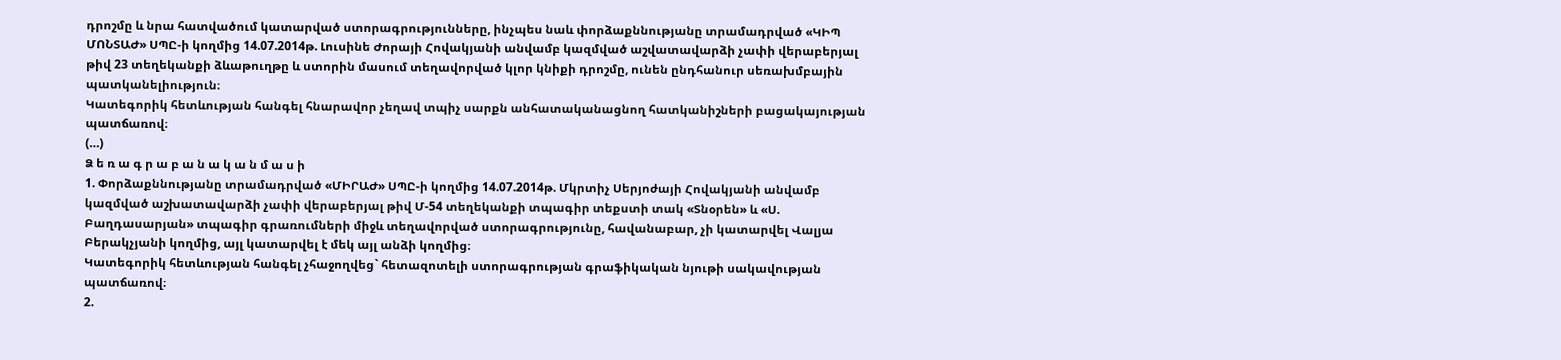դրոշմը և նրա հատվածում կատարված ստորագրությունները, ինչպես նաև փորձաքննությանը տրամադրված «ԿԻՊ ՄՈՆՏԱԺ» ՍՊԸ-ի կողմից 14.07.2014թ. Լուսինե Ժորայի Հովակյանի անվամբ կազմված աշվատավարձի չափի վերաբերյալ թիվ 23 տեղեկանքի ձևաթուղթը և ստորին մասում տեղավորված կլոր կնիքի դրոշմը, ունեն ընդհանուր սեռախմբային պատկանելիություն։
Կատեգորիկ հետևության հանգել հնարավոր չեղավ տպիչ սարքն անհատականացնող հատկանիշների բացակայության պատճառով։
(…)
Ձ ե ռ ա գ ր ա բ ա ն ա կ ա ն մ ա ս ի
1. Փորձաքննությանը տրամադրված «ՄԻՐԱԺ» ՍՊԸ-ի կողմից 14.07.2014թ. Մկրտիչ Սերյոժայի Հովակյանի անվամբ կազմված աշխատավարձի չափի վերաբերյալ թիվ Մ-54 տեղեկանքի տպագիր տեքստի տակ «Տնօրեն» և «Ս. Բաղդասարյան» տպագիր գրառումների միջև տեղավորված ստորագրությունը, հավանաբար, չի կատարվել Վալյա Բերակչյանի կողմից, այլ կատարվել է մեկ այլ անձի կողմից։
Կատեգորիկ հետևության հանգել չհաջողվեց` հետազոտելի ստորագրության գրաֆիկական նյութի սակավության պատճառով։
2.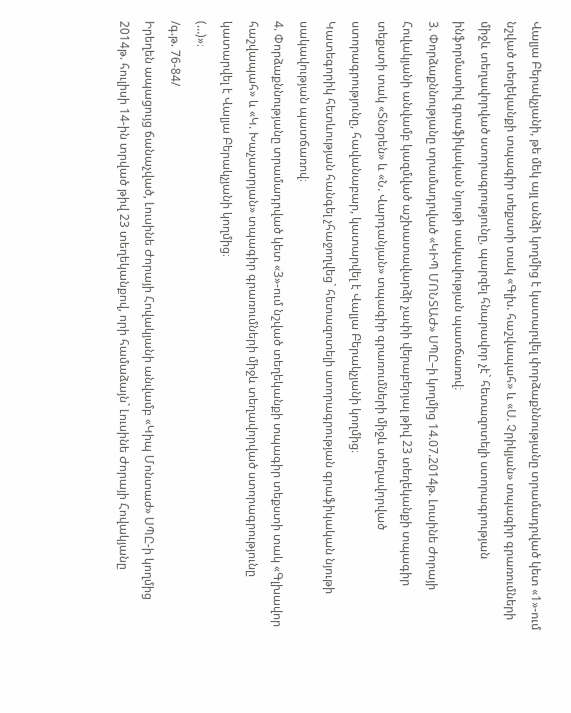Վալյա Բերակչյանի, թե մեկ այլ անձի կողմից է կատարվել փորձաքննությանը տրամադրված կետ «1»-ում նշված տեղեկանքի տպագիր տեքստի տակ «Գլխ. հաշվապահ» և «Ս. Չրիկյան» տպագիր գրառումների միջև տեղավորված ստորագրությունը, պարզել հնարավոր չէ` հետազոտելի ստորագրության ինֆորմատիվ գրաֆիկական նյութի սակավության պատճառով։
3. Փորձաքննությանը տրամադրված «ԿԻՊ ՄՈՆՏԱԺ» ՍՊԸ–ի կողմից 14.07.2014թ. Լուսինե Ժորայի Հովակյանի անվամբ կազմված աշխատավարձի չափի վերաբերյալ թիվ 23 տեղեկանքի տպագիր տեքստի տակ «Տնօրեն» և «Ն. Վարդանյան» տպագիր գրառումների միջև տեղավորված ստորագրությունը, հավանաբար, կատարվել է Վալյա Բերակչյանի կողմից։
Կատեգորիկ հետևության հանգել չհաջողվեց` հետազոտելի ստորագրության գրաֆիկական նյութի սակավության պատճառով։
4. Փորձաքննությանը տրամադրված կետ «3»-ում նշված տեղեկանքի տպագիր տեքստի տակ «Գլխավոր հաշվապահ» և «Կ. Խաչատրյան» տպագիր գրառումների միջև տեղավորված ստորագրությունը կատարվել է Վալյա Բերակչյանի կողմից։
(…)»։
/գ.թ. 76-84/
Իրեղեն ապացույց ճանաչված, Լուսինե Ժորայի Հովակյանի անվամբ «Կիպ Մոնտաժ» ՍՊԸ-ի կողմից 2014թ. հուլիսի 14-ին տրված թիվ 23 տեղեկանքով, որի համաձայն` Լուսինե Ժորայի Հովակյանը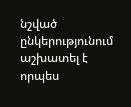նշված ընկերությունում աշխատել է որպես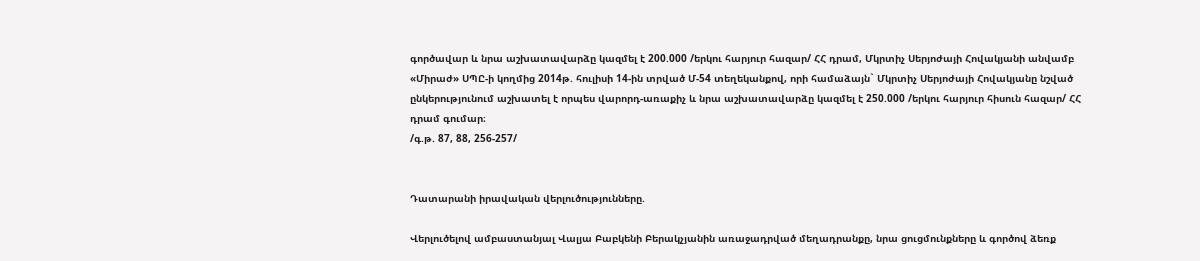գործավար և նրա աշխատավարձը կազմել է 200.000 /երկու հարյուր հազար/ ՀՀ դրամ, Մկրտիչ Սերյոժայի Հովակյանի անվամբ «Միրաժ» ՍՊԸ-ի կողմից 2014թ. հուլիսի 14-ին տրված Մ-54 տեղեկանքով, որի համաձայն` Մկրտիչ Սերյոժայի Հովակյանը նշված ընկերությունում աշխատել է որպես վարորդ-առաքիչ և նրա աշխատավարձը կազմել է 250.000 /երկու հարյուր հիսուն հազար/ ՀՀ դրամ գումար։
/գ.թ. 87, 88, 256-257/


Դատարանի իրավական վերլուծությունները.

Վերլուծելով ամբաստանյալ Վալյա Բաբկենի Բերակչյանին առաջադրված մեղադրանքը, նրա ցուցմունքները և գործով ձեռք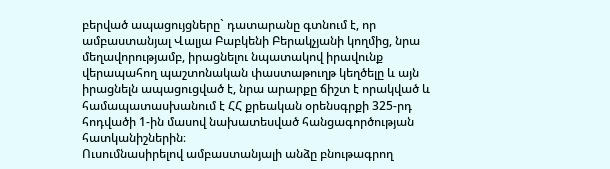բերված ապացույցները` դատարանը գտնում է, որ ամբաստանյալ Վալյա Բաբկենի Բերակչյանի կողմից, նրա մեղավորությամբ, իրացնելու նպատակով իրավունք վերապահող պաշտոնական փաստաթուղթ կեղծելը և այն իրացնելն ապացուցված է, նրա արարքը ճիշտ է որակված և համապատասխանում է ՀՀ քրեական օրենսգրքի 325-րդ հոդվածի 1-ին մասով նախատեսված հանցագործության հատկանիշներին։
Ուսումնասիրելով ամբաստանյալի անձը բնութագրող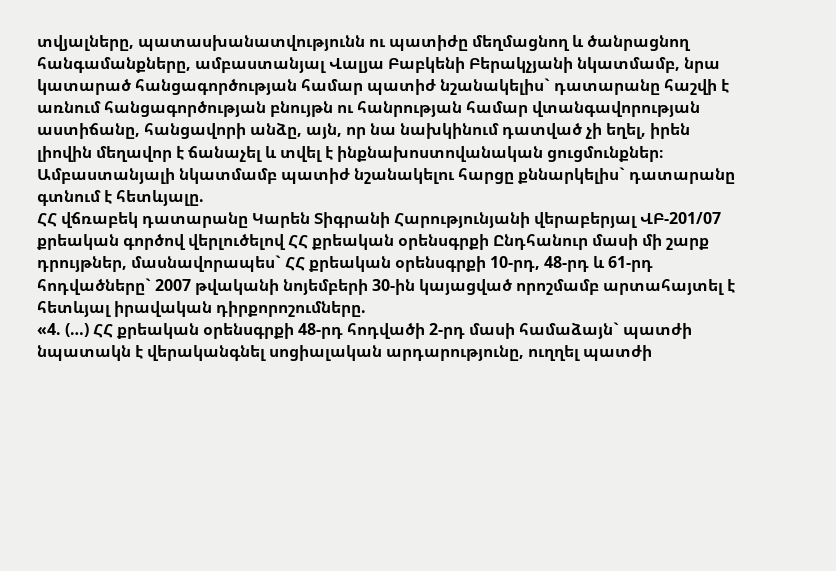տվյալները, պատասխանատվությունն ու պատիժը մեղմացնող և ծանրացնող հանգամանքները, ամբաստանյալ Վալյա Բաբկենի Բերակչյանի նկատմամբ, նրա կատարած հանցագործության համար պատիժ նշանակելիս` դատարանը հաշվի է առնում հանցագործության բնույթն ու հանրության համար վտանգավորության աստիճանը, հանցավորի անձը, այն, որ նա նախկինում դատված չի եղել, իրեն լիովին մեղավոր է ճանաչել և տվել է ինքնախոստովանական ցուցմունքներ։
Ամբաստանյալի նկատմամբ պատիժ նշանակելու հարցը քննարկելիս` դատարանը գտնում է հետևյալը.
ՀՀ վճռաբեկ դատարանը Կարեն Տիգրանի Հարությունյանի վերաբերյալ ՎԲ-201/07 քրեական գործով վերլուծելով ՀՀ քրեական օրենսգրքի Ընդհանուր մասի մի շարք դրույթներ, մասնավորապես` ՀՀ քրեական օրենսգրքի 10-րդ, 48-րդ և 61-րդ հոդվածները` 2007 թվականի նոյեմբերի 30-ին կայացված որոշմամբ արտահայտել է հետևյալ իրավական դիրքորոշումները.
«4. (…) ՀՀ քրեական օրենսգրքի 48-րդ հոդվածի 2-րդ մասի համաձայն` պատժի նպատակն է վերականգնել սոցիալական արդարությունը, ուղղել պատժի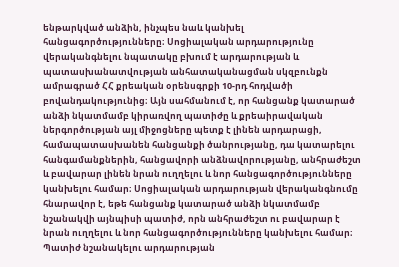ենթարկված անձին, ինչպես նաև կանխել հանցագործությունները։ Սոցիալական արդարությունը վերականգնելու նպատակը բխում է արդարության և պատասխանատվության անհատականացման սկզբունքն ամրագրած ՀՀ քրեական օրենսգրքի 10-րդ հոդվածի բովանդակությունից։ Այն սահմանում է, որ հանցանք կատարած անձի նկատմամբ կիրառվող պատիժը և քրեաիրավական ներգործության այլ միջոցները պետք է լինեն արդարացի, համապատասխանեն հանցանքի ծանրությանը, դա կատարելու հանգամանքներին, հանցավորի անձնավորությանը, անհրաժեշտ և բավարար լինեն նրան ուղղելու և նոր հանցագործությունները կանխելու համար։ Սոցիալական արդարության վերականգնումը հնարավոր է, եթե հանցանք կատարած անձի նկատմամբ նշանակվի այնպիսի պատիժ, որն անհրաժեշտ ու բավարար է նրան ուղղելու և նոր հանցագործությունները կանխելու համար։
Պատիժ նշանակելու արդարության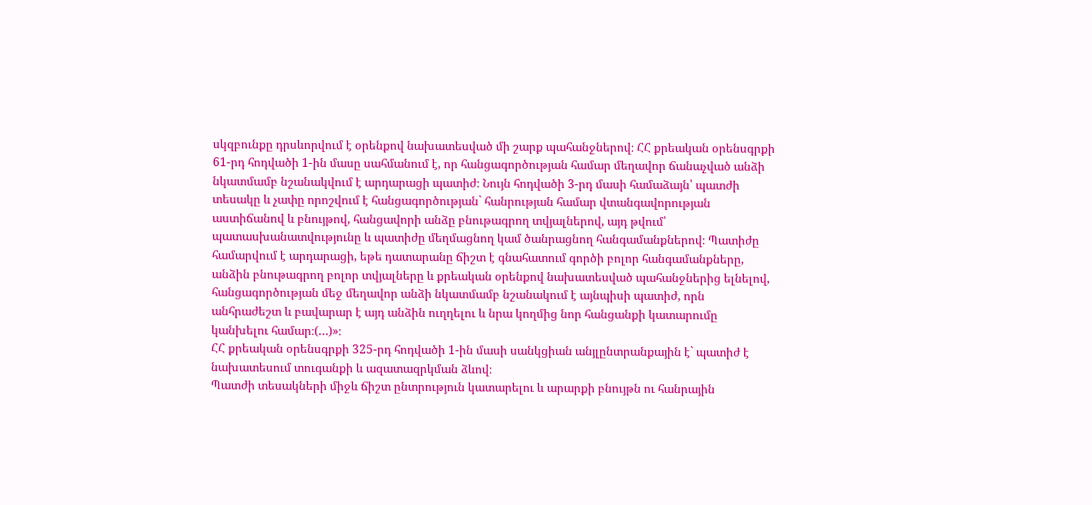սկզբունքը դրսևորվում է օրենքով նախատեսված մի շարք պահանջներով։ ՀՀ քրեական օրենսգրքի 61-րդ հոդվածի 1-ին մասը սահմանում է, որ հանցագործության համար մեղավոր ճանաչված անձի նկատմամբ նշանակվում է արդարացի պատիժ։ Նույն հոդվածի 3-րդ մասի համաձայն՝ պատժի տեսակը և չափը որոշվում է հանցագործության` հանրության համար վտանգավորության աստիճանով և բնույթով, հանցավորի անձը բնութագրող տվյալներով, այդ թվում՝ պատասխանատվությունը և պատիժը մեղմացնող կամ ծանրացնող հանգամանքներով։ Պատիժը համարվում է արդարացի, եթե դատարանը ճիշտ է գնահատում գործի բոլոր հանգամանքները, անձին բնութագրող բոլոր տվյալները և քրեական օրենքով նախատեսված պահանջներից ելնելով, հանցագործության մեջ մեղավոր անձի նկատմամբ նշանակում է այնպիսի պատիժ, որն անհրաժեշտ և բավարար է այդ անձին ուղղելու և նրա կողմից նոր հանցանքի կատարումը կանխելու համար։(…)»։
ՀՀ քրեական օրենսգրքի 325-րդ հոդվածի 1-ին մասի սանկցիան անյլընտրանքային է` պատիժ է նախատեսում տուգանքի և ազատազրկման ձևով։
Պատժի տեսակների միջև ճիշտ ընտրություն կատարելու և արարքի բնույթն ու հանրային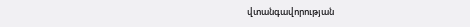վտանգավորության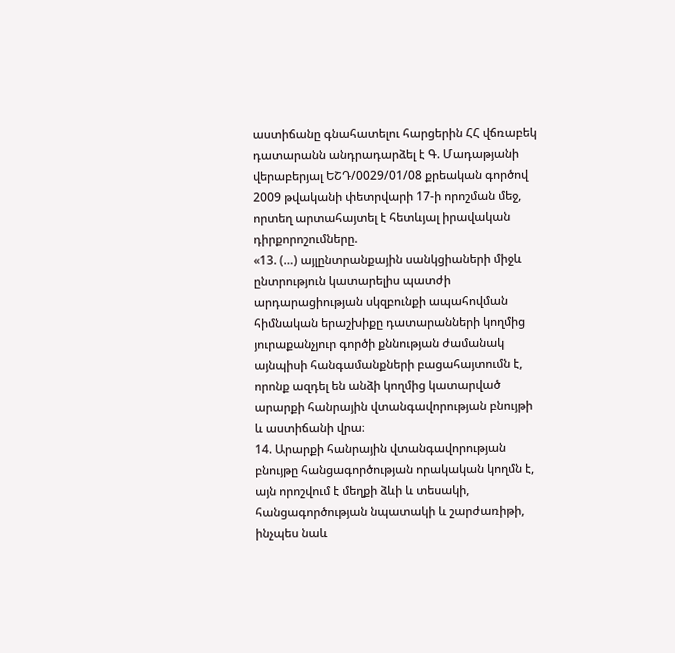աստիճանը գնահատելու հարցերին ՀՀ վճռաբեկ դատարանն անդրադարձել է Գ. Մադաթյանի վերաբերյալ ԵՇԴ/0029/01/08 քրեական գործով 2009 թվականի փետրվարի 17-ի որոշման մեջ, որտեղ արտահայտել է հետևյալ իրավական դիրքորոշումները.
«13. (…) այլընտրանքային սանկցիաների միջև ընտրություն կատարելիս պատժի արդարացիության սկզբունքի ապահովման հիմնական երաշխիքը դատարանների կողմից յուրաքանչյուր գործի քննության ժամանակ այնպիսի հանգամանքների բացահայտումն է, որոնք ազդել են անձի կողմից կատարված արարքի հանրային վտանգավորության բնույթի և աստիճանի վրա։
14. Արարքի հանրային վտանգավորության բնույթը հանցագործության որակական կողմն է, այն որոշվում է մեղքի ձևի և տեսակի, հանցագործության նպատակի և շարժառիթի, ինչպես նաև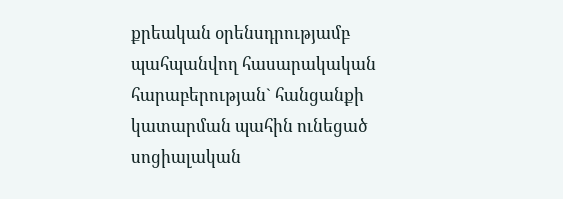քրեական օրենսդրությամբ պահպանվող հասարակական հարաբերության` հանցանքի կատարման պահին ունեցած սոցիալական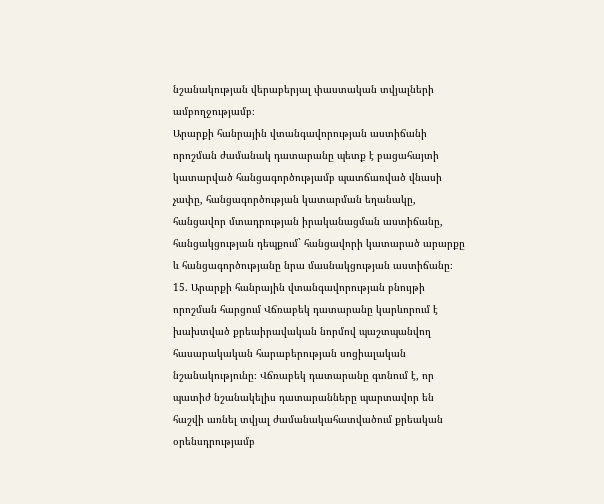նշանակության վերաբերյալ փաստական տվյալների ամբողջությամբ։
Արարքի հանրային վտանգավորության աստիճանի որոշման ժամանակ դատարանը պետք է բացահայտի կատարված հանցագործությամբ պատճառված վնասի չափը, հանցագործության կատարման եղանակը, հանցավոր մտադրության իրականացման աստիճանը, հանցակցության դեպքում` հանցավորի կատարած արարքը և հանցագործությանը նրա մասնակցության աստիճանը։
15. Արարքի հանրային վտանգավորության բնույթի որոշման հարցում Վճռաբեկ դատարանը կարևորում է խախտված քրեաիրավական նորմով պաշտպանվող հասարակական հարաբերության սոցիալական նշանակությունը։ Վճռաբեկ դատարանը գտնում է, որ պատիժ նշանակելիս դատարանները պարտավոր են հաշվի առնել տվյալ ժամանակահատվածում քրեական օրենսդրությամբ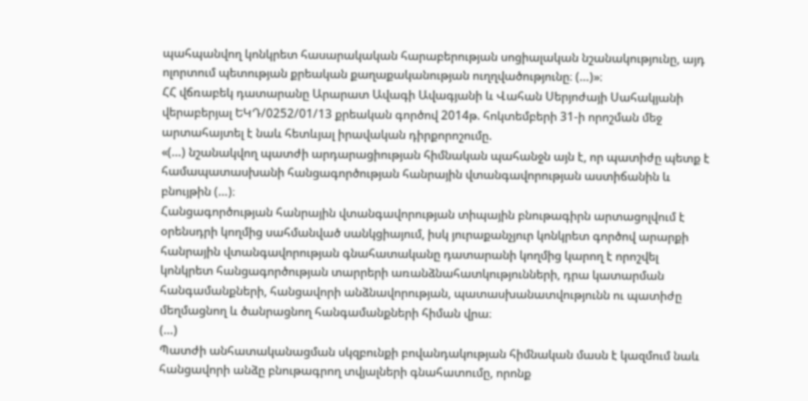պահպանվող կոնկրետ հասարակական հարաբերության սոցիալական նշանակությունը, այդ ոլորտում պետության քրեական քաղաքականության ուղղվածությունը։ (…)»։
ՀՀ վճռաբեկ դատարանը Արարատ Ավագի Ավագյանի և Վահան Սերյոժայի Սահակյանի վերաբերյալ ԵԿԴ/0252/01/13 քրեական գործով 2014թ. հոկտեմբերի 31-ի որոշման մեջ արտահայտել է նաև հետևյալ իրավական դիրքորոշումը.
«(…) նշանակվող պատժի արդարացիության հիմնական պահանջն այն է, որ պատիժը պետք է համապատասխանի հանցագործության հանրային վտանգավորության աստիճանին և բնույթին (…)։
Հանցագործության հանրային վտանգավորության տիպային բնութագիրն արտացոլվում է օրենսդրի կողմից սահմանված սանկցիայում, իսկ յուրաքանչյուր կոնկրետ գործով արարքի հանրային վտանգավորության գնահատականը դատարանի կողմից կարող է որոշվել կոնկրետ հանցագործության տարրերի առանձնահատկությունների, դրա կատարման հանգամանքների, հանցավորի անձնավորության, պատասխանատվությունն ու պատիժը մեղմացնող և ծանրացնող հանգամանքների հիման վրա։
(…)
Պատժի անհատականացման սկզբունքի բովանդակության հիմնական մասն է կազմում նաև հանցավորի անձը բնութագրող տվյալների գնահատումը, որոնք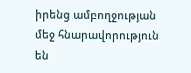իրենց ամբողջության մեջ հնարավորություն են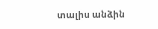տալիս անձին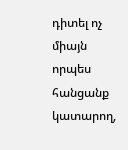դիտել ոչ միայն որպես հանցանք կատարող,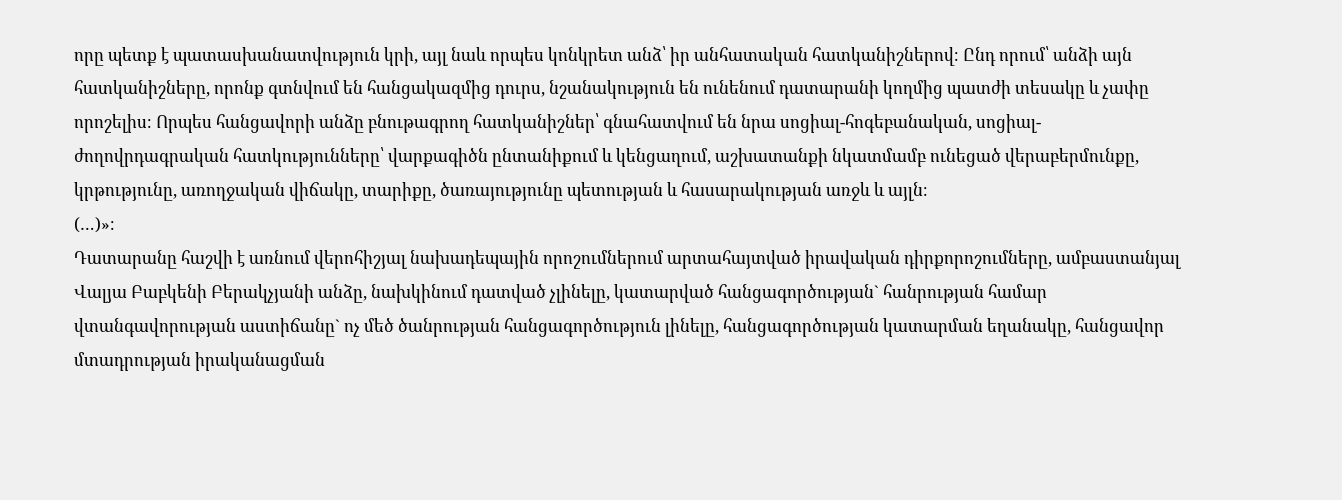որը պետք է պատասխանատվություն կրի, այլ նաև որպես կոնկրետ անձ՝ իր անհատական հատկանիշներով։ Ընդ որում՝ անձի այն հատկանիշները, որոնք գտնվում են հանցակազմից դուրս, նշանակություն են ունենում դատարանի կողմից պատժի տեսակը և չափը որոշելիս։ Որպես հանցավորի անձը բնութագրող հատկանիշներ՝ գնահատվում են նրա սոցիալ-հոգեբանական, սոցիալ-ժողովրդագրական հատկությունները՝ վարքագիծն ընտանիքում և կենցաղում, աշխատանքի նկատմամբ ունեցած վերաբերմունքը, կրթությունը, առողջական վիճակը, տարիքը, ծառայությունը պետության և հասարակության առջև և այլն։
(…)»։
Դատարանը հաշվի է առնում վերոհիշյալ նախադեպային որոշումներում արտահայտված իրավական դիրքորոշումները, ամբաստանյալ Վալյա Բաբկենի Բերակչյանի անձը, նախկինում դատված չլինելը, կատարված հանցագործության` հանրության համար վտանգավորության աստիճանը` ոչ մեծ ծանրության հանցագործություն լինելը, հանցագործության կատարման եղանակը, հանցավոր մտադրության իրականացման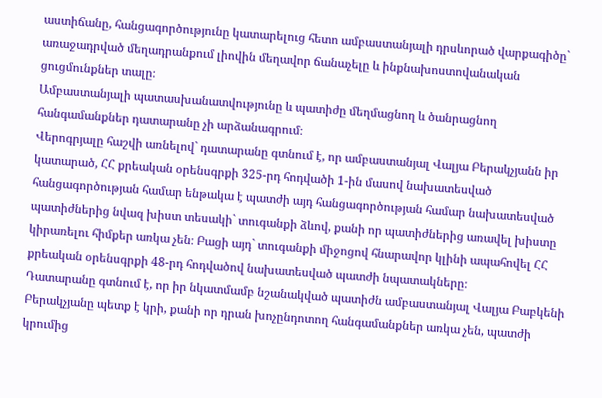աստիճանը, հանցագործությունը կատարելուց հետո ամբաստանյալի դրսևորած վարքագիծը` առաջադրված մեղադրանքում լիովին մեղավոր ճանաչելը և ինքնախոստովանական ցուցմունքներ տալը։
Ամբաստանյալի պատասխանատվությունը և պատիժը մեղմացնող և ծանրացնող հանգամանքներ դատարանը չի արձանագրում։
Վերոգրյալը հաշվի առնելով` դատարանը գտնում է, որ ամբաստանյալ Վալյա Բերակչյանն իր կատարած, ՀՀ քրեական օրենսգրքի 325-րդ հոդվածի 1-ին մասով նախատեսված հանցագործության համար ենթակա է պատժի այդ հանցագործության համար նախատեսված պատիժներից նվազ խիստ տեսակի` տուգանքի ձևով, քանի որ պատիժներից առավել խիստը կիրառելու հիմքեր առկա չեն։ Բացի այդ` տուգանքի միջոցով հնարավոր կլինի ապահովել ՀՀ քրեական օրենսգրքի 48-րդ հոդվածով նախատեսված պատժի նպատակները։
Դատարանը գտնում է, որ իր նկատմամբ նշանակված պատիժն ամբաստանյալ Վալյա Բաբկենի Բերակչյանը պետք է կրի, քանի որ դրան խոչընդոտող հանգամանքներ առկա չեն, պատժի կրումից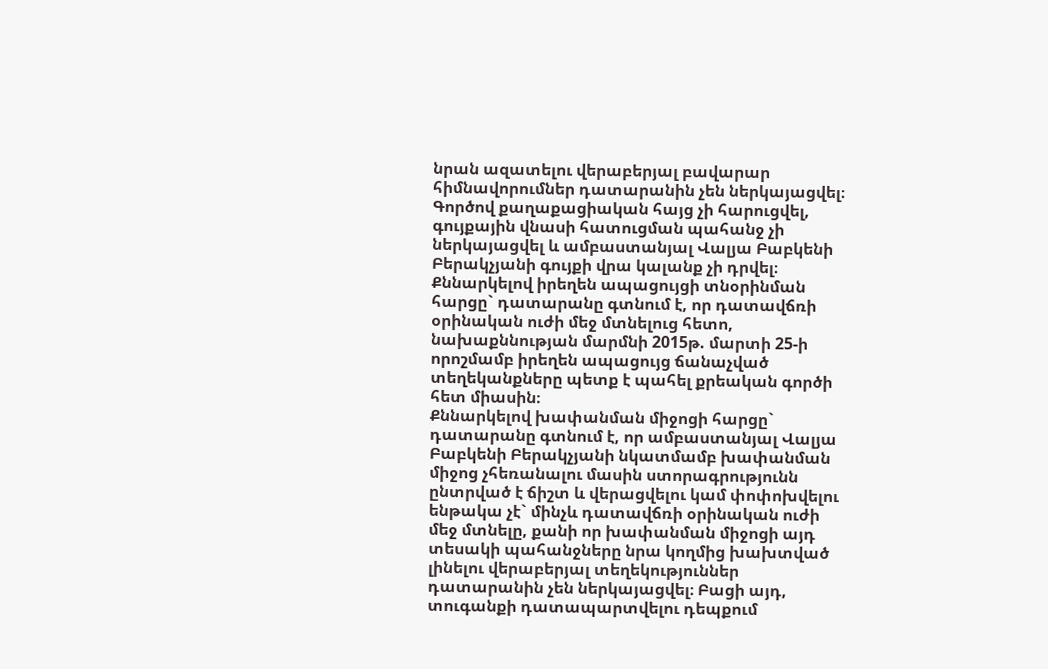նրան ազատելու վերաբերյալ բավարար հիմնավորումներ դատարանին չեն ներկայացվել։
Գործով քաղաքացիական հայց չի հարուցվել, գույքային վնասի հատուցման պահանջ չի ներկայացվել և ամբաստանյալ Վալյա Բաբկենի Բերակչյանի գույքի վրա կալանք չի դրվել։
Քննարկելով իրեղեն ապացույցի տնօրինման հարցը` դատարանը գտնում է, որ դատավճռի օրինական ուժի մեջ մտնելուց հետո, նախաքննության մարմնի 2015թ. մարտի 25-ի որոշմամբ իրեղեն ապացույց ճանաչված տեղեկանքները պետք է պահել քրեական գործի հետ միասին։
Քննարկելով խափանման միջոցի հարցը` դատարանը գտնում է, որ ամբաստանյալ Վալյա Բաբկենի Բերակչյանի նկատմամբ խափանման միջոց չհեռանալու մասին ստորագրությունն ընտրված է ճիշտ և վերացվելու կամ փոփոխվելու ենթակա չէ` մինչև դատավճռի օրինական ուժի մեջ մտնելը, քանի որ խափանման միջոցի այդ տեսակի պահանջները նրա կողմից խախտված լինելու վերաբերյալ տեղեկություններ դատարանին չեն ներկայացվել։ Բացի այդ, տուգանքի դատապարտվելու դեպքում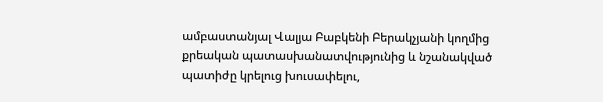ամբաստանյալ Վալյա Բաբկենի Բերակչյանի կողմից քրեական պատասխանատվությունից և նշանակված պատիժը կրելուց խուսափելու,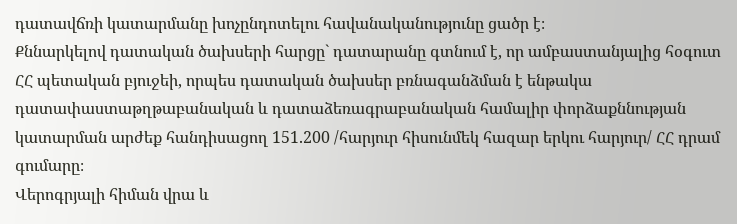դատավճռի կատարմանը խոչընդոտելու հավանականությունը ցածր է։
Քննարկելով դատական ծախսերի հարցը` դատարանը գտնում է, որ ամբաստանյալից հօգուտ ՀՀ պետական բյուջեի, որպես դատական ծախսեր բռնագանձման է ենթակա դատափաստաթղթաբանական և դատաձեռագրաբանական համալիր փորձաքննության կատարման արժեք հանդիսացող 151.200 /հարյուր հիսունմեկ հազար երկու հարյուր/ ՀՀ դրամ գումարը։
Վերոգրյալի հիման վրա և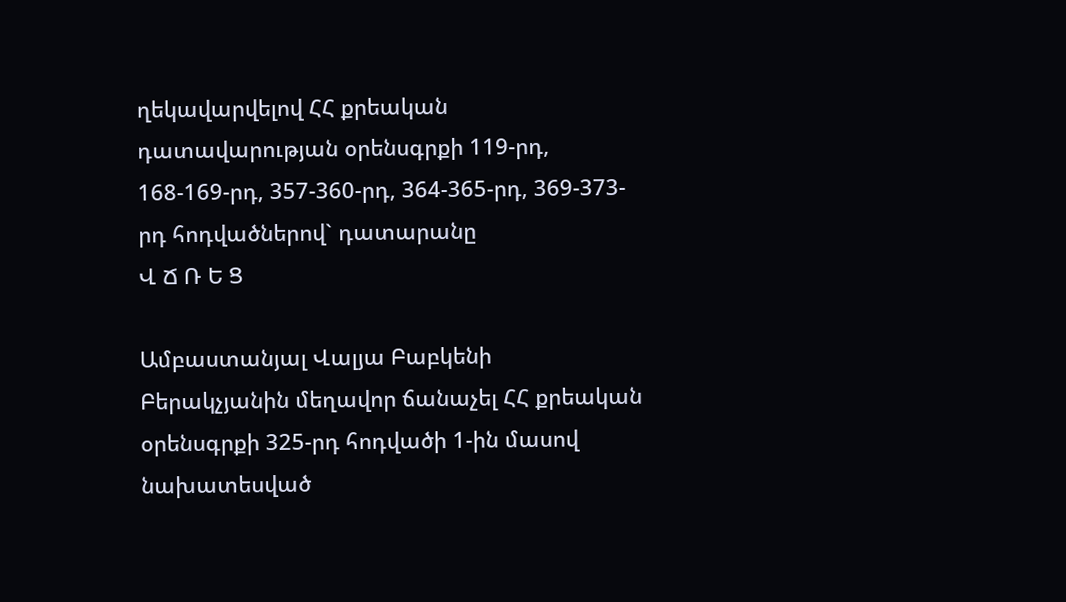ղեկավարվելով ՀՀ քրեական դատավարության օրենսգրքի 119-րդ, 168-169-րդ, 357-360-րդ, 364-365-րդ, 369-373-րդ հոդվածներով` դատարանը
Վ Ճ Ռ Ե Ց

Ամբաստանյալ Վալյա Բաբկենի Բերակչյանին մեղավոր ճանաչել ՀՀ քրեական օրենսգրքի 325-րդ հոդվածի 1-ին մասով նախատեսված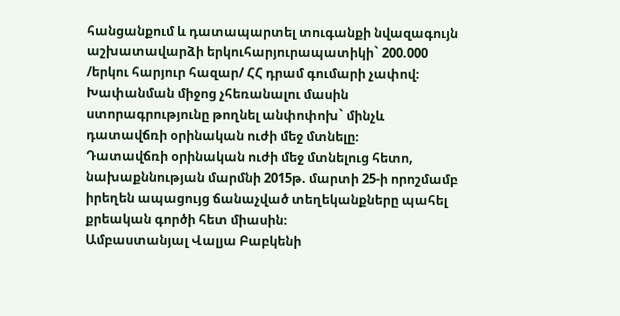հանցանքում և դատապարտել տուգանքի նվազագույն աշխատավարձի երկուհարյուրապատիկի` 200.000 /երկու հարյուր հազար/ ՀՀ դրամ գումարի չափով։
Խափանման միջոց չհեռանալու մասին ստորագրությունը թողնել անփոփոխ` մինչև դատավճռի օրինական ուժի մեջ մտնելը։
Դատավճռի օրինական ուժի մեջ մտնելուց հետո, նախաքննության մարմնի 2015թ. մարտի 25-ի որոշմամբ իրեղեն ապացույց ճանաչված տեղեկանքները պահել քրեական գործի հետ միասին։
Ամբաստանյալ Վալյա Բաբկենի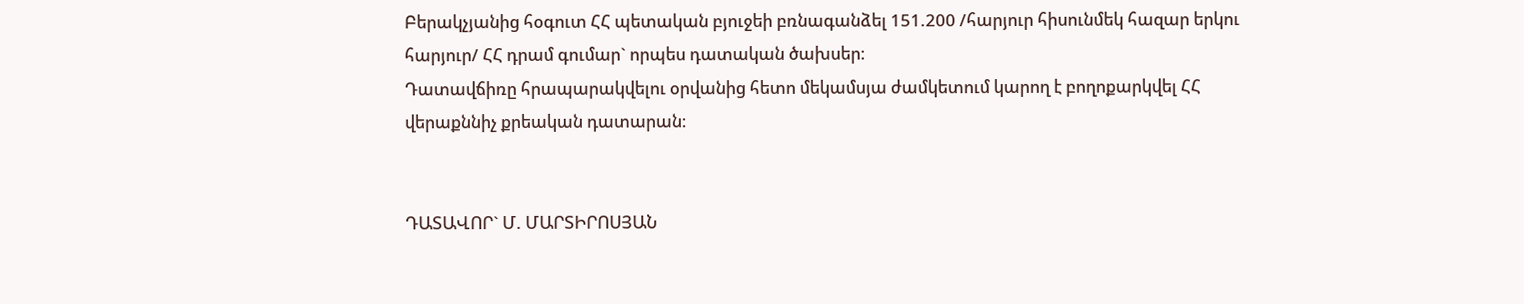Բերակչյանից հօգուտ ՀՀ պետական բյուջեի բռնագանձել 151.200 /հարյուր հիսունմեկ հազար երկու հարյուր/ ՀՀ դրամ գումար` որպես դատական ծախսեր։
Դատավճիռը հրապարակվելու օրվանից հետո մեկամսյա ժամկետում կարող է բողոքարկվել ՀՀ վերաքննիչ քրեական դատարան։


ԴԱՏԱՎՈՐ` Մ. ՄԱՐՏԻՐՈՍՅԱՆ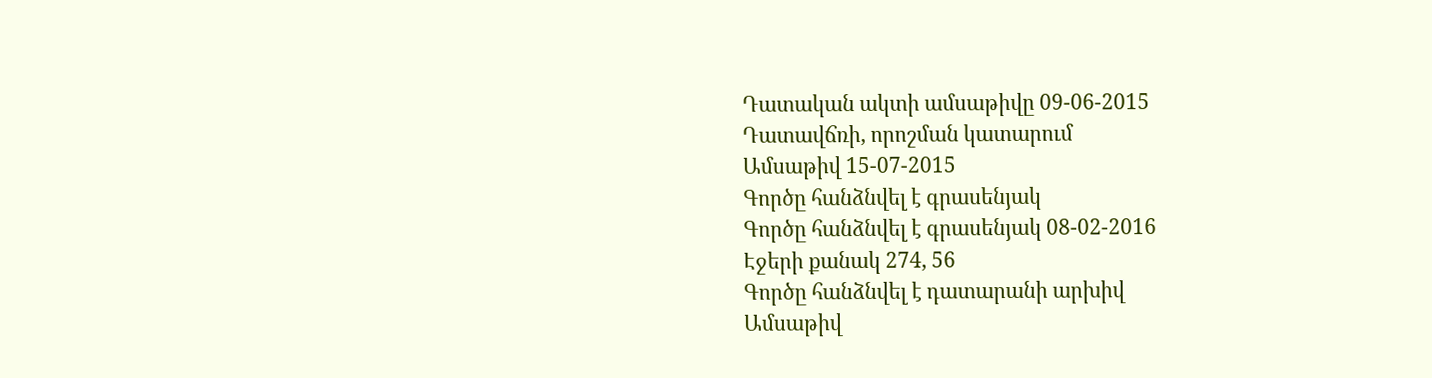Դատական ակտի ամսաթիվը 09-06-2015
Դատավճռի, որոշման կատարում
Ամսաթիվ 15-07-2015
Գործը հանձնվել է գրասենյակ
Գործը հանձնվել է գրասենյակ 08-02-2016
Էջերի քանակ 274, 56
Գործը հանձնվել է դատարանի արխիվ
Ամսաթիվ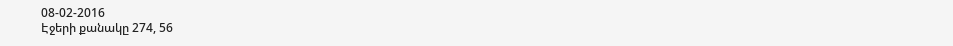08-02-2016
Էջերի քանակը 274, 56